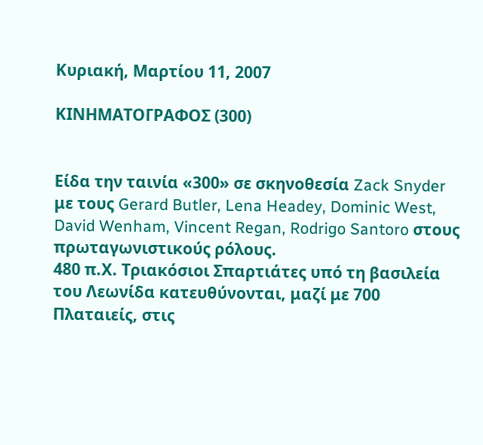Κυριακή, Μαρτίου 11, 2007

ΚΙΝΗΜΑΤΟΓΡΑΦΟΣ (300)


Είδα την ταινία «300» σε σκηνοθεσία Zack Snyder με τους Gerard Butler, Lena Headey, Dominic West, David Wenham, Vincent Regan, Rodrigo Santoro στους πρωταγωνιστικούς ρόλους.
480 π.Χ. Τριακόσιοι Σπαρτιάτες υπό τη βασιλεία του Λεωνίδα κατευθύνονται, μαζί με 700 Πλαταιείς, στις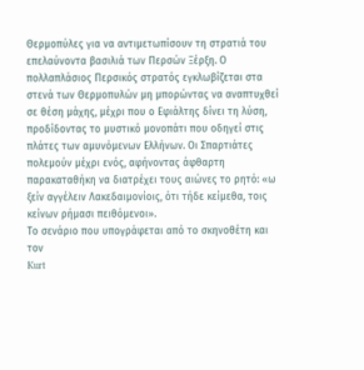Θερμοπύλες για να αντιμετωπίσουν τη στρατιά του επελαύνοντα βασιλιά των Περσών Ξέρξη. Ο πολλαπλάσιος Περσικός στρατός εγκλωβίζεται στα στενά των Θερμοπυλών μη μπορώντας να αναπτυχθεί σε θέση μάχης, μέχρι που ο Εφιάλτης δίνει τη λύση, προδίδοντας το μυστικό μονοπάτι που οδηγεί στις πλάτες των αμυνόμενων Ελλήνων. Οι Σπαρτιάτες πολεμούν μέχρι ενός, αφήνοντας άφθαρτη παρακαταθήκη να διατρέχει τους αιώνες το ρητό: «ω ξείν αγγέλειν Λακεδαιμονίοις, ότι τήδε κείμεθα, τοις κείνων ρήμασι πειθόμενοι».
Το σενάριο που υπογράφεται από το σκηνοθέτη και τον
Kurt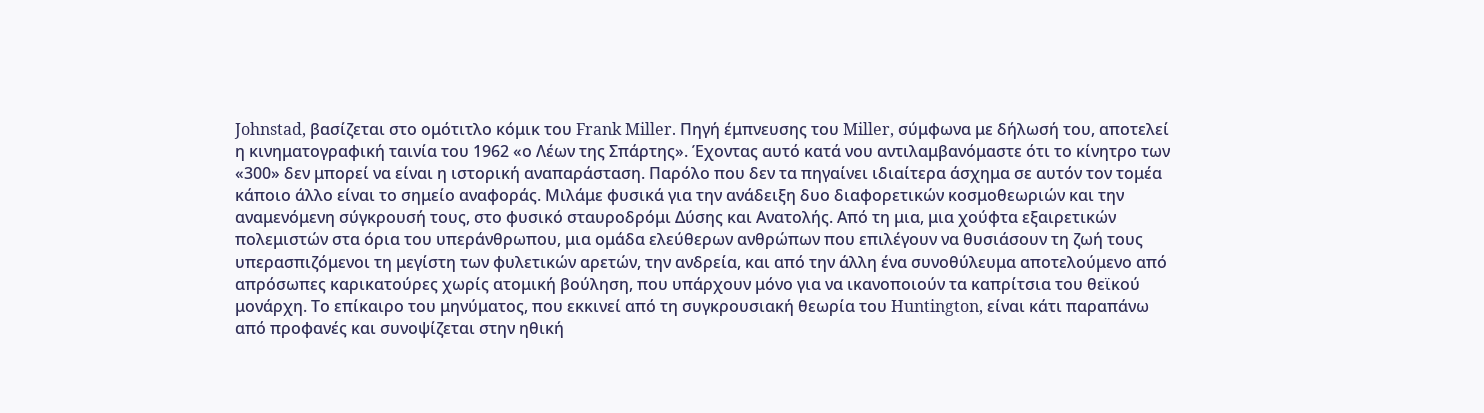Johnstad, βασίζεται στο ομότιτλο κόμικ του Frank Miller. Πηγή έμπνευσης του Miller, σύμφωνα με δήλωσή του, αποτελεί η κινηματογραφική ταινία του 1962 «ο Λέων της Σπάρτης». Έχοντας αυτό κατά νου αντιλαμβανόμαστε ότι το κίνητρο των «300» δεν μπορεί να είναι η ιστορική αναπαράσταση. Παρόλο που δεν τα πηγαίνει ιδιαίτερα άσχημα σε αυτόν τον τομέα κάποιο άλλο είναι το σημείο αναφοράς. Μιλάμε φυσικά για την ανάδειξη δυο διαφορετικών κοσμοθεωριών και την αναμενόμενη σύγκρουσή τους, στο φυσικό σταυροδρόμι Δύσης και Ανατολής. Από τη μια, μια χούφτα εξαιρετικών πολεμιστών στα όρια του υπεράνθρωπου, μια ομάδα ελεύθερων ανθρώπων που επιλέγουν να θυσιάσουν τη ζωή τους υπερασπιζόμενοι τη μεγίστη των φυλετικών αρετών, την ανδρεία, και από την άλλη ένα συνοθύλευμα αποτελούμενο από απρόσωπες καρικατούρες χωρίς ατομική βούληση, που υπάρχουν μόνο για να ικανοποιούν τα καπρίτσια του θεϊκού μονάρχη. Το επίκαιρο του μηνύματος, που εκκινεί από τη συγκρουσιακή θεωρία του Huntington, είναι κάτι παραπάνω από προφανές και συνοψίζεται στην ηθική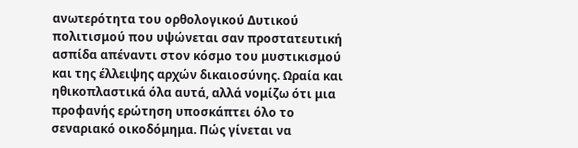ανωτερότητα του ορθολογικού Δυτικού πολιτισμού που υψώνεται σαν προστατευτική ασπίδα απέναντι στον κόσμο του μυστικισμού και της έλλειψης αρχών δικαιοσύνης. Ωραία και ηθικοπλαστικά όλα αυτά, αλλά νομίζω ότι μια προφανής ερώτηση υποσκάπτει όλο το σεναριακό οικοδόμημα. Πώς γίνεται να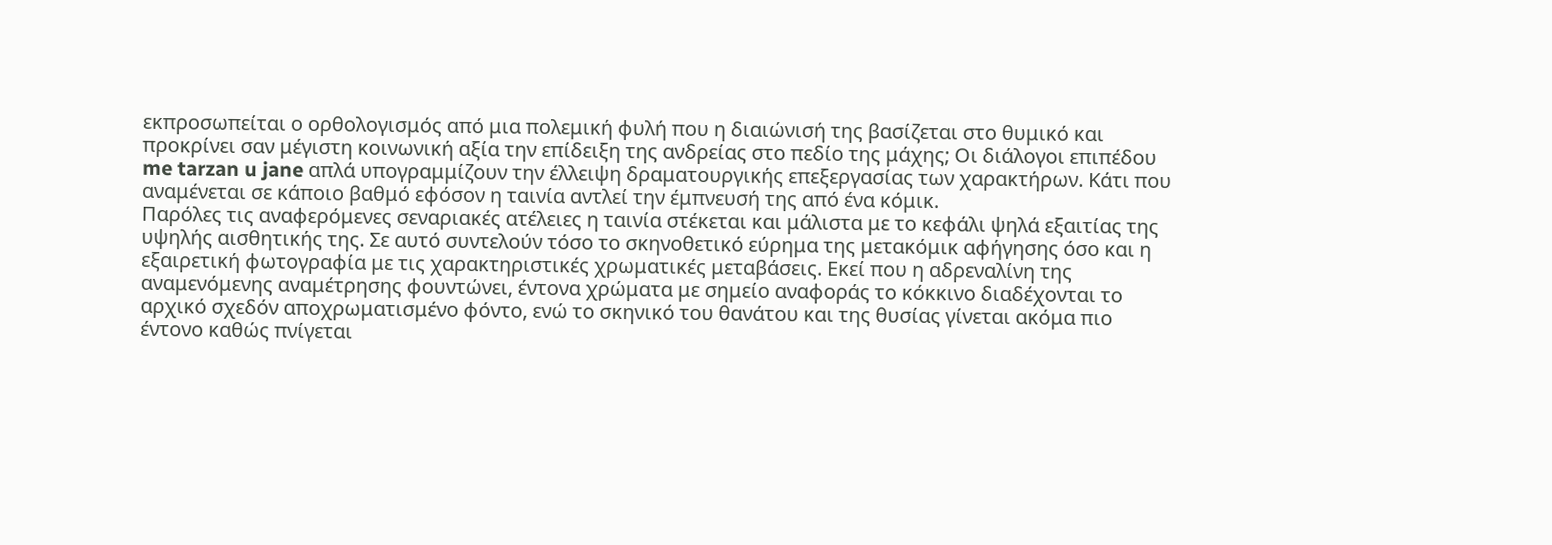εκπροσωπείται ο ορθολογισμός από μια πολεμική φυλή που η διαιώνισή της βασίζεται στο θυμικό και προκρίνει σαν μέγιστη κοινωνική αξία την επίδειξη της ανδρείας στο πεδίο της μάχης; Οι διάλογοι επιπέδου me tarzan u jane απλά υπογραμμίζουν την έλλειψη δραματουργικής επεξεργασίας των χαρακτήρων. Κάτι που αναμένεται σε κάποιο βαθμό εφόσον η ταινία αντλεί την έμπνευσή της από ένα κόμικ.
Παρόλες τις αναφερόμενες σεναριακές ατέλειες η ταινία στέκεται και μάλιστα με το κεφάλι ψηλά εξαιτίας της υψηλής αισθητικής της. Σε αυτό συντελούν τόσο το σκηνοθετικό εύρημα της μετακόμικ αφήγησης όσο και η εξαιρετική φωτογραφία με τις χαρακτηριστικές χρωματικές μεταβάσεις. Εκεί που η αδρεναλίνη της αναμενόμενης αναμέτρησης φουντώνει, έντονα χρώματα με σημείο αναφοράς το κόκκινο διαδέχονται το αρχικό σχεδόν αποχρωματισμένο φόντο, ενώ το σκηνικό του θανάτου και της θυσίας γίνεται ακόμα πιο έντονο καθώς πνίγεται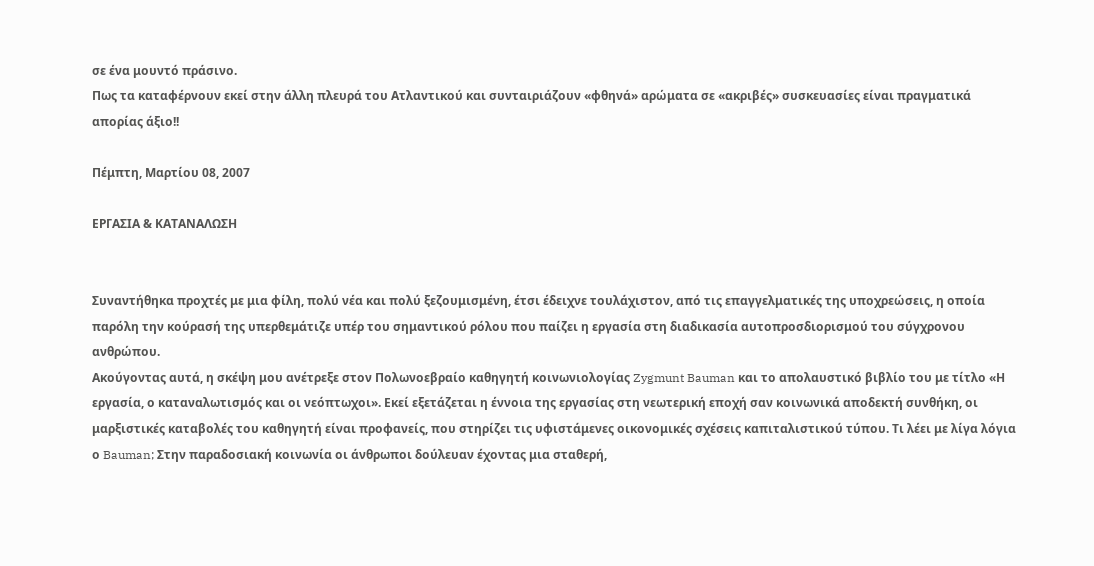σε ένα μουντό πράσινο.
Πως τα καταφέρνουν εκεί στην άλλη πλευρά του Ατλαντικού και συνταιριάζουν «φθηνά» αρώματα σε «ακριβές» συσκευασίες είναι πραγματικά απορίας άξιο!!

Πέμπτη, Μαρτίου 08, 2007

ΕΡΓΑΣΙΑ & ΚΑΤΑΝΑΛΩΣΗ


Συναντήθηκα προχτές με μια φίλη, πολύ νέα και πολύ ξεζουμισμένη, έτσι έδειχνε τουλάχιστον, από τις επαγγελματικές της υποχρεώσεις, η οποία παρόλη την κούρασή της υπερθεμάτιζε υπέρ του σημαντικού ρόλου που παίζει η εργασία στη διαδικασία αυτοπροσδιορισμού του σύγχρονου ανθρώπου.
Ακούγοντας αυτά, η σκέψη μου ανέτρεξε στον Πολωνοεβραίο καθηγητή κοινωνιολογίας Zygmunt Bauman και το απολαυστικό βιβλίο του με τίτλο «Η εργασία, ο καταναλωτισμός και οι νεόπτωχοι». Εκεί εξετάζεται η έννοια της εργασίας στη νεωτερική εποχή σαν κοινωνικά αποδεκτή συνθήκη, οι μαρξιστικές καταβολές του καθηγητή είναι προφανείς, που στηρίζει τις υφιστάμενες οικονομικές σχέσεις καπιταλιστικού τύπου. Τι λέει με λίγα λόγια ο Bauman; Στην παραδοσιακή κοινωνία οι άνθρωποι δούλευαν έχοντας μια σταθερή,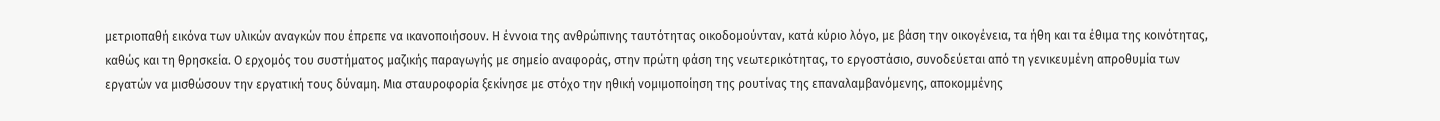μετριοπαθή εικόνα των υλικών αναγκών που έπρεπε να ικανοποιήσουν. Η έννοια της ανθρώπινης ταυτότητας οικοδομούνταν, κατά κύριο λόγο, με βάση την οικογένεια, τα ήθη και τα έθιμα της κοινότητας, καθώς και τη θρησκεία. Ο ερχομός του συστήματος μαζικής παραγωγής με σημείο αναφοράς, στην πρώτη φάση της νεωτερικότητας, το εργοστάσιο, συνοδεύεται από τη γενικευμένη απροθυμία των εργατών να μισθώσουν την εργατική τους δύναμη. Μια σταυροφορία ξεκίνησε με στόχο την ηθική νομιμοποίηση της ρουτίνας της επαναλαμβανόμενης, αποκομμένης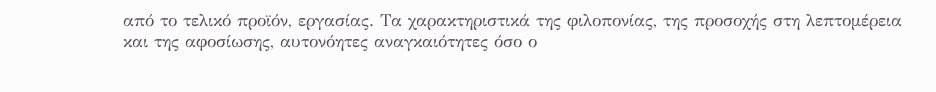από το τελικό προϊόν, εργασίας. Τα χαρακτηριστικά της φιλοπονίας, της προσοχής στη λεπτομέρεια και της αφοσίωσης, αυτονόητες αναγκαιότητες όσο ο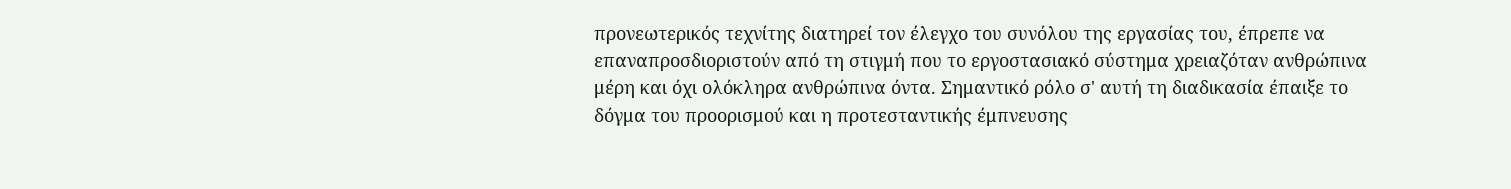προνεωτερικός τεχνίτης διατηρεί τον έλεγχο του συνόλου της εργασίας του, έπρεπε να επαναπροσδιοριστούν από τη στιγμή που το εργοστασιακό σύστημα χρειαζόταν ανθρώπινα μέρη και όχι ολόκληρα ανθρώπινα όντα. Σημαντικό ρόλο σ' αυτή τη διαδικασία έπαιξε το δόγμα του προορισμού και η προτεσταντικής έμπνευσης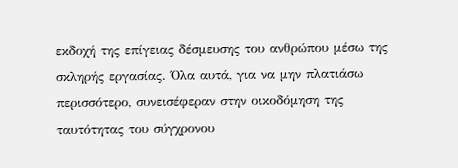εκδοχή της επίγειας δέσμευσης του ανθρώπου μέσω της σκληρής εργασίας. Όλα αυτά, για να μην πλατιάσω περισσότερο, συνεισέφεραν στην οικοδόμηση της ταυτότητας του σύγχρονου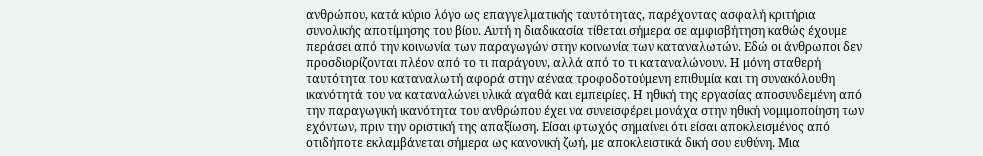ανθρώπου, κατά κύριο λόγο ως επαγγελματικής ταυτότητας, παρέχοντας ασφαλή κριτήρια συνολικής αποτίμησης του βίου. Αυτή η διαδικασία τίθεται σήμερα σε αμφισβήτηση καθώς έχουμε περάσει από την κοινωνία των παραγωγών στην κοινωνία των καταναλωτών. Εδώ οι άνθρωποι δεν προσδιορίζονται πλέον από το τι παράγουν, αλλά από το τι καταναλώνουν. Η μόνη σταθερή ταυτότητα του καταναλωτή αφορά στην αέναα τροφοδοτούμενη επιθυμία και τη συνακόλουθη
ικανότητά του να καταναλώνει υλικά αγαθά και εμπειρίες. Η ηθική της εργασίας αποσυνδεμένη από την παραγωγική ικανότητα του ανθρώπου έχει να συνεισφέρει μονάχα στην ηθική νομιμοποίηση των εχόντων, πριν την οριστική της απαξίωση. Είσαι φτωχός σημαίνει ότι είσαι αποκλεισμένος από οτιδήποτε εκλαμβάνεται σήμερα ως κανονική ζωή, με αποκλειστικά δική σου ευθύνη. Μια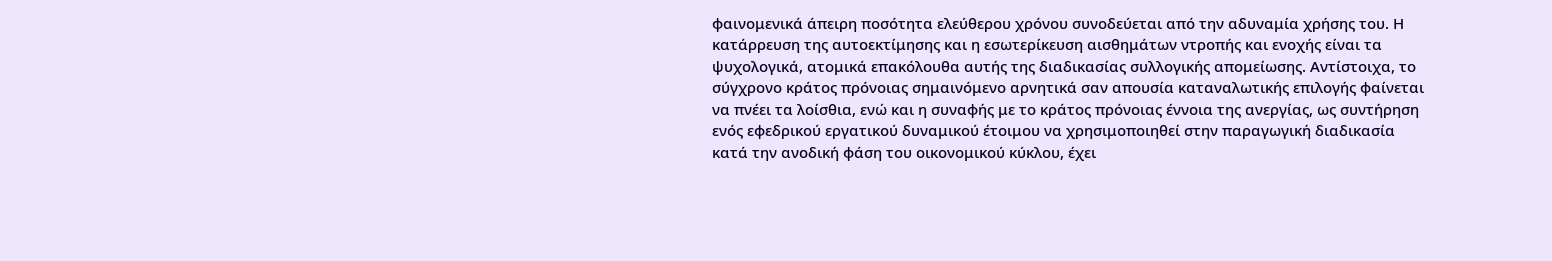φαινομενικά άπειρη ποσότητα ελεύθερου χρόνου συνοδεύεται από την αδυναμία χρήσης του. Η κατάρρευση της αυτοεκτίμησης και η εσωτερίκευση αισθημάτων ντροπής και ενοχής είναι τα ψυχολογικά, ατομικά επακόλουθα αυτής της διαδικασίας συλλογικής απομείωσης. Αντίστοιχα, το σύγχρονο κράτος πρόνοιας σημαινόμενο αρνητικά σαν απουσία καταναλωτικής επιλογής φαίνεται να πνέει τα λοίσθια, ενώ και η συναφής με το κράτος πρόνοιας έννοια της ανεργίας, ως συντήρηση ενός εφεδρικού εργατικού δυναμικού έτοιμου να χρησιμοποιηθεί στην παραγωγική διαδικασία κατά την ανοδική φάση του οικονομικού κύκλου, έχει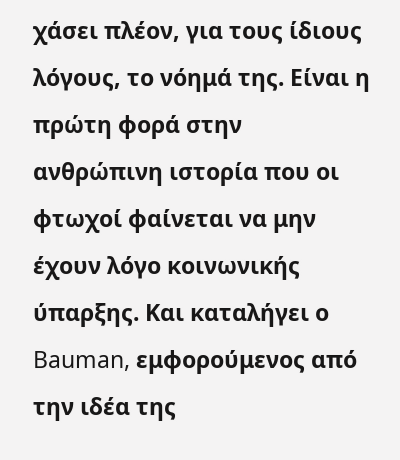χάσει πλέον, για τους ίδιους λόγους, το νόημά της. Είναι η πρώτη φορά στην ανθρώπινη ιστορία που οι φτωχοί φαίνεται να μην έχουν λόγο κοινωνικής ύπαρξης. Και καταλήγει ο Bauman, εμφορούμενος από την ιδέα της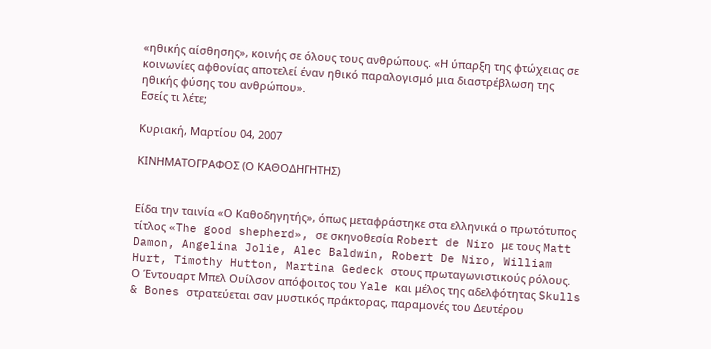«ηθικής αίσθησης», κοινής σε όλους τους ανθρώπους. «Η ύπαρξη της φτώχειας σε κοινωνίες αφθονίας αποτελεί έναν ηθικό παραλογισμό μια διαστρέβλωση της ηθικής φύσης του ανθρώπου».
Εσείς τι λέτε;

Κυριακή, Μαρτίου 04, 2007

ΚΙΝΗΜΑΤΟΓΡΑΦΟΣ (Ο ΚΑΘΟΔΗΓΗΤΗΣ)


Είδα την ταινία «Ο Καθοδηγητής», όπως μεταφράστηκε στα ελληνικά ο πρωτότυπος τίτλος «The good shepherd», σε σκηνοθεσία Robert de Niro με τους Matt Damon, Angelina Jolie, Alec Baldwin, Robert De Niro, William Hurt, Timothy Hutton, Martina Gedeck στους πρωταγωνιστικούς ρόλους.
Ο Έντουαρτ Μπελ Ουίλσον απόφοιτος του Yale και μέλος της αδελφότητας Skulls & Bones στρατεύεται σαν μυστικός πράκτορας, παραμονές του Δευτέρου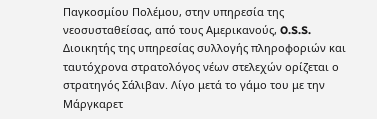Παγκοσμίου Πολέμου, στην υπηρεσία της νεοσυσταθείσας, από τους Αμερικανούς, O.S.S. Διοικητής της υπηρεσίας συλλογής πληροφοριών και ταυτόχρονα στρατολόγος νέων στελεχών ορίζεται ο στρατηγός Σάλιβαν. Λίγο μετά το γάμο του με την Μάργκαρετ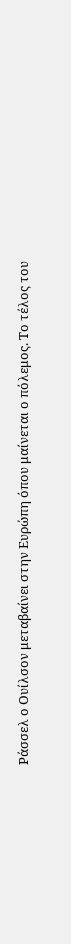Ράσσελ ο Ουίλσον μεταβαίνει στην Ευρώπη όπου μαίνεται ο πόλεμος. Το τέλος του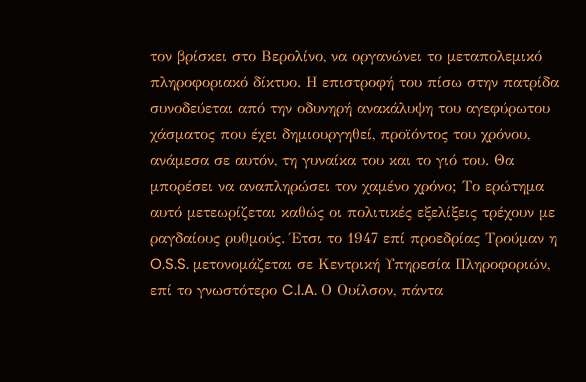τον βρίσκει στο Βερολίνο, να οργανώνει το μεταπολεμικό πληροφοριακό δίκτυο. Η επιστροφή του πίσω στην πατρίδα συνοδεύεται από την οδυνηρή ανακάλυψη του αγεφύρωτου χάσματος που έχει δημιουργηθεί, προϊόντος του χρόνου, ανάμεσα σε αυτόν, τη γυναίκα του και το γιό του. Θα μπορέσει να αναπληρώσει τον χαμένο χρόνο; Το ερώτημα αυτό μετεωρίζεται καθώς οι πολιτικές εξελίξεις τρέχουν με ραγδαίους ρυθμούς. Έτσι το 1947 επί προεδρίας Τρούμαν η O.S.S. μετονομάζεται σε Κεντρική Υπηρεσία Πληροφοριών, επί το γνωστότερο C.I.A. Ο Ουίλσον, πάντα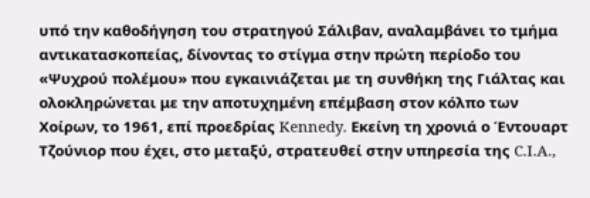υπό την καθοδήγηση του στρατηγού Σάλιβαν, αναλαμβάνει το τμήμα αντικατασκοπείας, δίνοντας το στίγμα στην πρώτη περίοδο του «Ψυχρού πολέμου» που εγκαινιάζεται με τη συνθήκη της Γιάλτας και ολοκληρώνεται με την αποτυχημένη επέμβαση στον κόλπο των Χοίρων, το 1961, επί προεδρίας Kennedy. Εκείνη τη χρονιά ο Έντουαρτ Τζούνιορ που έχει, στο μεταξύ, στρατευθεί στην υπηρεσία της C.I.A.,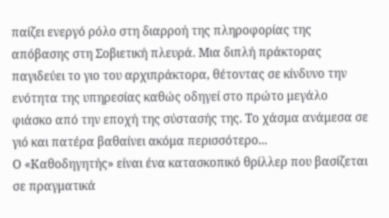παίζει ενεργό ρόλο στη διαρροή της πληροφορίας της απόβασης στη Σοβιετική πλευρά. Μια διπλή πράκτορας παγιδεύει το γιο του αρχιπράκτορα, θέτοντας σε κίνδυνο την ενότητα της υπηρεσίας καθώς οδηγεί στο πρώτο μεγάλο φιάσκο από την εποχή της σύστασής της. Το χάσμα ανάμεσα σε γιό και πατέρα βαθαίνει ακόμα περισσότερο...
Ο «Καθοδηγητής» είναι ένα κατασκοπικό θρίλλερ που βασίζεται σε πραγματικά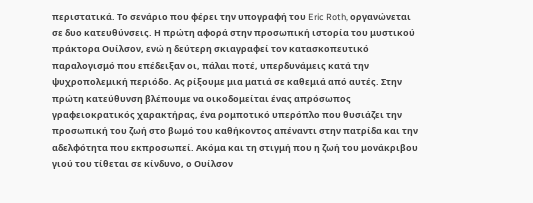περιστατικά. Το σενάριο που φέρει την υπογραφή του Eric Roth, οργανώνεται σε δυο κατευθύνσεις. Η πρώτη αφορά στην προσωπική ιστορία του μυστικού πράκτορα Ουίλσον, ενώ η δεύτερη σκιαγραφεί τον κατασκοπευτικό παραλογισμό που επέδειξαν οι, πάλαι ποτέ, υπερδυνάμεις κατά την ψυχροπολεμική περιόδο. Ας ρίξουμε μια ματιά σε καθεμιά από αυτές. Στην πρώτη κατεύθυνση βλέπουμε να οικοδομείται ένας απρόσωπος γραφειοκρατικός χαρακτήρας, ένα ρομποτικό υπερόπλο που θυσιάζει την προσωπική του ζωή στο βωμό του καθήκοντος απέναντι στην πατρίδα και την αδελφότητα που εκπροσωπεί. Ακόμα και τη στιγμή που η ζωή του μονάκριβου γιού του τίθεται σε κίνδυνο, ο Ουίλσον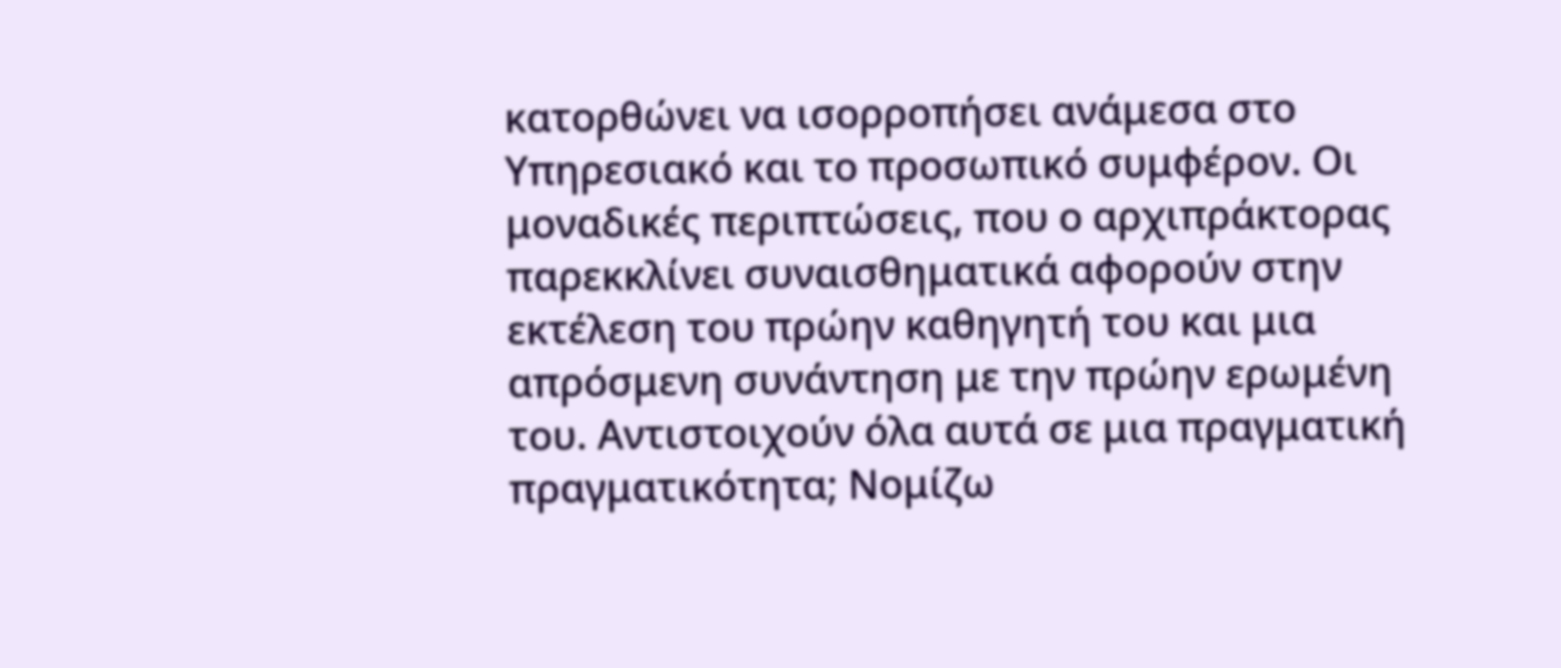κατορθώνει να ισορροπήσει ανάμεσα στο Υπηρεσιακό και το προσωπικό συμφέρον. Οι μοναδικές περιπτώσεις, που ο αρχιπράκτορας παρεκκλίνει συναισθηματικά αφορούν στην εκτέλεση του πρώην καθηγητή του και μια απρόσμενη συνάντηση με την πρώην ερωμένη του. Αντιστοιχούν όλα αυτά σε μια πραγματική πραγματικότητα; Νομίζω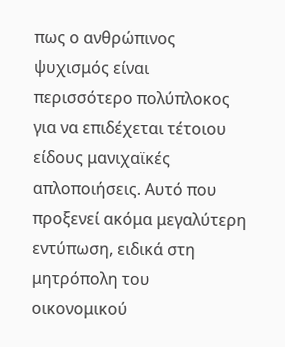πως ο ανθρώπινος ψυχισμός είναι περισσότερο πολύπλοκος για να επιδέχεται τέτοιου είδους μανιχαϊκές απλοποιήσεις. Αυτό που προξενεί ακόμα μεγαλύτερη εντύπωση, ειδικά στη μητρόπολη του οικονομικού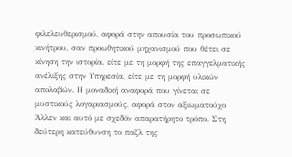φιλελευθερισμού, αφορά στην απουσία του προσωπικού κινήτρου, σαν προωθητικού μηχανισμού που θέτει σε κίνηση την ιστορία, είτε με τη μορφή της επαγγελματικής ανέλιξης στην Υπηρεσία, είτε με τη μορφή υλικών απολαβών. Η μοναδική αναφορά που γίνεται σε μυστικούς λογαριασμούς, αφορά στον αξιωματούχο Άλλεν και αυτό με σχεδόν απαρατήρητο τρόπο. Στη δεύτερη κατεύθυνση το παζλ της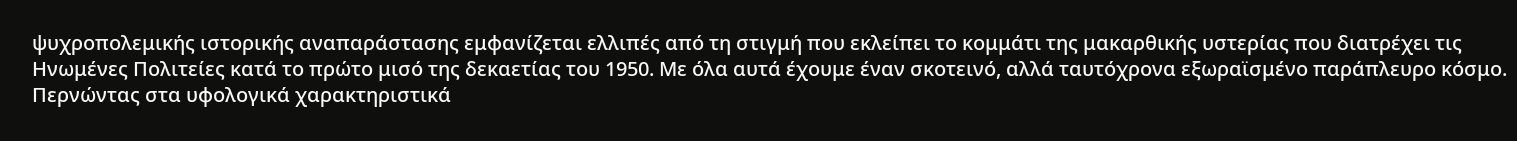ψυχροπολεμικής ιστορικής αναπαράστασης εμφανίζεται ελλιπές από τη στιγμή που εκλείπει το κομμάτι της μακαρθικής υστερίας που διατρέχει τις Ηνωμένες Πολιτείες κατά το πρώτο μισό της δεκαετίας του 1950. Με όλα αυτά έχουμε έναν σκοτεινό, αλλά ταυτόχρονα εξωραϊσμένο παράπλευρο κόσμο.
Περνώντας στα υφολογικά χαρακτηριστικά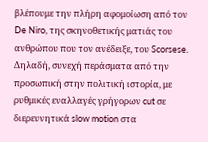βλέπουμε την πλήρη αφομοίωση από τον De Niro, της σκηνοθετικής ματιάς του ανθρώπου που τον ανέδειξε, του Scorsese. Δηλαδή, συνεχή περάσματα από την προσωπική στην πολιτική ιστορία, με ρυθμικές εναλλαγές γρήγορων cut σε διερευνητικά slow motion στα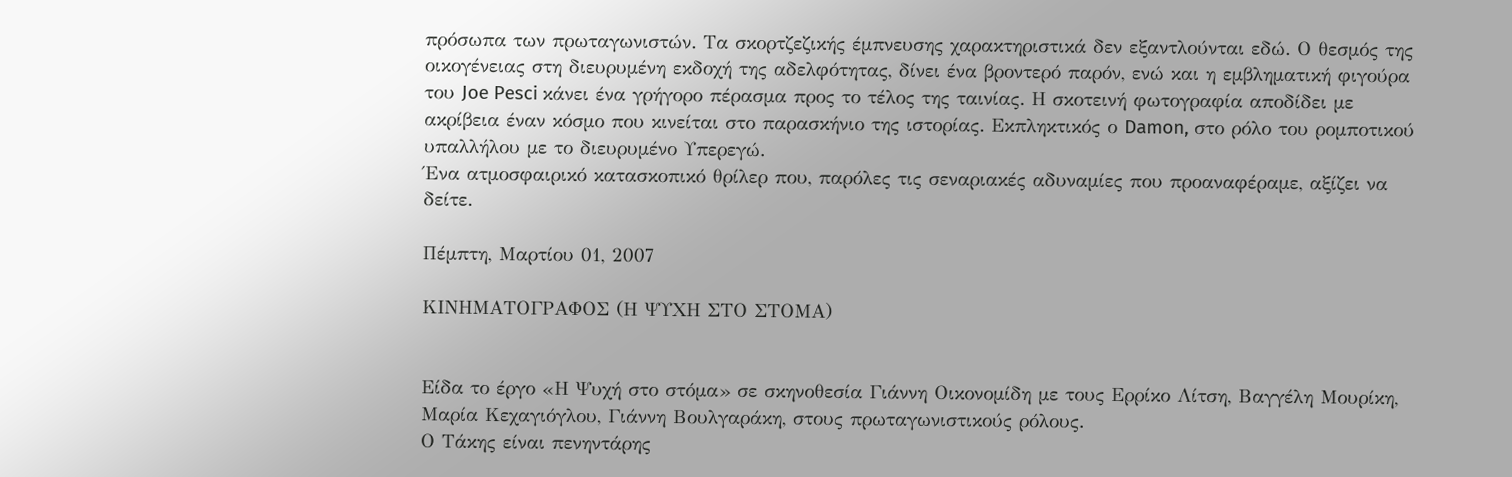πρόσωπα των πρωταγωνιστών. Τα σκορτζεζικής έμπνευσης χαρακτηριστικά δεν εξαντλούνται εδώ. Ο θεσμός της οικογένειας στη διευρυμένη εκδοχή της αδελφότητας, δίνει ένα βροντερό παρόν, ενώ και η εμβληματική φιγούρα του Joe Pesci κάνει ένα γρήγορο πέρασμα προς το τέλος της ταινίας. Η σκοτεινή φωτογραφία αποδίδει με ακρίβεια έναν κόσμο που κινείται στο παρασκήνιο της ιστορίας. Εκπληκτικός ο Damon, στο ρόλο του ρομποτικού υπαλλήλου με το διευρυμένο Υπερεγώ.
Ένα ατμοσφαιρικό κατασκοπικό θρίλερ που, παρόλες τις σεναριακές αδυναμίες που προαναφέραμε, αξίζει να δείτε.

Πέμπτη, Μαρτίου 01, 2007

ΚΙΝΗΜΑΤΟΓΡΑΦΟΣ (Η ΨΥΧΗ ΣΤΟ ΣΤΟΜΑ)


Είδα το έργο «Η Ψυχή στο στόμα» σε σκηνοθεσία Γιάννη Οικονομίδη με τους Ερρίκο Λίτση, Βαγγέλη Μουρίκη, Μαρία Κεχαγιόγλου, Γιάννη Βουλγαράκη, στους πρωταγωνιστικούς ρόλους.
Ο Τάκης είναι πενηντάρης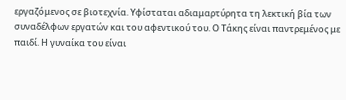εργαζόμενος σε βιοτεχνία. Υφίσταται αδιαμαρτύρητα τη λεκτική βία των συναδέλφων εργατών και του αφεντικού του. Ο Τάκης είναι παντρεμένος με παιδί. Η γυναίκα του είναι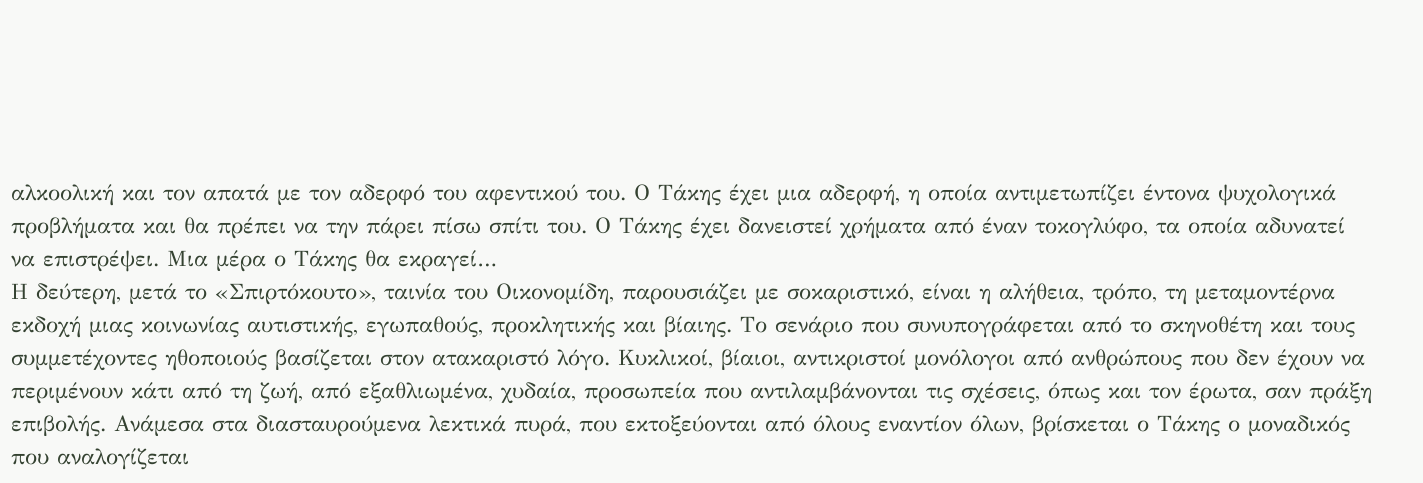αλκοολική και τον απατά με τον αδερφό του αφεντικού του. Ο Τάκης έχει μια αδερφή, η οποία αντιμετωπίζει έντονα ψυχολογικά προβλήματα και θα πρέπει να την πάρει πίσω σπίτι του. Ο Τάκης έχει δανειστεί χρήματα από έναν τοκογλύφο, τα οποία αδυνατεί να επιστρέψει. Μια μέρα ο Τάκης θα εκραγεί…
Η δεύτερη, μετά το «Σπιρτόκουτο», ταινία του Οικονομίδη, παρουσιάζει με σοκαριστικό, είναι η αλήθεια, τρόπο, τη μεταμοντέρνα εκδοχή μιας κοινωνίας αυτιστικής, εγωπαθούς, προκλητικής και βίαιης. Το σενάριο που συνυπογράφεται από το σκηνοθέτη και τους συμμετέχοντες ηθοποιούς βασίζεται στον ατακαριστό λόγο. Κυκλικοί, βίαιοι, αντικριστοί μονόλογοι από ανθρώπους που δεν έχουν να περιμένουν κάτι από τη ζωή, από εξαθλιωμένα, χυδαία, προσωπεία που αντιλαμβάνονται τις σχέσεις, όπως και τον έρωτα, σαν πράξη επιβολής. Ανάμεσα στα διασταυρούμενα λεκτικά πυρά, που εκτοξεύονται από όλους εναντίον όλων, βρίσκεται ο Τάκης ο μοναδικός που αναλογίζεται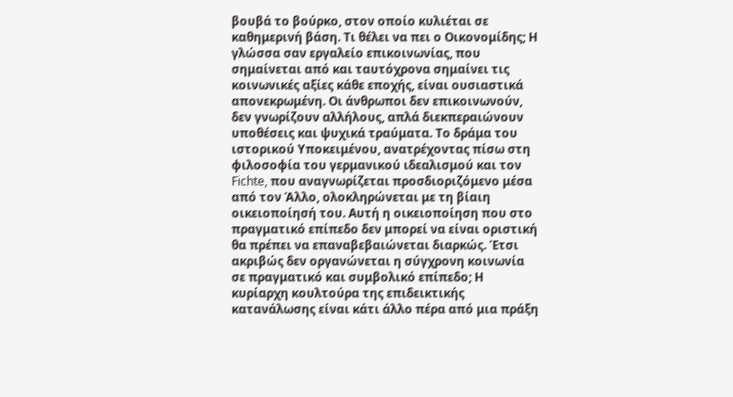βουβά το βούρκο, στον οποίο κυλιέται σε καθημερινή βάση. Τι θέλει να πει ο Οικονομίδης; Η γλώσσα σαν εργαλείο επικοινωνίας, που σημαίνεται από και ταυτόχρονα σημαίνει τις κοινωνικές αξίες κάθε εποχής, είναι ουσιαστικά απονεκρωμένη. Οι άνθρωποι δεν επικοινωνούν, δεν γνωρίζουν αλλήλους, απλά διεκπεραιώνουν υποθέσεις και ψυχικά τραύματα. Το δράμα του ιστορικού Υποκειμένου, ανατρέχοντας πίσω στη φιλοσοφία του γερμανικού ιδεαλισμού και τον Fichte, που αναγνωρίζεται προσδιοριζόμενο μέσα από τον Άλλο, ολοκληρώνεται με τη βίαιη οικειοποίησή του. Αυτή η οικειοποίηση που στο πραγματικό επίπεδο δεν μπορεί να είναι οριστική θα πρέπει να επαναβεβαιώνεται διαρκώς. Έτσι ακριβώς δεν οργανώνεται η σύγχρονη κοινωνία σε πραγματικό και συμβολικό επίπεδο; Η κυρίαρχη κουλτούρα της επιδεικτικής κατανάλωσης είναι κάτι άλλο πέρα από μια πράξη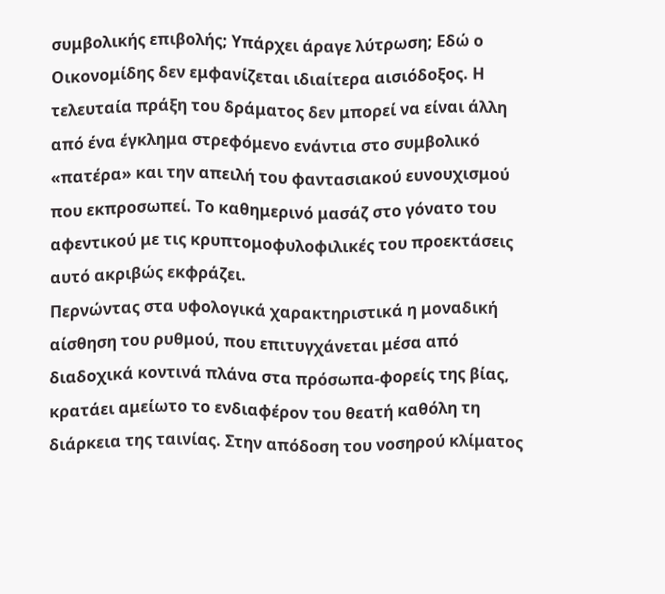συμβολικής επιβολής; Υπάρχει άραγε λύτρωση; Εδώ ο Οικονομίδης δεν εμφανίζεται ιδιαίτερα αισιόδοξος. Η τελευταία πράξη του δράματος δεν μπορεί να είναι άλλη από ένα έγκλημα στρεφόμενο ενάντια στο συμβολικό «πατέρα» και την απειλή του φαντασιακού ευνουχισμού που εκπροσωπεί. Το καθημερινό μασάζ στο γόνατο του αφεντικού με τις κρυπτομοφυλοφιλικές του προεκτάσεις αυτό ακριβώς εκφράζει.
Περνώντας στα υφολογικά χαρακτηριστικά η μοναδική αίσθηση του ρυθμού, που επιτυγχάνεται μέσα από διαδοχικά κοντινά πλάνα στα πρόσωπα-φορείς της βίας, κρατάει αμείωτο το ενδιαφέρον του θεατή καθόλη τη διάρκεια της ταινίας. Στην απόδοση του νοσηρού κλίματος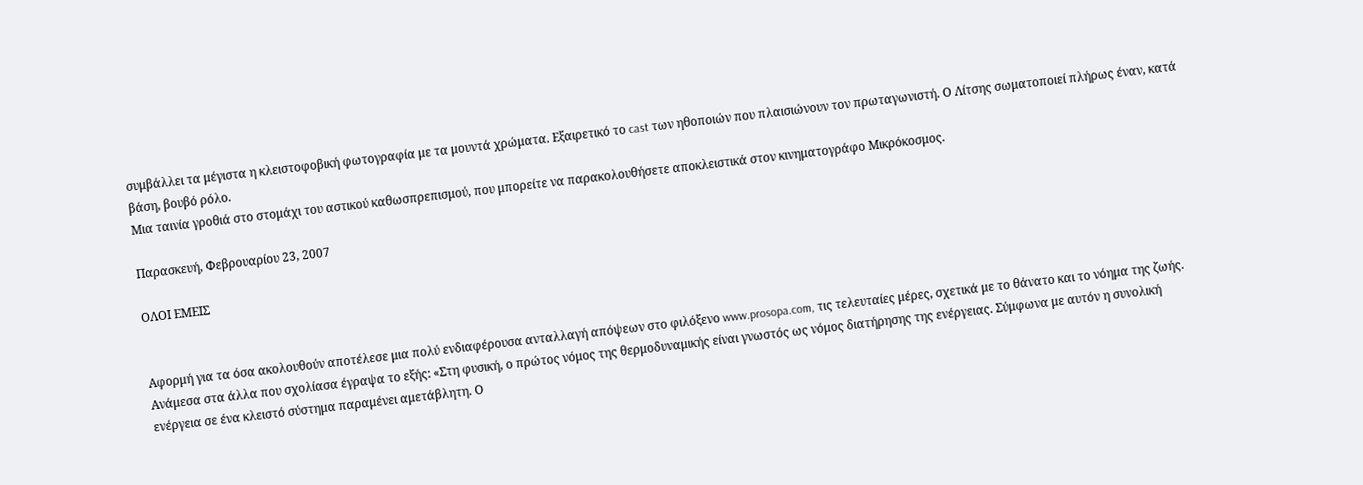συμβάλλει τα μέγιστα η κλειστοφοβική φωτογραφία με τα μουντά χρώματα. Εξαιρετικό το cast των ηθοποιών που πλαισιώνουν τον πρωταγωνιστή. Ο Λίτσης σωματοποιεί πλήρως έναν, κατά βάση, βουβό ρόλο.
Μια ταινία γροθιά στο στομάχι του αστικού καθωσπρεπισμού, που μπορείτε να παρακολουθήσετε αποκλειστικά στον κινηματογράφο Μικρόκοσμος.

Παρασκευή, Φεβρουαρίου 23, 2007

ΟΛΟΙ ΕΜΕΙΣ


Αφορμή για τα όσα ακολουθούν αποτέλεσε μια πολύ ενδιαφέρουσα ανταλλαγή απόψεων στο φιλόξενο www.prosopa.com, τις τελευταίες μέρες, σχετικά με το θάνατο και το νόημα της ζωής. Ανάμεσα στα άλλα που σχολίασα έγραψα το εξής: «Στη φυσική, ο πρώτος νόμος της θερμοδυναμικής είναι γνωστός ως νόμος διατήρησης της ενέργειας. Σύμφωνα με αυτόν η συνολική ενέργεια σε ένα κλειστό σύστημα παραμένει αμετάβλητη. Ο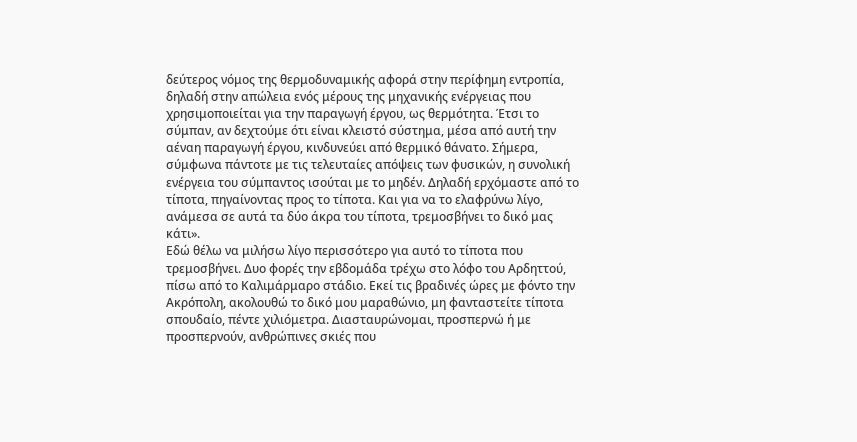δεύτερος νόμος της θερμοδυναμικής αφορά στην περίφημη εντροπία, δηλαδή στην απώλεια ενός μέρους της μηχανικής ενέργειας που χρησιμοποιείται για την παραγωγή έργου, ως θερμότητα. Έτσι το σύμπαν, αν δεχτούμε ότι είναι κλειστό σύστημα, μέσα από αυτή την αέναη παραγωγή έργου, κινδυνεύει από θερμικό θάνατο. Σήμερα, σύμφωνα πάντοτε με τις τελευταίες απόψεις των φυσικών, η συνολική ενέργεια του σύμπαντος ισούται με το μηδέν. Δηλαδή ερχόμαστε από το τίποτα, πηγαίνοντας προς το τίποτα. Και για να το ελαφρύνω λίγο, ανάμεσα σε αυτά τα δύο άκρα του τίποτα, τρεμοσβήνει το δικό μας κάτι».
Εδώ θέλω να μιλήσω λίγο περισσότερο για αυτό το τίποτα που τρεμοσβήνει. Δυο φορές την εβδομάδα τρέχω στο λόφο του Αρδηττού, πίσω από το Καλιμάρμαρο στάδιο. Εκεί τις βραδινές ώρες με φόντο την Ακρόπολη, ακολουθώ το δικό μου μαραθώνιο, μη φανταστείτε τίποτα σπουδαίο, πέντε χιλιόμετρα. Διασταυρώνομαι, προσπερνώ ή με προσπερνούν, ανθρώπινες σκιές που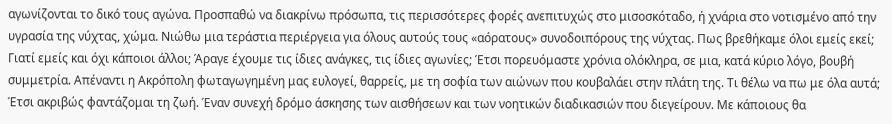αγωνίζονται το δικό τους αγώνα. Προσπαθώ να διακρίνω πρόσωπα, τις περισσότερες φορές ανεπιτυχώς στο μισοσκόταδο, ή χνάρια στο νοτισμένο από την υγρασία της νύχτας, χώμα. Νιώθω μια τεράστια περιέργεια για όλους αυτούς τους «αόρατους» συνοδοιπόρους της νύχτας. Πως βρεθήκαμε όλοι εμείς εκεί; Γιατί εμείς και όχι κάποιοι άλλοι; Άραγε έχουμε τις ίδιες ανάγκες, τις ίδιες αγωνίες; Έτσι πορευόμαστε χρόνια ολόκληρα, σε μια, κατά κύριο λόγο, βουβή συμμετρία. Απέναντι η Ακρόπολη φωταγωγημένη μας ευλογεί, θαρρείς, με τη σοφία των αιώνων που κουβαλάει στην πλάτη της. Τι θέλω να πω με όλα αυτά; Έτσι ακριβώς φαντάζομαι τη ζωή. Έναν συνεχή δρόμο άσκησης των αισθήσεων και των νοητικών διαδικασιών που διεγείρουν. Με κάποιους θα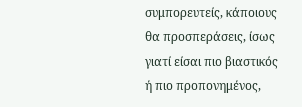συμπορευτείς, κάποιους θα προσπεράσεις, ίσως γιατί είσαι πιο βιαστικός ή πιο προπονημένος,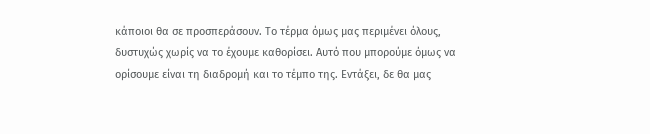κάποιοι θα σε προσπεράσουν. Το τέρμα όμως μας περιμένει όλους, δυστυχώς χωρίς να το έχουμε καθορίσει. Αυτό που μπορούμε όμως να ορίσουμε είναι τη διαδρομή και το τέμπο της. Εντάξει, δε θα μας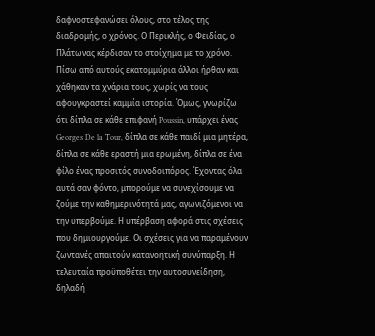δαφνοστεφανώσει όλους, στο τέλος της διαδρομής, ο χρόνος. Ο Περικλής, ο Φειδίας, ο Πλάτωνας κέρδισαν το στοίχημα με το χρόνο. Πίσω από αυτούς εκατομμύρια άλλοι ήρθαν και χάθηκαν τα χνάρια τους, χωρίς να τους αφουγκραστεί καμμία ιστορία. Όμως, γνωρίζω ότι δίπλα σε κάθε επιφανή Poussin, υπάρχει ένας Georges De la Tour, δίπλα σε κάθε παιδί μια μητέρα, δίπλα σε κάθε εραστή μια ερωμένη, δίπλα σε ένα φίλο ένας προσιτός συνοδοιπόρος. Έχοντας όλα αυτά σαν φόντο, μπορούμε να συνεχίσουμε να ζούμε την καθημερινότητά μας, αγωνιζόμενοι να την υπερβούμε. Η υπέρβαση αφορά στις σχέσεις που δημιουργούμε. Οι σχέσεις για να παραμένουν ζωντανές απαιτούν κατανοητική συνύπαρξη. Η τελευταία προϋποθέτει την αυτοσυνείδηση, δηλαδή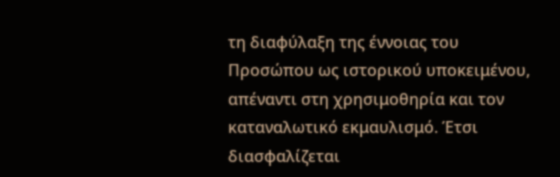τη διαφύλαξη της έννοιας του Προσώπου ως ιστορικού υποκειμένου, απέναντι στη χρησιμοθηρία και τον καταναλωτικό εκμαυλισμό. Έτσι διασφαλίζεται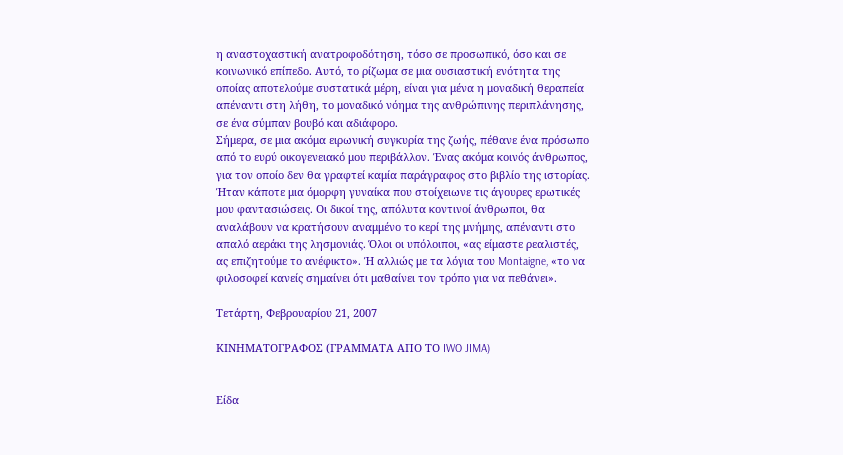η αναστοχαστική ανατροφοδότηση, τόσο σε προσωπικό, όσο και σε κοινωνικό επίπεδο. Αυτό, το ρίζωμα σε μια ουσιαστική ενότητα της οποίας αποτελούμε συστατικά μέρη, είναι για μένα η μοναδική θεραπεία απέναντι στη λήθη, το μοναδικό νόημα της ανθρώπινης περιπλάνησης, σε ένα σύμπαν βουβό και αδιάφορο.
Σήμερα, σε μια ακόμα ειρωνική συγκυρία της ζωής, πέθανε ένα πρόσωπο από το ευρύ οικογενειακό μου περιβάλλον. Ένας ακόμα κοινός άνθρωπος, για τον οποίο δεν θα γραφτεί καμία παράγραφος στο βιβλίο της ιστορίας. Ήταν κάποτε μια όμορφη γυναίκα που στοίχειωνε τις άγουρες ερωτικές μου φαντασιώσεις. Οι δικοί της, απόλυτα κοντινοί άνθρωποι, θα αναλάβουν να κρατήσουν αναμμένο το κερί της μνήμης, απέναντι στο απαλό αεράκι της λησμονιάς. Όλοι οι υπόλοιποι, «ας είμαστε ρεαλιστές, ας επιζητούμε το ανέφικτο». Ή αλλιώς με τα λόγια του Montaigne, «το να φιλοσοφεί κανείς σημαίνει ότι μαθαίνει τον τρόπο για να πεθάνει».

Τετάρτη, Φεβρουαρίου 21, 2007

ΚΙΝΗΜΑΤΟΓΡΑΦΟΣ (ΓΡΑΜΜΑΤΑ ΑΠΟ ΤΟ IWO JIMA)


Είδα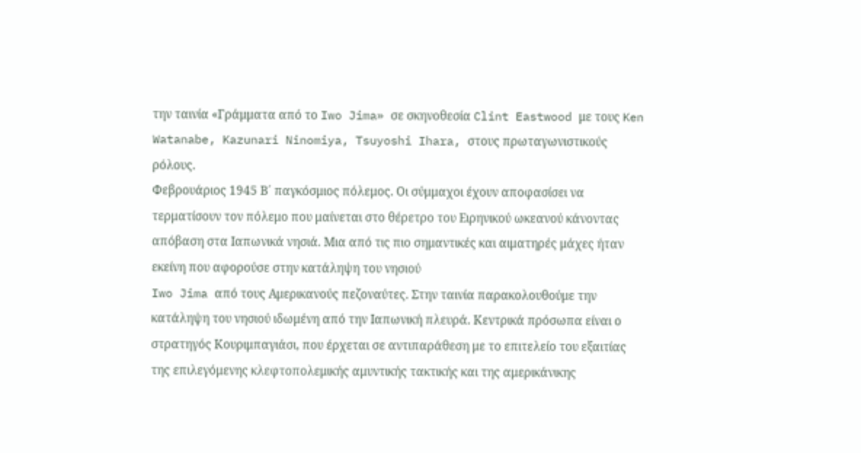την ταινία «Γράμματα από το Iwo Jima» σε σκηνοθεσία Clint Eastwood με τους Ken Watanabe, Kazunari Ninomiya, Tsuyoshi Ihara, στους πρωταγωνιστικούς ρόλους.
Φεβρουάριος 1945 Β΄ παγκόσμιος πόλεμος. Οι σύμμαχοι έχουν αποφασίσει να τερματίσουν τον πόλεμο που μαίνεται στο θέρετρο του Ειρηνικού ωκεανού κάνοντας απόβαση στα Ιαπωνικά νησιά. Μια από τις πιο σημαντικές και αιματηρές μάχες ήταν εκείνη που αφορούσε στην κατάληψη του νησιού
Iwo Jima από τους Αμερικανούς πεζοναύτες. Στην ταινία παρακολουθούμε την κατάληψη του νησιού ιδωμένη από την Ιαπωνική πλευρά. Κεντρικά πρόσωπα είναι ο στρατηγός Κουριμπαγιάσι, που έρχεται σε αντιπαράθεση με το επιτελείο του εξαιτίας της επιλεγόμενης κλεφτοπολεμικής αμυντικής τακτικής και της αμερικάνικης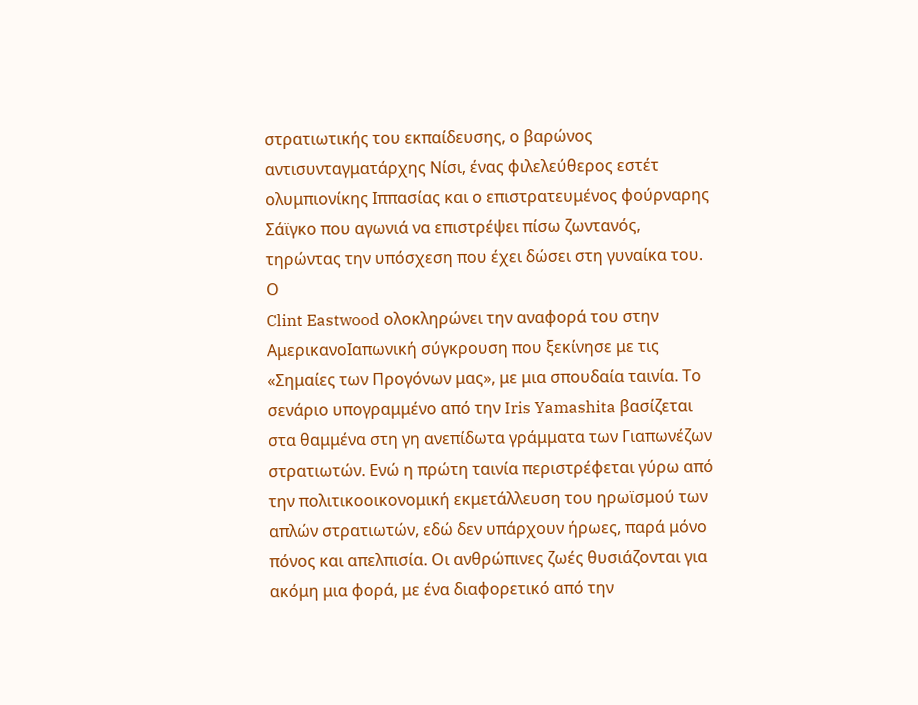στρατιωτικής του εκπαίδευσης, ο βαρώνος αντισυνταγματάρχης Νίσι, ένας φιλελεύθερος εστέτ ολυμπιονίκης Ιππασίας και ο επιστρατευμένος φούρναρης Σάϊγκο που αγωνιά να επιστρέψει πίσω ζωντανός, τηρώντας την υπόσχεση που έχει δώσει στη γυναίκα του.
Ο
Clint Eastwood ολοκληρώνει την αναφορά του στην ΑμερικανοΙαπωνική σύγκρουση που ξεκίνησε με τις «Σημαίες των Προγόνων μας», με μια σπουδαία ταινία. Το σενάριο υπογραμμένο από την Iris Yamashita βασίζεται στα θαμμένα στη γη ανεπίδωτα γράμματα των Γιαπωνέζων στρατιωτών. Ενώ η πρώτη ταινία περιστρέφεται γύρω από την πολιτικοοικονομική εκμετάλλευση του ηρωϊσμού των απλών στρατιωτών, εδώ δεν υπάρχουν ήρωες, παρά μόνο πόνος και απελπισία. Οι ανθρώπινες ζωές θυσιάζονται για ακόμη μια φορά, με ένα διαφορετικό από την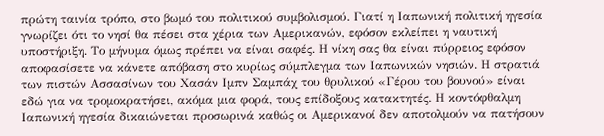πρώτη ταινία τρόπο, στο βωμό του πολιτικού συμβολισμού. Γιατί η Ιαπωνική πολιτική ηγεσία γνωρίζει ότι το νησί θα πέσει στα χέρια των Αμερικανών, εφόσον εκλείπει η ναυτική υποστήριξη. Το μήνυμα όμως πρέπει να είναι σαφές. Η νίκη σας θα είναι πύρρειος εφόσον αποφασίσετε να κάνετε απόβαση στο κυρίως σύμπλεγμα των Ιαπωνικών νησιών. Η στρατιά των πιστών Ασσασίνων του Χασάν Ιμπν Σαμπάχ του θρυλικού «Γέρου του βουνού» είναι εδώ για να τρομοκρατήσει, ακόμα μια φορά, τους επίδοξους κατακτητές. Η κοντόφθαλμη Ιαπωνική ηγεσία δικαιώνεται προσωρινά καθώς οι Αμερικανοί δεν αποτολμούν να πατήσουν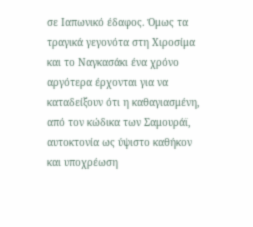σε Ιαπωνικό έδαφος. Όμως τα τραγικά γεγονότα στη Χιροσίμα και το Ναγκασάκι ένα χρόνο αργότερα έρχονται για να καταδείξουν ότι η καθαγιασμένη, από τον κώδικα των Σαμουράϊ, αυτοκτονία ως ύψιστο καθήκον και υποχρέωση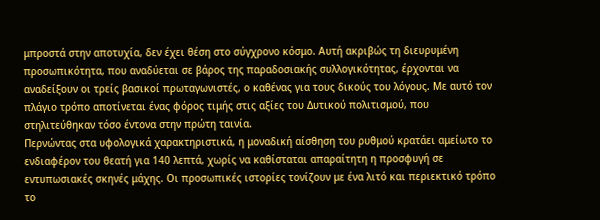μπροστά στην αποτυχία, δεν έχει θέση στο σύγχρονο κόσμο. Αυτή ακριβώς τη διευρυμένη προσωπικότητα, που αναδύεται σε βάρος της παραδοσιακής συλλογικότητας, έρχονται να αναδείξουν οι τρείς βασικοί πρωταγωνιστές, ο καθένας για τους δικούς του λόγους. Με αυτό τον πλάγιο τρόπο αποτίνεται ένας φόρος τιμής στις αξίες του Δυτικού πολιτισμού, που στηλιτεύθηκαν τόσο έντονα στην πρώτη ταινία.
Περνώντας στα υφολογικά χαρακτηριστικά, η μοναδική αίσθηση του ρυθμού κρατάει αμείωτο το ενδιαφέρον του θεατή για 140 λεπτά, χωρίς να καθίσταται απαραίτητη η προσφυγή σε εντυπωσιακές σκηνές μάχης. Οι προσωπικές ιστορίες τονίζουν με ένα λιτό και περιεκτικό τρόπο το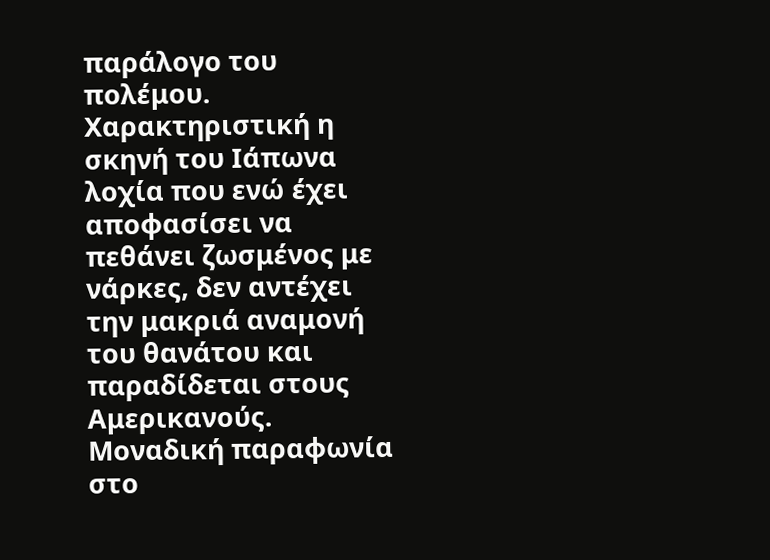παράλογο του πολέμου. Χαρακτηριστική η σκηνή του Ιάπωνα λοχία που ενώ έχει αποφασίσει να πεθάνει ζωσμένος με νάρκες, δεν αντέχει την μακριά αναμονή του θανάτου και παραδίδεται στους Αμερικανούς. Μοναδική παραφωνία στο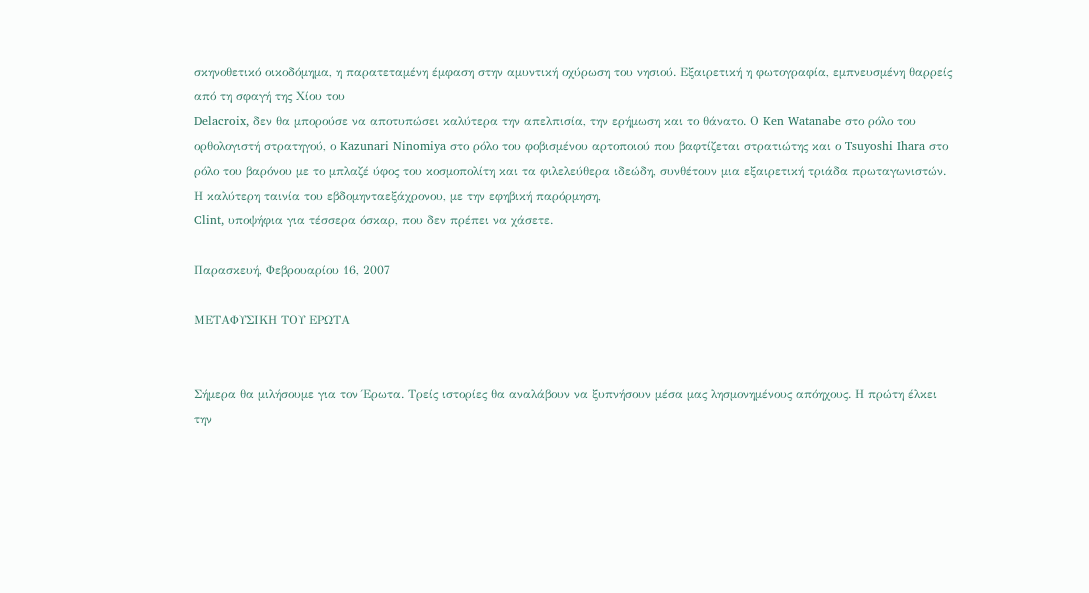σκηνοθετικό οικοδόμημα, η παρατεταμένη έμφαση στην αμυντική οχύρωση του νησιού. Εξαιρετική η φωτογραφία, εμπνευσμένη θαρρείς από τη σφαγή της Χίου του
Delacroix, δεν θα μπορούσε να αποτυπώσει καλύτερα την απελπισία, την ερήμωση και το θάνατο. Ο Ken Watanabe στο ρόλο του ορθολογιστή στρατηγού, ο Kazunari Ninomiya στο ρόλο του φοβισμένου αρτοποιού που βαφτίζεται στρατιώτης και ο Tsuyoshi Ihara στο ρόλο του βαρόνου με το μπλαζέ ύφος του κοσμοπολίτη και τα φιλελεύθερα ιδεώδη, συνθέτουν μια εξαιρετική τριάδα πρωταγωνιστών.
Η καλύτερη ταινία του εβδομηνταεξάχρονου, με την εφηβική παρόρμηση,
Clint, υποψήφια για τέσσερα όσκαρ, που δεν πρέπει να χάσετε.

Παρασκευή, Φεβρουαρίου 16, 2007

ΜΕΤΑΦΥΣΙΚΗ ΤΟΥ ΕΡΩΤΑ


Σήμερα θα μιλήσουμε για τον Έρωτα. Τρείς ιστορίες θα αναλάβουν να ξυπνήσουν μέσα μας λησμονημένους απόηχους. Η πρώτη έλκει την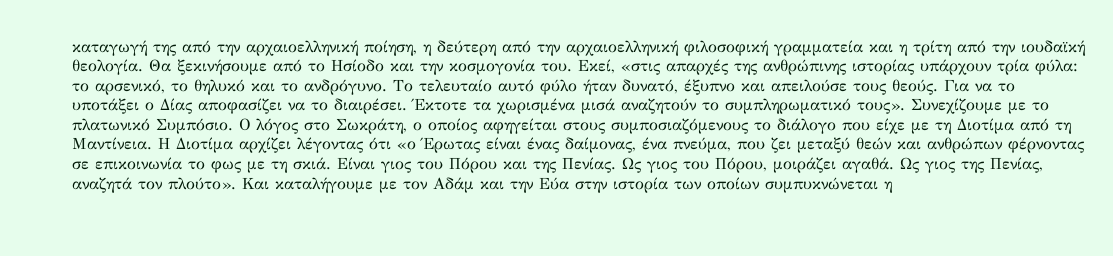καταγωγή της από την αρχαιοελληνική ποίηση, η δεύτερη από την αρχαιοελληνική φιλοσοφική γραμματεία και η τρίτη από την ιουδαϊκή θεολογία. Θα ξεκινήσουμε από το Ησίοδο και την κοσμογονία του. Εκεί, «στις απαρχές της ανθρώπινης ιστορίας υπάρχουν τρία φύλα: το αρσενικό, το θηλυκό και το ανδρόγυνο. Το τελευταίο αυτό φύλο ήταν δυνατό, έξυπνο και απειλούσε τους θεούς. Για να το υποτάξει ο Δίας αποφασίζει να το διαιρέσει. Έκτοτε τα χωρισμένα μισά αναζητούν το συμπληρωματικό τους». Συνεχίζουμε με το πλατωνικό Συμπόσιο. Ο λόγος στο Σωκράτη, ο οποίος αφηγείται στους συμποσιαζόμενους το διάλογο που είχε με τη Διοτίμα από τη Μαντίνεια. Η Διοτίμα αρχίζει λέγοντας ότι «ο Έρωτας είναι ένας δαίμονας, ένα πνεύμα, που ζει μεταξύ θεών και ανθρώπων φέρνοντας σε επικοινωνία το φως με τη σκιά. Είναι γιος του Πόρου και της Πενίας. Ως γιος του Πόρου, μοιράζει αγαθά. Ως γιος της Πενίας, αναζητά τον πλούτο». Και καταλήγουμε με τον Αδάμ και την Εύα στην ιστορία των οποίων συμπυκνώνεται η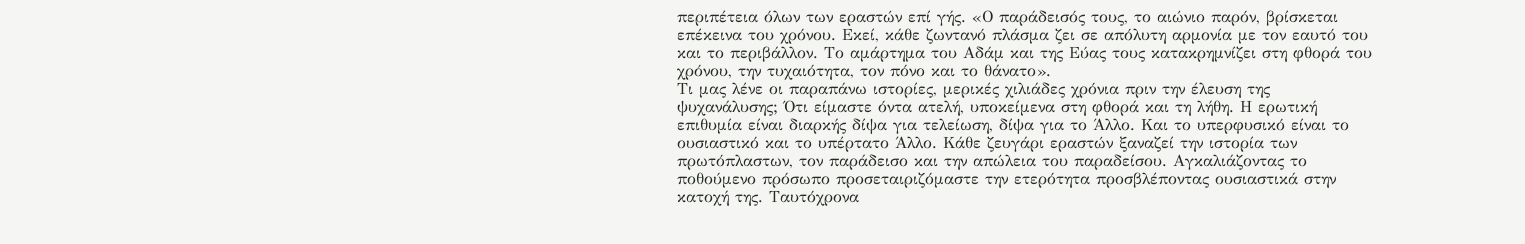περιπέτεια όλων των εραστών επί γής. «Ο παράδεισός τους, το αιώνιο παρόν, βρίσκεται επέκεινα του χρόνου. Εκεί, κάθε ζωντανό πλάσμα ζει σε απόλυτη αρμονία με τον εαυτό του και το περιβάλλον. Το αμάρτημα του Αδάμ και της Εύας τους κατακρημνίζει στη φθορά του χρόνου, την τυχαιότητα, τον πόνο και το θάνατο».
Τι μας λένε οι παραπάνω ιστορίες, μερικές χιλιάδες χρόνια πριν την έλευση της ψυχανάλυσης; Ότι είμαστε όντα ατελή, υποκείμενα στη φθορά και τη λήθη. Η ερωτική επιθυμία είναι διαρκής δίψα για τελείωση, δίψα για το Άλλο. Και το υπερφυσικό είναι το ουσιαστικό και το υπέρτατο Άλλο. Κάθε ζευγάρι εραστών ξαναζεί την ιστορία των πρωτόπλαστων, τον παράδεισο και την απώλεια του παραδείσου. Αγκαλιάζοντας το ποθούμενο πρόσωπο προσεταιριζόμαστε την ετερότητα προσβλέποντας ουσιαστικά στην κατοχή της. Ταυτόχρονα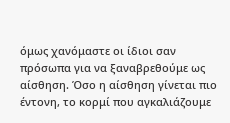όμως χανόμαστε οι ίδιοι σαν πρόσωπα για να ξαναβρεθούμε ως αίσθηση. Όσο η αίσθηση γίνεται πιο έντονη, το κορμί που αγκαλιάζουμε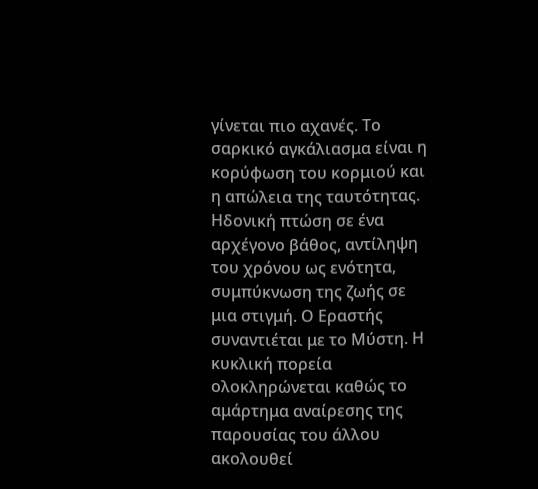γίνεται πιο αχανές. Το σαρκικό αγκάλιασμα είναι η κορύφωση του κορμιού και η απώλεια της ταυτότητας. Ηδονική πτώση σε ένα αρχέγονο βάθος, αντίληψη του χρόνου ως ενότητα, συμπύκνωση της ζωής σε μια στιγμή. Ο Εραστής συναντιέται με το Μύστη. Η κυκλική πορεία ολοκληρώνεται καθώς το αμάρτημα αναίρεσης της παρουσίας του άλλου ακολουθεί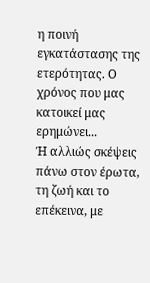η ποινή εγκατάστασης της ετερότητας. Ο χρόνος που μας κατοικεί μας ερημώνει...
Ή αλλιώς σκέψεις πάνω στον έρωτα, τη ζωή και το επέκεινα, με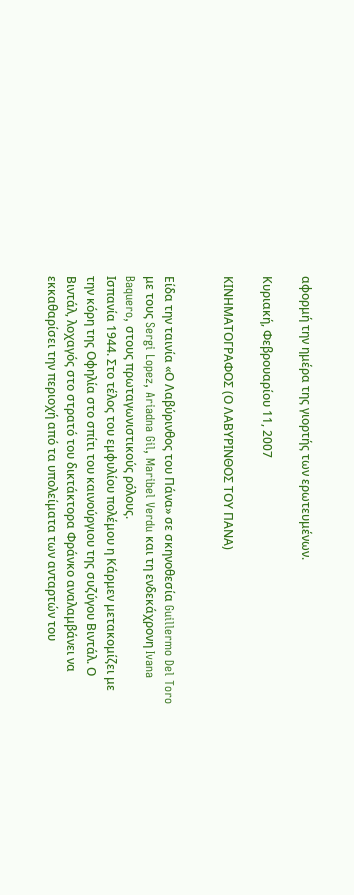αφορμή την ημέρα της γιορτής των ερωτευμένων.

Κυριακή, Φεβρουαρίου 11, 2007

ΚΙΝΗΜΑΤΟΓΡΑΦΟΣ (Ο ΛΑΒΥΡΙΝΘΟΣ ΤΟΥ ΠΑΝΑ)


Είδα την ταινία «Ο Λαβύρινθος του Πάνα» σε σκηνοθεσία Guillermo Del Toro με τους Sergi Lopez, Ariadna Gil, Maribel Verdu και τη ενδεκάχρονη Ivana Baquero, στους πρωταγωνιστικούς ρόλους.
Ισπανία 1944. Στο τέλος του εμφυλίου πολέμου η Κάρμεν μετακομίζει με την κόρη της Οφηλία στο σπίτι του καινούργιου της συζύγου Βιντάλ. Ο Βιντάλ, λοχαγός στο στρατό του δικτάκτορα Φράνκο αναλαμβάνει να εκκαθαρίσει την περιοχή από τα υπολείματα των ανταρτών του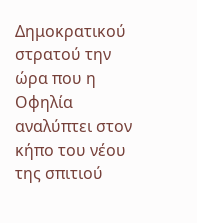Δημοκρατικού στρατού την ώρα που η Οφηλία αναλύπτει στον κήπο του νέου της σπιτιού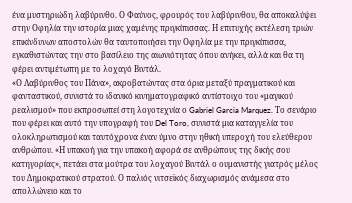ένα μυστηριώδη λαβύρινθο. Ο Φαύνος, φρουρός του λαβύρινθου, θα αποκαλύψει στην Οφηλία την ιστορία μιας χαμένης πριγκίπισσας. Η επιτυχής εκτέλεση τριών επικίνδυνων αποστολών θα ταυτοποιήσει την Οφηλία με την πριγκίπισσα, εγκαθιστώντας την στο βασίλειο της αιωνιότητας όπου ανήκει, αλλά και θα τη φέρει αντιμέτωπη με το λοχαγό Βιντάλ.
«Ο Λαβύρινθος του Πάνα», ακροβατώντας στα όρια μεταξύ πραγματικού και φανταστικού, συνιστά το ιδανικό κινηματογραφικό αντίστοιχο του «μαγικού ρεαλισμού» που εκπροσωπεί στη λογοτεχνία ο Gabriel Garcia Marquez. Το σενάριο που φέρει και αυτό την υπογραφή του Del Toro, συνιστά μια καταγγελία του ολοκληρωτισμού και ταυτόχρονα έναν ύμνο στην ηθική υπεροχή του ελεύθερου ανθρώπου. «Η υπακοή για την υπακοή αφορά σε ανθρώπους της δικής σου κατηγορίας», πετάει στα μούτρα του λοχαγού Βιντάλ ο ουμανιστής γιατρός μέλος του Δημοκρατικού στρατού. Ο παλιός νιτσεϊκός διαχωρισμός ανάμεσα στο απολλώνειο και το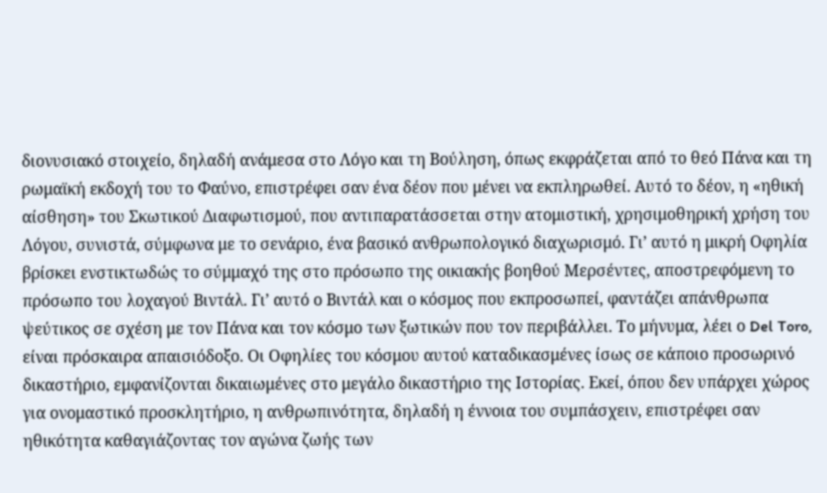διονυσιακό στοιχείο, δηλαδή ανάμεσα στο Λόγο και τη Βούληση, όπως εκφράζεται από το θεό Πάνα και τη ρωμαϊκή εκδοχή του το Φαύνο, επιστρέφει σαν ένα δέον που μένει να εκπληρωθεί. Αυτό το δέον, η «ηθική αίσθηση» του Σκωτικού Διαφωτισμού, που αντιπαρατάσσεται στην ατομιστική, χρησιμοθηρική χρήση του Λόγου, συνιστά, σύμφωνα με το σενάριο, ένα βασικό ανθρωπολογικό διαχωρισμό. Γι’ αυτό η μικρή Οφηλία βρίσκει ενστικτωδώς το σύμμαχό της στο πρόσωπο της οικιακής βοηθού Μερσέντες, αποστρεφόμενη το πρόσωπο του λοχαγού Βιντάλ. Γι’ αυτό ο Βιντάλ και ο κόσμος που εκπροσωπεί, φαντάζει απάνθρωπα ψεύτικος σε σχέση με τον Πάνα και τον κόσμο των ξωτικών που τον περιβάλλει. Το μήνυμα, λέει ο Del Toro, είναι πρόσκαιρα απαισιόδοξο. Οι Οφηλίες του κόσμου αυτού καταδικασμένες ίσως σε κάποιο προσωρινό δικαστήριο, εμφανίζονται δικαιωμένες στο μεγάλο δικαστήριο της Ιστορίας. Εκεί, όπου δεν υπάρχει χώρος για ονομαστικό προσκλητήριο, η ανθρωπινότητα, δηλαδή η έννοια του συμπάσχειν, επιστρέφει σαν ηθικότητα καθαγιάζοντας τον αγώνα ζωής των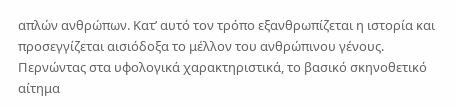απλών ανθρώπων. Κατ’ αυτό τον τρόπο εξανθρωπίζεται η ιστορία και προσεγγίζεται αισιόδοξα το μέλλον του ανθρώπινου γένους.
Περνώντας στα υφολογικά χαρακτηριστικά, το βασικό σκηνοθετικό αίτημα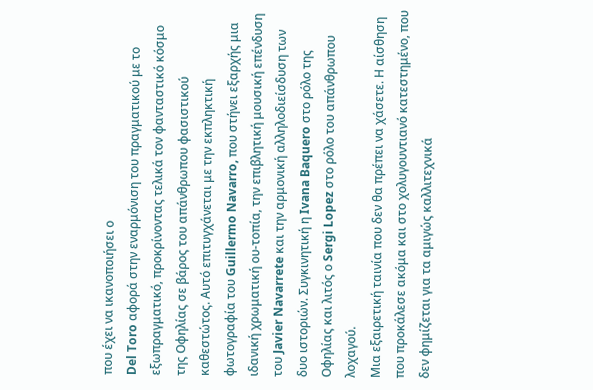που έχει να ικανοποιήσει ο
Del Toro αφορά στην εναρμόνιση του πραγματικού με το εξωπραγματικό, προκρίνοντας τελικά τον φανταστικό κόσμο της Οφηλίας σε βάρος του απάνθρωπου φασιστικού καθεστώτος. Αυτό επιτυγχάνεται με την εκπληκτική φωτογραφία του Guillermo Navarro, που στήνει εξαρχής μια ιδανική χρωματική ου-τοπία, την επιβλητική μουσική επένδυση του Javier Navarrete και την αρμονική αλληλοδιείσδυση των δυο ιστοριών. Συγκινητική η Ivana Baquero στο ρόλο της Οφηλίας και λιτός ο Sergi Lopez στο ρόλο του απάνθρωπου λοχαγού.
Μια εξαιρετική ταινία που δεν θα πρέπει να χάσετε. Η αίσθηση που προκάλεσε ακόμα και στο χολυγουντιανό κατεστημένο, που δεν φημίζεται για τα αμιγώς καλλιτεχνικά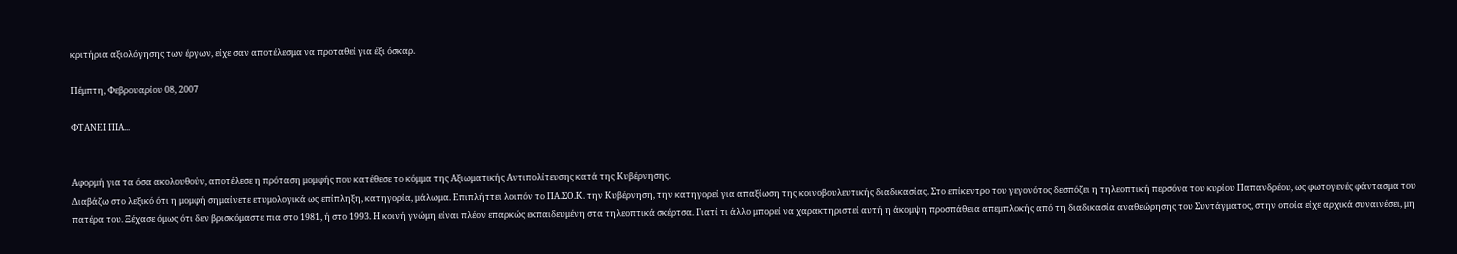κριτήρια αξιολόγησης των έργων, είχε σαν αποτέλεσμα να προταθεί για έξι όσκαρ.

Πέμπτη, Φεβρουαρίου 08, 2007

ΦΤΑΝΕΙ ΠΙΑ...


Αφορμή για τα όσα ακολουθούν, αποτέλεσε η πρόταση μομφής που κατέθεσε το κόμμα της Αξιωματικής Αντιπολίτευσης κατά της Κυβέρνησης.
Διαβάζω στο λεξικό ότι η μομφή σημαίνετε ετυμολογικά ως επίπληξη, κατηγορία, μάλωμα. Επιπλήττει λοιπόν το ΠΑ.ΣΟ.Κ. την Κυβέρνηση, την κατηγορεί για απαξίωση της κοινοβουλευτικής διαδικασίας. Στο επίκεντρο του γεγονότος δεσπόζει η τηλεοπτική περσόνα του κυρίου Παπανδρέου, ως φωτογενές φάντασμα του πατέρα του. Ξέχασε όμως ότι δεν βρισκόμαστε πια στο 1981, ή στο 1993. Η κοινή γνώμη είναι πλέον επαρκώς εκπαιδευμένη στα τηλεοπτικά σκέρτσα. Γιατί τι άλλο μπορεί να χαρακτηριστεί αυτή η άκομψη προσπάθεια απεμπλοκής από τη διαδικασία αναθεώρησης του Συντάγματος, στην οποία είχε αρχικά συναινέσει, μη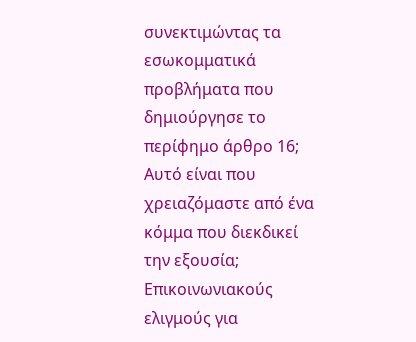συνεκτιμώντας τα εσωκομματικά προβλήματα που δημιούργησε το περίφημο άρθρο 16; Αυτό είναι που χρειαζόμαστε από ένα κόμμα που διεκδικεί την εξουσία; Επικοινωνιακούς ελιγμούς για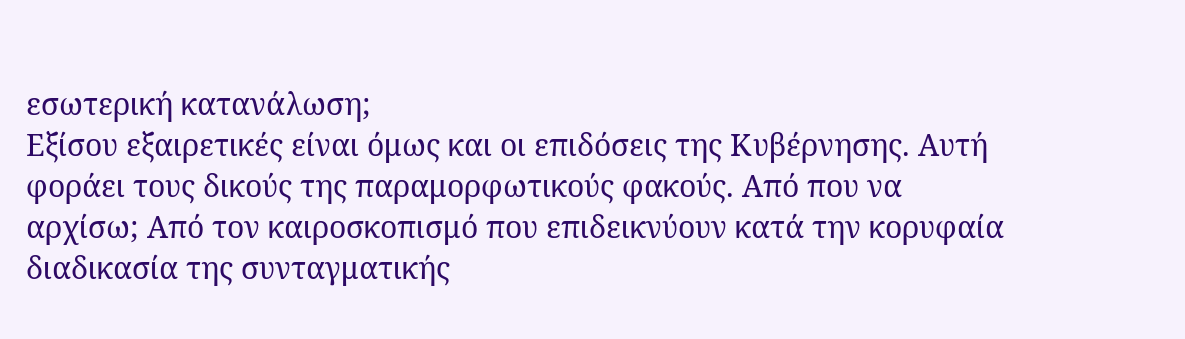εσωτερική κατανάλωση;
Εξίσου εξαιρετικές είναι όμως και οι επιδόσεις της Κυβέρνησης. Αυτή φοράει τους δικούς της παραμορφωτικούς φακούς. Από που να αρχίσω; Από τον καιροσκοπισμό που επιδεικνύουν κατά την κορυφαία διαδικασία της συνταγματικής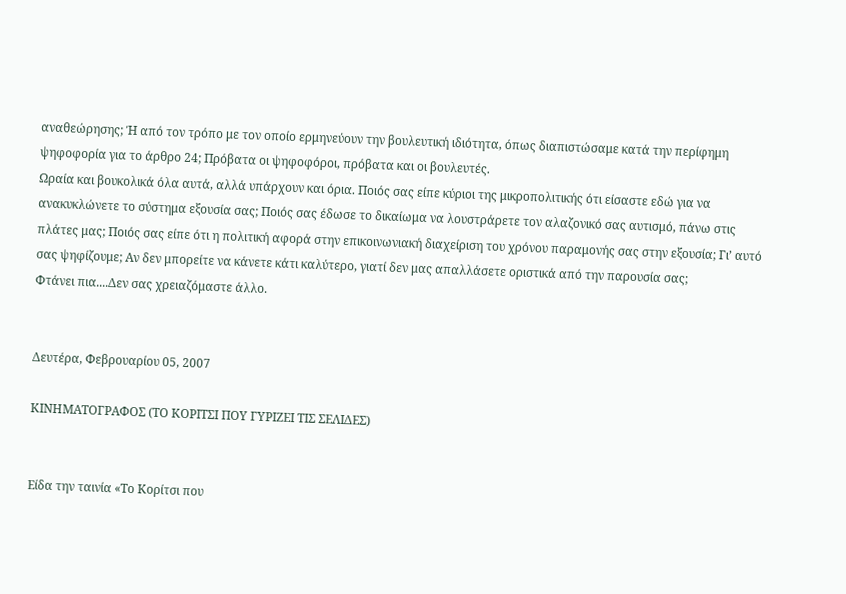αναθεώρησης; Ή από τον τρόπο με τον οποίο ερμηνεύουν την βουλευτική ιδιότητα, όπως διαπιστώσαμε κατά την περίφημη ψηφοφορία για το άρθρο 24; Πρόβατα οι ψηφοφόροι, πρόβατα και οι βουλευτές.
Ωραία και βουκολικά όλα αυτά, αλλά υπάρχουν και όρια. Ποιός σας είπε κύριοι της μικροπολιτικής ότι είσαστε εδώ για να ανακυκλώνετε το σύστημα εξουσία σας; Ποιός σας έδωσε το δικαίωμα να λουστράρετε τον αλαζονικό σας αυτισμό, πάνω στις πλάτες μας; Ποιός σας είπε ότι η πολιτική αφορά στην επικοινωνιακή διαχείριση του χρόνου παραμονής σας στην εξουσία; Γι’ αυτό σας ψηφίζουμε; Αν δεν μπορείτε να κάνετε κάτι καλύτερο, γιατί δεν μας απαλλάσετε οριστικά από την παρουσία σας;
Φτάνει πια....Δεν σας χρειαζόμαστε άλλο.


Δευτέρα, Φεβρουαρίου 05, 2007

ΚΙΝΗΜΑΤΟΓΡΑΦΟΣ (ΤΟ ΚΟΡΙΤΣΙ ΠΟΥ ΓΥΡΙΖΕΙ ΤΙΣ ΣΕΛΙΔΕΣ)


Είδα την ταινία «Το Κορίτσι που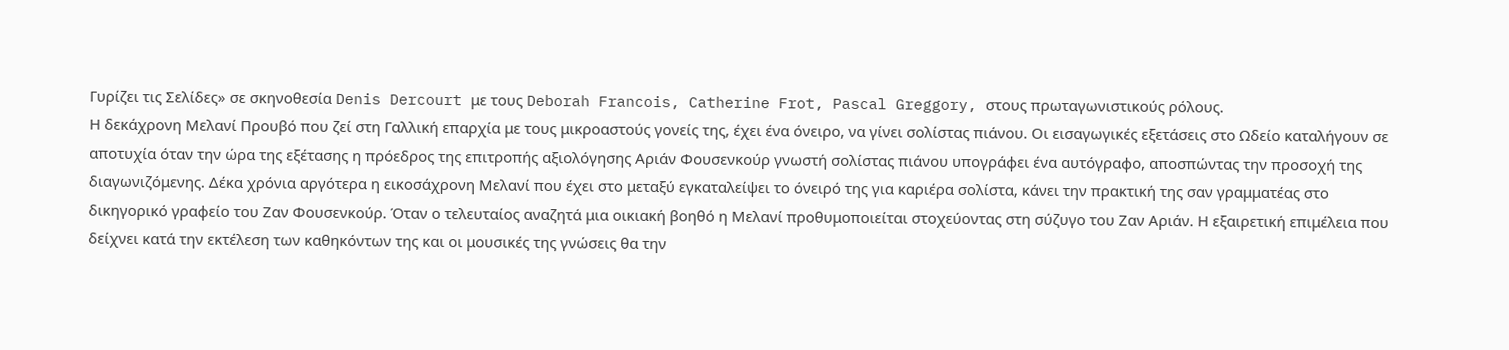Γυρίζει τις Σελίδες» σε σκηνοθεσία Denis Dercourt με τους Deborah Francois, Catherine Frot, Pascal Greggory, στους πρωταγωνιστικούς ρόλους.
Η δεκάχρονη Μελανί Προυβό που ζεί στη Γαλλική επαρχία με τους μικροαστούς γονείς της, έχει ένα όνειρο, να γίνει σολίστας πιάνου. Οι εισαγωγικές εξετάσεις στο Ωδείο καταλήγουν σε αποτυχία όταν την ώρα της εξέτασης η πρόεδρος της επιτροπής αξιολόγησης Αριάν Φουσενκούρ γνωστή σολίστας πιάνου υπογράφει ένα αυτόγραφο, αποσπώντας την προσοχή της διαγωνιζόμενης. Δέκα χρόνια αργότερα η εικοσάχρονη Μελανί που έχει στο μεταξύ εγκαταλείψει το όνειρό της για καριέρα σολίστα, κάνει την πρακτική της σαν γραμματέας στο δικηγορικό γραφείο του Ζαν Φουσενκούρ. Όταν ο τελευταίος αναζητά μια οικιακή βοηθό η Μελανί προθυμοποιείται στοχεύοντας στη σύζυγο του Ζαν Αριάν. Η εξαιρετική επιμέλεια που δείχνει κατά την εκτέλεση των καθηκόντων της και οι μουσικές της γνώσεις θα την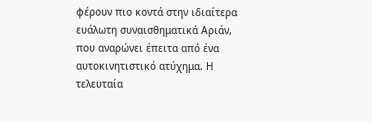φέρουν πιο κοντά στην ιδιαίτερα ευάλωτη συναισθηματικά Αριάν, που αναρώνει έπειτα από ένα αυτοκινητιστικό ατύχημα. Η τελευταία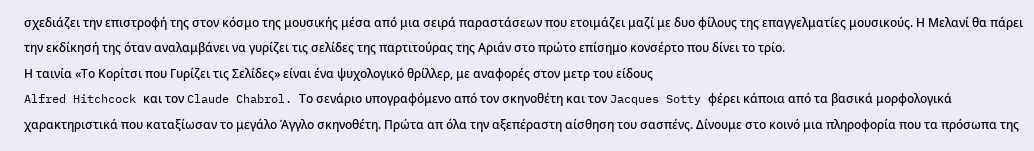σχεδιάζει την επιστροφή της στον κόσμο της μουσικής μέσα από μια σειρά παραστάσεων που ετοιμάζει μαζί με δυο φίλους της επαγγελματίες μουσικούς. Η Μελανί θα πάρει την εκδίκησή της όταν αναλαμβάνει να γυρίζει τις σελίδες της παρτιτούρας της Αριάν στο πρώτο επίσημο κονσέρτο που δίνει το τρίο.
Η ταινία «Το Κορίτσι που Γυρίζει τις Σελίδες» είναι ένα ψυχολογικό θρίλλερ, με αναφορές στον μετρ του είδους
Alfred Hitchcock και τον Claude Chabrol. Το σενάριο υπογραφόμενο από τον σκηνοθέτη και τον Jacques Sotty φέρει κάποια από τα βασικά μορφολογικά χαρακτηριστικά που καταξίωσαν το μεγάλο Άγγλο σκηνοθέτη. Πρώτα απ όλα την αξεπέραστη αίσθηση του σασπένς. Δίνουμε στο κοινό μια πληροφορία που τα πρόσωπα της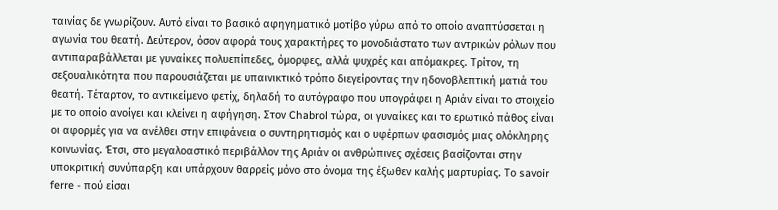ταινίας δε γνωρίζουν. Αυτό είναι το βασικό αφηγηματικό μοτίβο γύρω από το οποίο αναπτύσσεται η αγωνία του θεατή. Δεύτερον, όσον αφορά τους χαρακτήρες το μονοδιάστατο των αντρικών ρόλων που αντιπαραβάλλεται με γυναίκες πολυεπίπεδες, όμορφες, αλλά ψυχρές και απόμακρες. Τρίτον, τη σεξουαλικότητα που παρουσιάζεται με υπαινικτικό τρόπο διεγείροντας την ηδονοβλεπτική ματιά του θεατή. Τέταρτον, το αντικείμενο φετίχ, δηλαδή το αυτόγραφο που υπογράφει η Αριάν είναι το στοιχείο με το οποίο ανοίγει και κλείνει η αφήγηση. Στον Chabrol τώρα, οι γυναίκες και το ερωτικό πάθος είναι οι αφορμές για να ανέλθει στην επιφάνεια ο συντηρητισμός και ο υφέρπων φασισμός μιας ολόκληρης κοινωνίας. Έτσι, στο μεγαλοαστικό περιβάλλον της Αριάν οι ανθρώπινες σχέσεις βασίζονται στην υποκριτική συνύπαρξη και υπάρχουν θαρρείς μόνο στο όνομα της έξωθεν καλής μαρτυρίας. Το savoir ferre - πού είσαι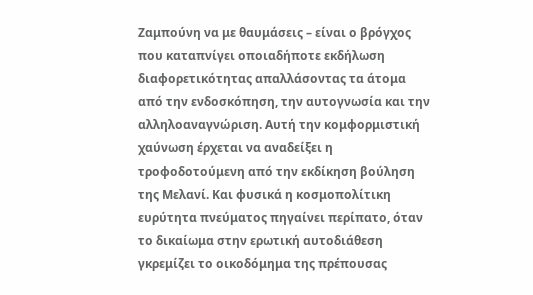Ζαμπούνη να με θαυμάσεις – είναι ο βρόγχος που καταπνίγει οποιαδήποτε εκδήλωση διαφορετικότητας απαλλάσοντας τα άτομα από την ενδοσκόπηση, την αυτογνωσία και την αλληλοαναγνώριση. Αυτή την κομφορμιστική χαύνωση έρχεται να αναδείξει η τροφοδοτούμενη από την εκδίκηση βούληση της Μελανί. Και φυσικά η κοσμοπολίτικη ευρύτητα πνεύματος πηγαίνει περίπατο, όταν το δικαίωμα στην ερωτική αυτοδιάθεση γκρεμίζει το οικοδόμημα της πρέπουσας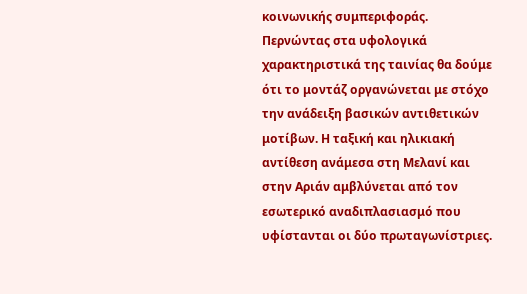κοινωνικής συμπεριφοράς.
Περνώντας στα υφολογικά χαρακτηριστικά της ταινίας θα δούμε ότι το μοντάζ οργανώνεται με στόχο την ανάδειξη βασικών αντιθετικών μοτίβων. Η ταξική και ηλικιακή αντίθεση ανάμεσα στη Μελανί και στην Αριάν αμβλύνεται από τον εσωτερικό αναδιπλασιασμό που υφίστανται οι δύο πρωταγωνίστριες.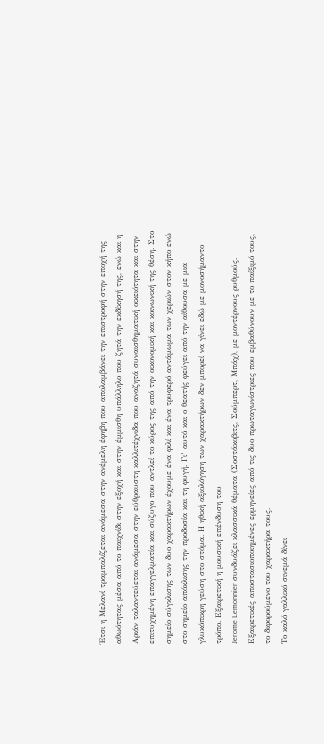Έτσι η Μελανί τραμπαλίζεται ανάμεσα στην ανέμελη έφηβη που απολαμβάνει την επιστροφή στην εποχή της αθωότητας μέσα από το παιχνίδι στην εξοχή και στην έμμισθη υπάλληλο που ζητά την εκδίκησή της, ενώ και η Αριάν ταλαντεύεται ανάμεσα στην εύθραυστη καλλιτέχνιδα που αναζητά συναισθηματική οικειότητα και στην επιτυχημένη επαγγελματία και σύζυγο που αντλεί το κύρος της από την οικονομική και κοινωνική της θέση. Στο σημείο σύγκλισης των δυο χαρακτήρων έχουμε ένα φιλί και ένα τρυφερό αντάμωμα των χεριών στον κήπο ενώ στο σημείο απόκλισης την προδοσία και τη φυγή. Γι’ αυτό και ο θεατής φεύγει από την αίθουσα με μια γλυκόπικρη γεύση στο στόμα. Η ηθική αξιολόγηση των χαρακτήρων δεν μπορεί να γίνει εδώ με μονοσήμαντο τρόπο. Εξαιρετική η μουσική επένδυση του
Jerome Lemonnier συνδυάζει κλασσικά θέματα (Σοστάκοβιτς, Σούμπερτ, Μπάχ), με μοντέρνους ρυθμούς. Εξαιρετικές αποστασιοποιημένες ερμηνείες από τις δυο πρωταγωνίστριες που εμβαθύνουν με το παίξιμό τους, το διφορούμενο του χαρακτήρα τους.
Το καλό γαλλικό σινεμά δίνει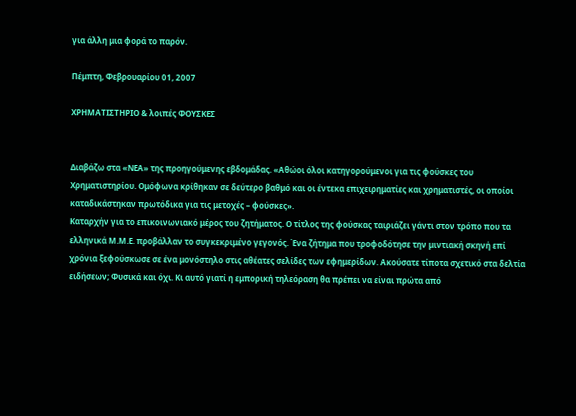για άλλη μια φορά το παρόν.

Πέμπτη, Φεβρουαρίου 01, 2007

ΧΡΗΜΑΤΙΣΤΗΡΙΟ & λοιπές ΦΟΥΣΚΕΣ


Διαβάζω στα «ΝΕΑ» της προηγούμενης εβδομάδας. «Αθώοι όλοι κατηγορούμενοι για τις φούσκες του Χρηματιστηρίου. Ομόφωνα κρίθηκαν σε δεύτερο βαθμό και οι έντεκα επιχειρηματίες και χρηματιστές, οι οποίοι καταδικάστηκαν πρωτόδικα για τις μετοχές – φούσκες».
Καταρχήν για το επικοινωνιακό μέρος του ζητήματος. Ο τίτλος της φούσκας ταιριάζει γάντι στον τρόπο που τα ελληνικά Μ.Μ.Ε. προβάλλαν το συγκεκριμένο γεγονός. Ένα ζήτημα που τροφοδότησε την μιντιακή σκηνή επί χρόνια ξεφούσκωσε σε ένα μονόστηλο στις αθέατες σελίδες των εφημερίδων. Ακούσατε τίποτα σχετικό στα δελτία ειδήσεων; Φυσικά και όχι. Κι αυτό γιατί η εμπορική τηλεόραση θα πρέπει να είναι πρώτα από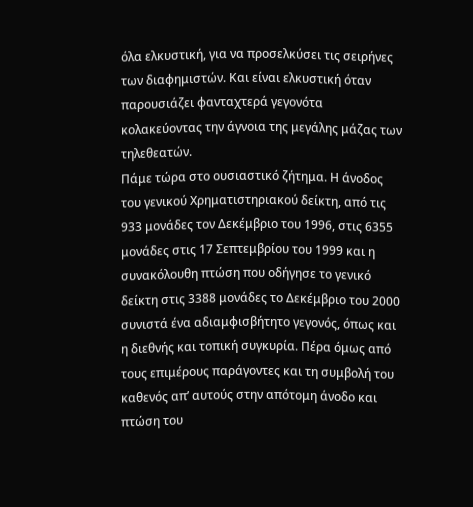όλα ελκυστική, για να προσελκύσει τις σειρήνες των διαφημιστών. Και είναι ελκυστική όταν παρουσιάζει φανταχτερά γεγονότα κολακεύοντας την άγνοια της μεγάλης μάζας των τηλεθεατών.
Πάμε τώρα στο ουσιαστικό ζήτημα. Η άνοδος του γενικού Χρηματιστηριακού δείκτη, από τις 933 μονάδες τον Δεκέμβριο του 1996, στις 6355 μονάδες στις 17 Σεπτεμβρίου του 1999 και η συνακόλουθη πτώση που οδήγησε το γενικό δείκτη στις 3388 μονάδες το Δεκέμβριο του 2000 συνιστά ένα αδιαμφισβήτητο γεγονός, όπως και η διεθνής και τοπική συγκυρία. Πέρα όμως από τους επιμέρους παράγοντες και τη συμβολή του καθενός απ’ αυτούς στην απότομη άνοδο και πτώση του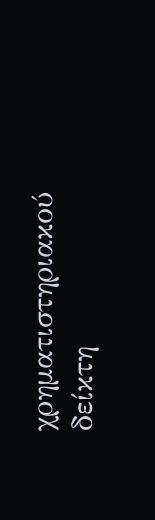χρηματιστηριακού δείκτη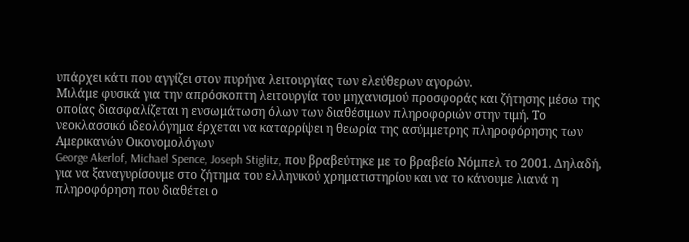υπάρχει κάτι που αγγίζει στον πυρήνα λειτουργίας των ελεύθερων αγορών.
Μιλάμε φυσικά για την απρόσκοπτη λειτουργία του μηχανισμού προσφοράς και ζήτησης μέσω της οποίας διασφαλίζεται η ενσωμάτωση όλων των διαθέσιμων πληροφοριών στην τιμή. Το νεοκλασσικό ιδεολόγημα έρχεται να καταρρίψει η θεωρία της ασύμμετρης πληροφόρησης των Αμερικανών Οικονομολόγων
George Akerlof, Michael Spence, Joseph Stiglitz, που βραβεύτηκε με το βραβείο Νόμπελ το 2001. Δηλαδή, για να ξαναγυρίσουμε στο ζήτημα του ελληνικού χρηματιστηρίου και να το κάνουμε λιανά η πληροφόρηση που διαθέτει ο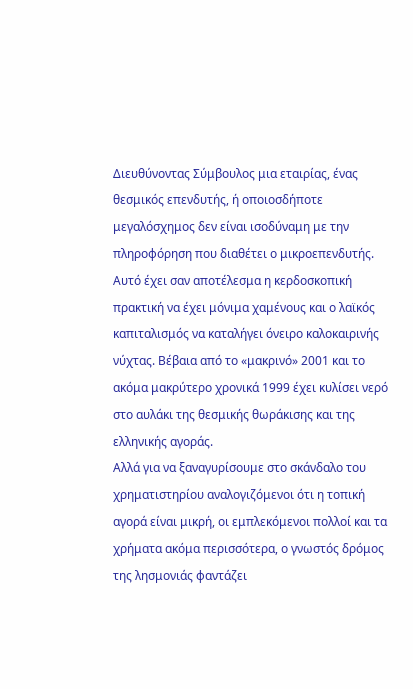Διευθύνοντας Σύμβουλος μια εταιρίας, ένας θεσμικός επενδυτής, ή οποιοσδήποτε μεγαλόσχημος δεν είναι ισοδύναμη με την πληροφόρηση που διαθέτει ο μικροεπενδυτής. Αυτό έχει σαν αποτέλεσμα η κερδοσκοπική πρακτική να έχει μόνιμα χαμένους και ο λαϊκός καπιταλισμός να καταλήγει όνειρο καλοκαιρινής νύχτας. Βέβαια από το «μακρινό» 2001 και το ακόμα μακρύτερο χρονικά 1999 έχει κυλίσει νερό στο αυλάκι της θεσμικής θωράκισης και της ελληνικής αγοράς.
Αλλά για να ξαναγυρίσουμε στο σκάνδαλο του χρηματιστηρίου αναλογιζόμενοι ότι η τοπική αγορά είναι μικρή, οι εμπλεκόμενοι πολλοί και τα χρήματα ακόμα περισσότερα, ο γνωστός δρόμος της λησμονιάς φαντάζει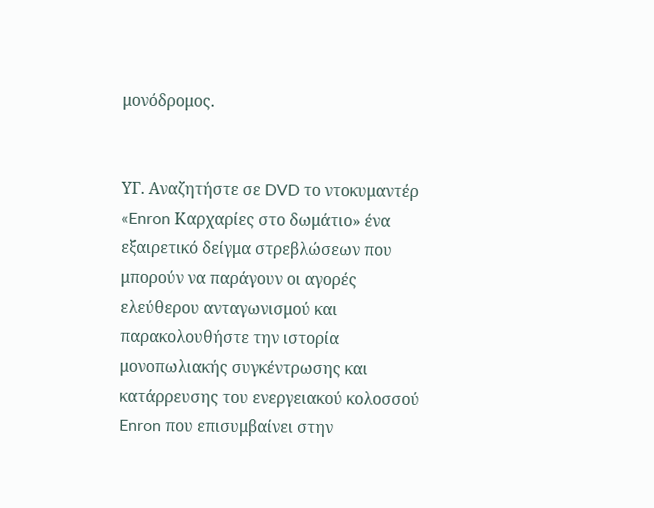μονόδρομος.


ΥΓ. Αναζητήστε σε DVD το ντοκυμαντέρ «Enron Καρχαρίες στο δωμάτιο» ένα εξαιρετικό δείγμα στρεβλώσεων που μπορούν να παράγουν οι αγορές ελεύθερου ανταγωνισμού και παρακολουθήστε την ιστορία μονοπωλιακής συγκέντρωσης και κατάρρευσης του ενεργειακού κολοσσού Enron που επισυμβαίνει στην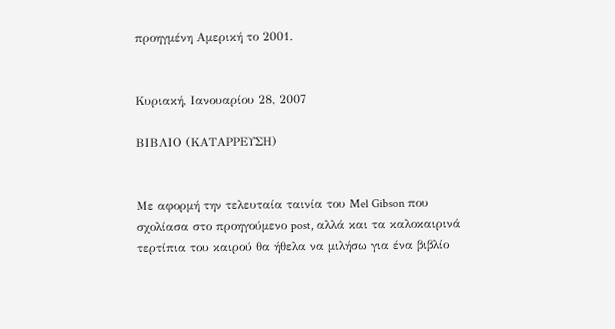προηγμένη Αμερική το 2001.


Κυριακή, Ιανουαρίου 28, 2007

ΒΙΒΛΙΟ (ΚΑΤΑΡΡΕΥΣΗ)


Με αφορμή την τελευταία ταινία του Mel Gibson που σχολίασα στο προηγούμενο post, αλλά και τα καλοκαιρινά τερτίπια του καιρού θα ήθελα να μιλήσω για ένα βιβλίο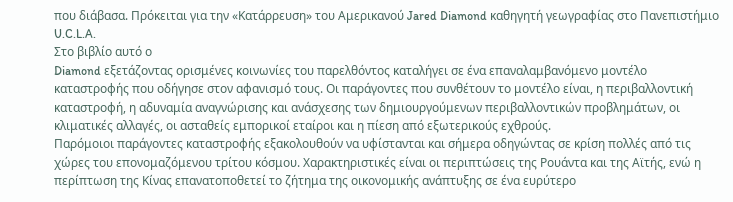που διάβασα. Πρόκειται για την «Κατάρρευση» του Αμερικανού Jared Diamond καθηγητή γεωγραφίας στο Πανεπιστήμιο U.C.L.A.
Στο βιβλίο αυτό ο
Diamond εξετάζοντας ορισμένες κοινωνίες του παρελθόντος καταλήγει σε ένα επαναλαμβανόμενο μοντέλο καταστροφής που οδήγησε στον αφανισμό τους. Οι παράγοντες που συνθέτουν το μοντέλο είναι, η περιβαλλοντική καταστροφή, η αδυναμία αναγνώρισης και ανάσχεσης των δημιουργούμενων περιβαλλοντικών προβλημάτων, οι κλιματικές αλλαγές, οι ασταθείς εμπορικοί εταίροι και η πίεση από εξωτερικούς εχθρούς.
Παρόμοιοι παράγοντες καταστροφής εξακολουθούν να υφίστανται και σήμερα οδηγώντας σε κρίση πολλές από τις χώρες του επονομαζόμενου τρίτου κόσμου. Χαρακτηριστικές είναι οι περιπτώσεις της Ρουάντα και της Αϊτής, ενώ η περίπτωση της Κίνας επανατοποθετεί το ζήτημα της οικονομικής ανάπτυξης σε ένα ευρύτερο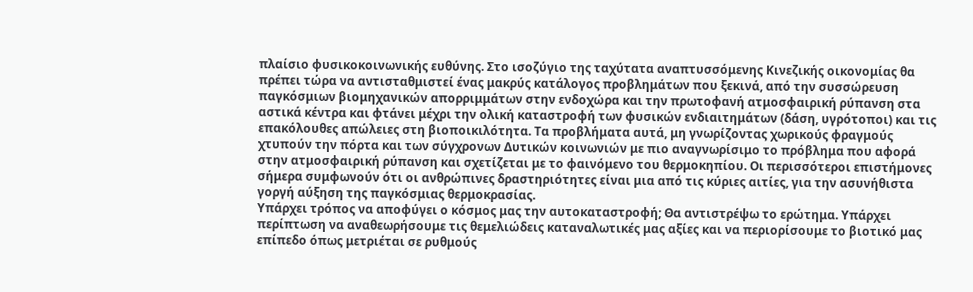πλαίσιο φυσικοκοινωνικής ευθύνης. Στο ισοζύγιο της ταχύτατα αναπτυσσόμενης Κινεζικής οικονομίας θα πρέπει τώρα να αντισταθμιστεί ένας μακρύς κατάλογος προβλημάτων που ξεκινά, από την συσσώρευση παγκόσμιων βιομηχανικών απορριμμάτων στην ενδοχώρα και την πρωτοφανή ατμοσφαιρική ρύπανση στα αστικά κέντρα και φτάνει μέχρι την ολική καταστροφή των φυσικών ενδιαιτημάτων (δάση, υγρότοποι) και τις επακόλουθες απώλειες στη βιοποικιλότητα. Τα προβλήματα αυτά, μη γνωρίζοντας χωρικούς φραγμούς χτυπούν την πόρτα και των σύγχρονων Δυτικών κοινωνιών με πιο αναγνωρίσιμο το πρόβλημα που αφορά στην ατμοσφαιρική ρύπανση και σχετίζεται με το φαινόμενο του θερμοκηπίου. Οι περισσότεροι επιστήμονες σήμερα συμφωνούν ότι οι ανθρώπινες δραστηριότητες είναι μια από τις κύριες αιτίες, για την ασυνήθιστα γοργή αύξηση της παγκόσμιας θερμοκρασίας.
Υπάρχει τρόπος να αποφύγει ο κόσμος μας την αυτοκαταστροφή; Θα αντιστρέψω το ερώτημα. Υπάρχει περίπτωση να αναθεωρήσουμε τις θεμελιώδεις καταναλωτικές μας αξίες και να περιορίσουμε το βιοτικό μας επίπεδο όπως μετριέται σε ρυθμούς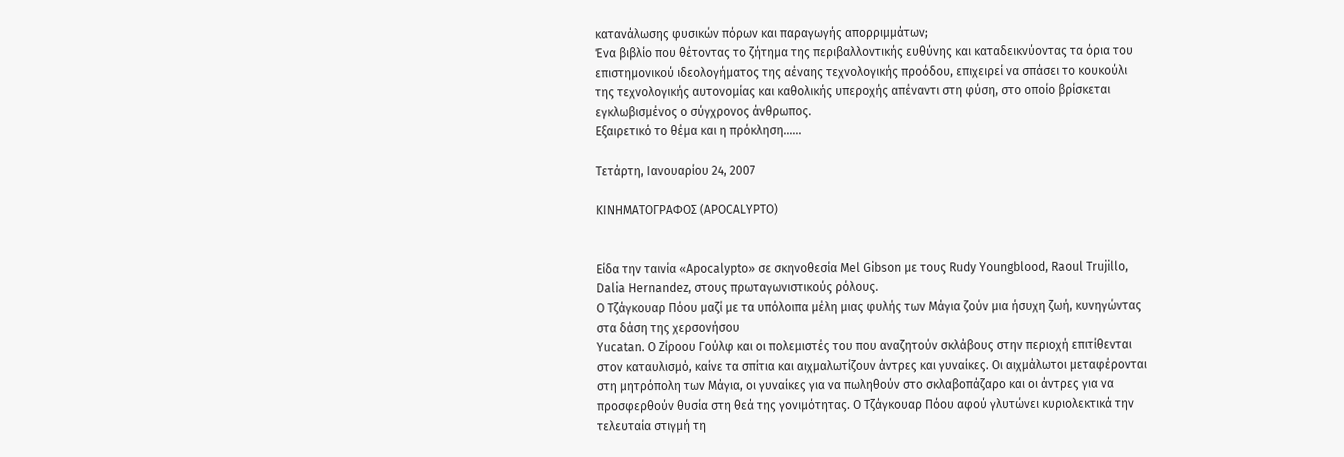κατανάλωσης φυσικών πόρων και παραγωγής απορριμμάτων;
Ένα βιβλίο που θέτοντας το ζήτημα της περιβαλλοντικής ευθύνης και καταδεικνύοντας τα όρια του επιστημονικού ιδεολογήματος της αέναης τεχνολογικής προόδου, επιχειρεί να σπάσει το κουκούλι της τεχνολογικής αυτονομίας και καθολικής υπεροχής απέναντι στη φύση, στο οποίο βρίσκεται εγκλωβισμένος ο σύγχρονος άνθρωπος.
Εξαιρετικό το θέμα και η πρόκληση......

Τετάρτη, Ιανουαρίου 24, 2007

ΚΙΝΗΜΑΤΟΓΡΑΦΟΣ (APOCALYPTO)


Είδα την ταινία «Apocalypto» σε σκηνοθεσία Mel Gibson με τους Rudy Youngblood, Raoul Trujillo, Dalia Hernandez, στους πρωταγωνιστικούς ρόλους.
Ο Τζάγκουαρ Πόου μαζί με τα υπόλοιπα μέλη μιας φυλής των Μάγια ζούν μια ήσυχη ζωή, κυνηγώντας στα δάση της χερσονήσου
Yucatan. Ο Ζίροου Γούλφ και οι πολεμιστές του που αναζητούν σκλάβους στην περιοχή επιτίθενται στον καταυλισμό, καίνε τα σπίτια και αιχμαλωτίζουν άντρες και γυναίκες. Οι αιχμάλωτοι μεταφέρονται στη μητρόπολη των Μάγια, οι γυναίκες για να πωληθούν στο σκλαβοπάζαρο και οι άντρες για να προσφερθούν θυσία στη θεά της γονιμότητας. Ο Τζάγκουαρ Πόου αφού γλυτώνει κυριολεκτικά την τελευταία στιγμή τη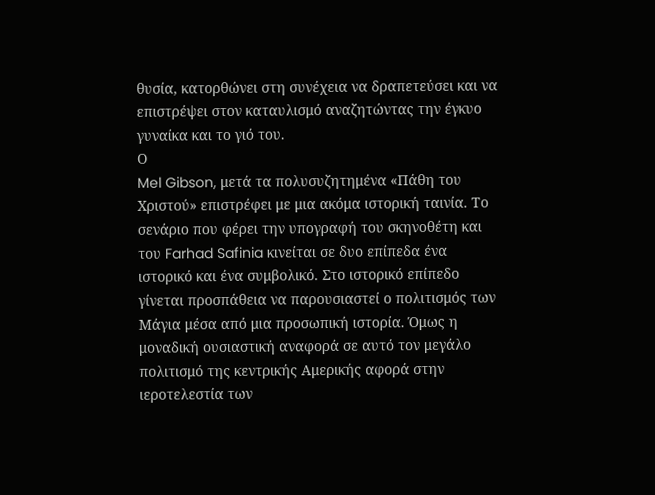θυσία, κατορθώνει στη συνέχεια να δραπετεύσει και να επιστρέψει στον καταυλισμό αναζητώντας την έγκυο γυναίκα και το γιό του.
Ο
Mel Gibson, μετά τα πολυσυζητημένα «Πάθη του Χριστού» επιστρέφει με μια ακόμα ιστορική ταινία. Το σενάριο που φέρει την υπογραφή του σκηνοθέτη και του Farhad Safinia κινείται σε δυο επίπεδα ένα ιστορικό και ένα συμβολικό. Στο ιστορικό επίπεδο γίνεται προσπάθεια να παρουσιαστεί ο πολιτισμός των Μάγια μέσα από μια προσωπική ιστορία. Όμως η μοναδική ουσιαστική αναφορά σε αυτό τον μεγάλο πολιτισμό της κεντρικής Αμερικής αφορά στην ιεροτελεστία των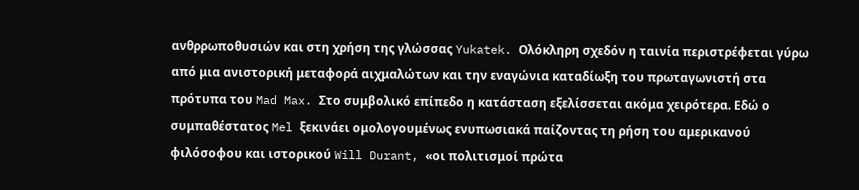ανθρρωποθυσιών και στη χρήση της γλώσσας Yukatek. Ολόκληρη σχεδόν η ταινία περιστρέφεται γύρω από μια ανιστορική μεταφορά αιχμαλώτων και την εναγώνια καταδίωξη του πρωταγωνιστή στα πρότυπα του Mad Max. Στο συμβολικό επίπεδο η κατάσταση εξελίσσεται ακόμα χειρότερα. Εδώ ο συμπαθέστατος Mel ξεκινάει ομολογουμένως ενυπωσιακά παίζοντας τη ρήση του αμερικανού φιλόσοφου και ιστορικού Will Durant, «οι πολιτισμοί πρώτα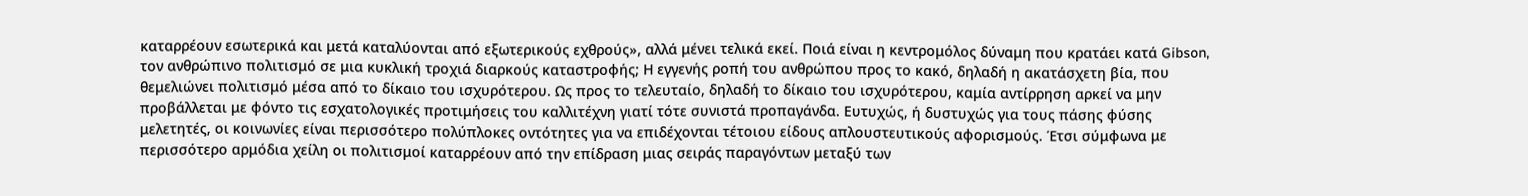καταρρέουν εσωτερικά και μετά καταλύονται από εξωτερικούς εχθρούς», αλλά μένει τελικά εκεί. Ποιά είναι η κεντρομόλος δύναμη που κρατάει κατά Gibson, τον ανθρώπινο πολιτισμό σε μια κυκλική τροχιά διαρκούς καταστροφής; Η εγγενής ροπή του ανθρώπου προς το κακό, δηλαδή η ακατάσχετη βία, που θεμελιώνει πολιτισμό μέσα από το δίκαιο του ισχυρότερου. Ως προς το τελευταίο, δηλαδή το δίκαιο του ισχυρότερου, καμία αντίρρηση αρκεί να μην προβάλλεται με φόντο τις εσχατολογικές προτιμήσεις του καλλιτέχνη γιατί τότε συνιστά προπαγάνδα. Ευτυχώς, ή δυστυχώς για τους πάσης φύσης μελετητές, οι κοινωνίες είναι περισσότερο πολύπλοκες οντότητες για να επιδέχονται τέτοιου είδους απλουστευτικούς αφορισμούς. Έτσι σύμφωνα με περισσότερο αρμόδια χείλη οι πολιτισμοί καταρρέουν από την επίδραση μιας σειράς παραγόντων μεταξύ των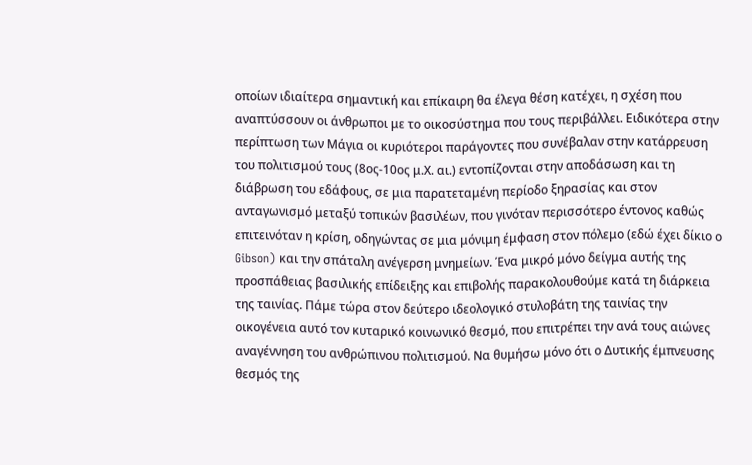οποίων ιδιαίτερα σημαντική και επίκαιρη θα έλεγα θέση κατέχει, η σχέση που αναπτύσσουν οι άνθρωποι με το οικοσύστημα που τους περιβάλλει. Ειδικότερα στην περίπτωση των Μάγια οι κυριότεροι παράγοντες που συνέβαλαν στην κατάρρευση του πολιτισμού τους (8ος-10ος μ.Χ. αι.) εντοπίζονται στην αποδάσωση και τη διάβρωση του εδάφους, σε μια παρατεταμένη περίοδο ξηρασίας και στον ανταγωνισμό μεταξύ τοπικών βασιλέων, που γινόταν περισσότερο έντονος καθώς επιτεινόταν η κρίση, οδηγώντας σε μια μόνιμη έμφαση στον πόλεμο (εδώ έχει δίκιο ο Gibson) και την σπάταλη ανέγερση μνημείων. Ένα μικρό μόνο δείγμα αυτής της προσπάθειας βασιλικής επίδειξης και επιβολής παρακολουθούμε κατά τη διάρκεια της ταινίας. Πάμε τώρα στον δεύτερο ιδεολογικό στυλοβάτη της ταινίας την οικογένεια αυτό τον κυταρικό κοινωνικό θεσμό, που επιτρέπει την ανά τους αιώνες αναγέννηση του ανθρώπινου πολιτισμού. Να θυμήσω μόνο ότι ο Δυτικής έμπνευσης θεσμός της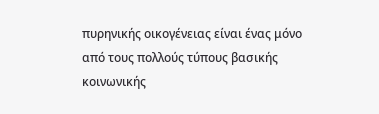πυρηνικής οικογένειας είναι ένας μόνο από τους πολλούς τύπους βασικής κοινωνικής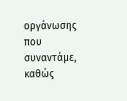οργάνωσης που συναντάμε, καθώς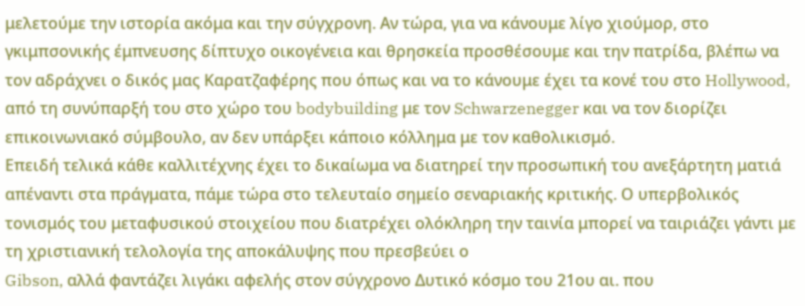μελετούμε την ιστορία ακόμα και την σύγχρονη. Αν τώρα, για να κάνουμε λίγο χιούμορ, στο γκιμπσονικής έμπνευσης δίπτυχο οικογένεια και θρησκεία προσθέσουμε και την πατρίδα, βλέπω να τον αδράχνει ο δικός μας Καρατζαφέρης που όπως και να το κάνουμε έχει τα κονέ του στο Hollywood, από τη συνύπαρξή του στο χώρο του bodybuilding με τον Schwarzenegger και να τον διορίζει επικοινωνιακό σύμβουλο, αν δεν υπάρξει κάποιο κόλλημα με τον καθολικισμό.
Επειδή τελικά κάθε καλλιτέχνης έχει το δικαίωμα να διατηρεί την προσωπική του ανεξάρτητη ματιά απέναντι στα πράγματα, πάμε τώρα στο τελευταίο σημείο σεναριακής κριτικής. Ο υπερβολικός τονισμός του μεταφυσικού στοιχείου που διατρέχει ολόκληρη την ταινία μπορεί να ταιριάζει γάντι με τη χριστιανική τελολογία της αποκάλυψης που πρεσβεύει ο
Gibson, αλλά φαντάζει λιγάκι αφελής στον σύγχρονο Δυτικό κόσμο του 21ου αι. που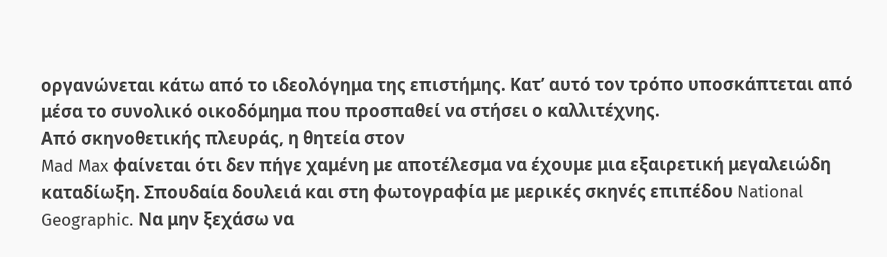οργανώνεται κάτω από το ιδεολόγημα της επιστήμης. Κατ’ αυτό τον τρόπο υποσκάπτεται από μέσα το συνολικό οικοδόμημα που προσπαθεί να στήσει ο καλλιτέχνης.
Από σκηνοθετικής πλευράς, η θητεία στον
Mad Max φαίνεται ότι δεν πήγε χαμένη με αποτέλεσμα να έχουμε μια εξαιρετική μεγαλειώδη καταδίωξη. Σπουδαία δουλειά και στη φωτογραφία με μερικές σκηνές επιπέδου National Geographic. Να μην ξεχάσω να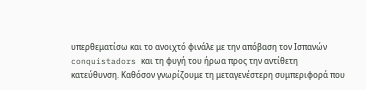υπερθεματίσω και το ανοιχτό φινάλε με την απόβαση τον Ισπανών conquistadors και τη φυγή του ήρωα προς την αντίθετη κατεύθυνση. Καθόσον γνωρίζουμε τη μεταγενέστερη συμπεριφορά που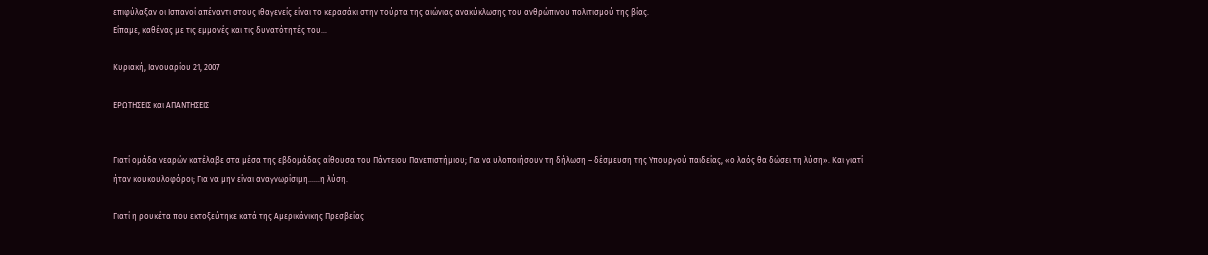επιφύλαξαν οι Ισπανοί απέναντι στους ιθαγενείς είναι το κερασάκι στην τούρτα της αιώνιας ανακύκλωσης του ανθρώπινου πολιτισμού της βίας.
Είπαμε, καθένας με τις εμμονές και τις δυνατότητές του...

Κυριακή, Ιανουαρίου 21, 2007

ΕΡΩΤΗΣΕΙΣ και ΑΠΑΝΤΗΣΕΙΣ


Γιατί ομάδα νεαρών κατέλαβε στα μέσα της εβδομάδας αίθουσα του Πάντειου Πανεπιστήμιου; Για να υλοποιήσουν τη δήλωση – δέσμευση της Υπουργού παιδείας, «ο λαός θα δώσει τη λύση». Και γιατί ήταν κουκουλοφόροι; Για να μην είναι αναγνωρίσιμη......η λύση.

Γιατί η ρουκέτα που εκτοξεύτηκε κατά της Αμερικάνικης Πρεσβείας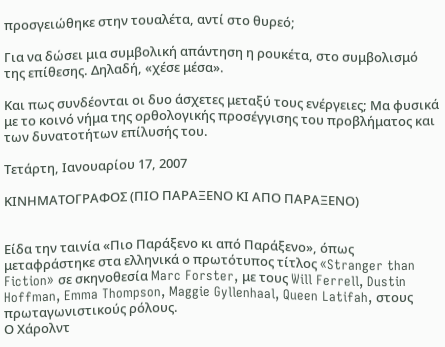προσγειώθηκε στην τουαλέτα, αντί στο θυρεό;

Για να δώσει μια συμβολική απάντηση η ρουκέτα, στο συμβολισμό της επίθεσης. Δηλαδή, «χέσε μέσα».

Και πως συνδέονται οι δυο άσχετες μεταξύ τους ενέργειες; Μα φυσικά με το κοινό νήμα της ορθολογικής προσέγγισης του προβλήματος και των δυνατοτήτων επίλυσής του.

Τετάρτη, Ιανουαρίου 17, 2007

ΚΙΝΗΜΑΤΟΓΡΑΦΟΣ (ΠΙΟ ΠΑΡΑΞΕΝΟ ΚΙ ΑΠΟ ΠΑΡΑΞΕΝΟ)


Είδα την ταινία «Πιο Παράξενο κι από Παράξενο», όπως μεταφράστηκε στα ελληνικά ο πρωτότυπος τίτλος «Stranger than Fiction» σε σκηνοθεσία Marc Forster, με τους Will Ferrell, Dustin Hoffman, Emma Thompson, Maggie Gyllenhaal, Queen Latifah, στους πρωταγωνιστικούς ρόλους.
Ο Χάρολντ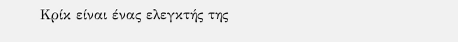Κρίκ είναι ένας ελεγκτής της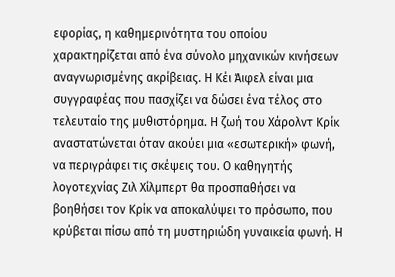εφορίας, η καθημερινότητα του οποίου χαρακτηρίζεται από ένα σύνολο μηχανικών κινήσεων αναγνωρισμένης ακρίβειας. Η Κέι Άιφελ είναι μια συγγραφέας που πασχίζει να δώσει ένα τέλος στο τελευταίο της μυθιστόρημα. Η ζωή του Χάρολντ Κρίκ αναστατώνεται όταν ακούει μια «εσωτερική» φωνή, να περιγράφει τις σκέψεις του. Ο καθηγητής λογοτεχνίας Ζιλ Χίλμπερτ θα προσπαθήσει να βοηθήσει τον Κρίκ να αποκαλύψει το πρόσωπο, που κρύβεται πίσω από τη μυστηριώδη γυναικεία φωνή. Η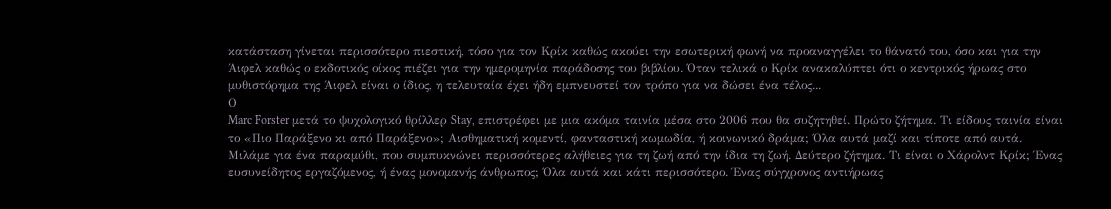κατάσταση γίνεται περισσότερο πιεστική, τόσο για τον Κρίκ καθώς ακούει την εσωτερική φωνή να προαναγγέλει το θάνατό του, όσο και για την Άιφελ καθώς ο εκδοτικός οίκος πιέζει για την ημερομηνία παράδοσης του βιβλίου. Όταν τελικά ο Κρίκ ανακαλύπτει ότι ο κεντρικός ήρωας στο μυθιστόρημα της Άιφελ είναι ο ίδιος, η τελευταία έχει ήδη εμπνευστεί τον τρόπο για να δώσει ένα τέλος...
Ο
Marc Forster μετά το ψυχολογικό θρίλλερ Stay, επιστρέφει με μια ακόμα ταινία μέσα στο 2006 που θα συζητηθεί. Πρώτο ζήτημα. Τι είδους ταινία είναι το «Πιο Παράξενο κι από Παράξενο»; Αισθηματική κομεντί, φανταστική κωμωδία, ή κοινωνικό δράμα; Όλα αυτά μαζί και τίποτε από αυτά. Μιλάμε για ένα παραμύθι, που συμπυκνώνει περισσότερες αλήθειες για τη ζωή από την ίδια τη ζωή. Δεύτερο ζήτημα. Τι είναι ο Χάρολντ Κρίκ; Ένας ευσυνείδητος εργαζόμενος, ή ένας μονομανής άνθρωπος; Όλα αυτά και κάτι περισσότερο. Ένας σύγχρονος αντιήρωας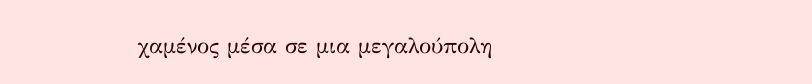χαμένος μέσα σε μια μεγαλούπολη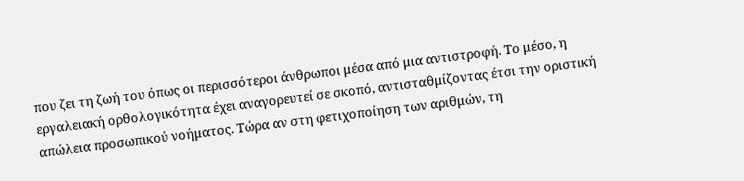που ζει τη ζωή του όπως οι περισσότεροι άνθρωποι μέσα από μια αντιστροφή. Το μέσο, η εργαλειακή ορθολογικότητα έχει αναγορευτεί σε σκοπό, αντισταθμίζοντας έτσι την οριστική απώλεια προσωπικού νοήματος. Τώρα αν στη φετιχοποίηση των αριθμών, τη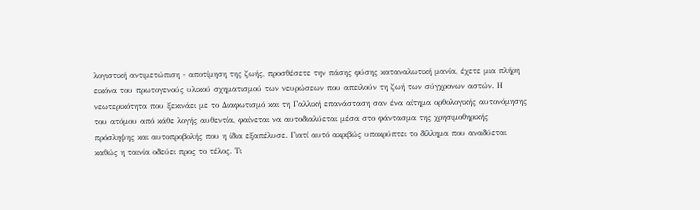λογιστική αντιμετώπιση - αποτίμηση της ζωής, προσθέσετε την πάσης φύσης καταναλωτική μανία, έχετε μια πλήρη εικόνα του πρωτογενούς υλικού σχηματισμού των νευρώσεων που απειλούν τη ζωή των σύγχρονων αστών. Η νεωτερικότητα που ξεκινάει με το Διαφωτισμό και τη Γαλλική επανάσταση σαν ένα αίτημα ορθολογικής αυτονόμησης του ατόμου από κάθε λογής αυθεντία, φαίνεται να αυτοδιαλύεται μέσα στο φάντασμα της χρησιμοθηρικής πρόσληψης και αυτοπροβολής που η ίδια εξαπέλυσε. Γιατί αυτό ακριβώς υποκρύπτει το δίλλημα που αναδύεται καθώς η ταινία οδεύει προς το τέλος. Τι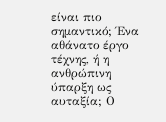είναι πιο σημαντικό; Ένα αθάνατο έργο τέχνης, ή η ανθρώπινη ύπαρξη ως αυταξία; Ο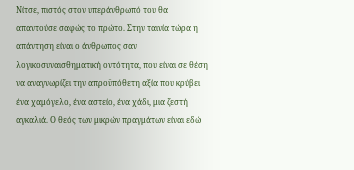Νίτσε, πιστός στον υπεράνθρωπό του θα απαντούσε σαφώς το πρώτο. Στην ταινία τώρα η απάντηση είναι ο άνθρωπος σαν λογικοσυναισθηματική οντότητα, που είναι σε θέση να αναγνωρίζει την απροϋπόθετη αξία που κρύβει ένα χαμόγελο, ένα αστείο, ένα χάδι, μια ζεστή αγκαλιά. Ο θεός των μικρών πραγμάτων είναι εδώ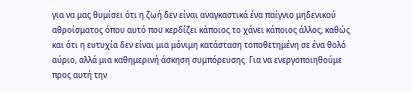για να μας θυμίσει ότι η ζωή δεν είναι αναγκαστικά ένα παίγνιο μηδενικού αθροίσματος όπου αυτό που κερδίζει κάποιος το χάνει κάποιος άλλος, καθώς και ότι η ευτυχία δεν είναι μια μόνιμη κατάσταση τοποθετημένη σε ένα θολό αύριο, αλλά μια καθημερινή άσκηση συμπόρευσης. Για να ενεργοποιηθούμε προς αυτή την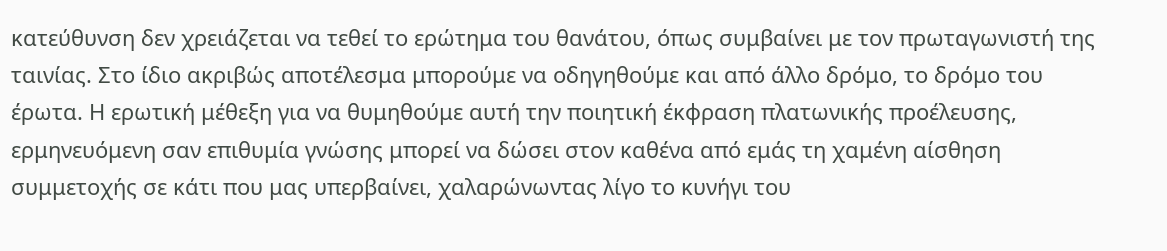κατεύθυνση δεν χρειάζεται να τεθεί το ερώτημα του θανάτου, όπως συμβαίνει με τον πρωταγωνιστή της ταινίας. Στο ίδιο ακριβώς αποτέλεσμα μπορούμε να οδηγηθούμε και από άλλο δρόμο, το δρόμο του έρωτα. Η ερωτική μέθεξη για να θυμηθούμε αυτή την ποιητική έκφραση πλατωνικής προέλευσης, ερμηνευόμενη σαν επιθυμία γνώσης μπορεί να δώσει στον καθένα από εμάς τη χαμένη αίσθηση συμμετοχής σε κάτι που μας υπερβαίνει, χαλαρώνωντας λίγο το κυνήγι του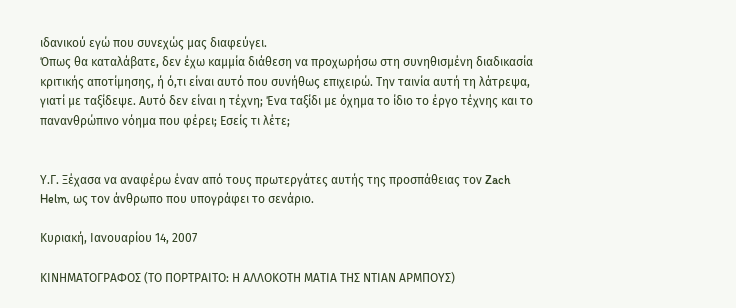ιδανικού εγώ που συνεχώς μας διαφεύγει.
Όπως θα καταλάβατε, δεν έχω καμμία διάθεση να προχωρήσω στη συνηθισμένη διαδικασία κριτικής αποτίμησης, ή ό,τι είναι αυτό που συνήθως επιχειρώ. Την ταινία αυτή τη λάτρεψα, γιατί με ταξίδεψε. Αυτό δεν είναι η τέχνη; Ένα ταξίδι με όχημα το ίδιο το έργο τέχνης και το πανανθρώπινο νόημα που φέρει; Εσείς τι λέτε;


Υ.Γ. Ξέχασα να αναφέρω έναν από τους πρωτεργάτες αυτής της προσπάθειας τον Zach Helm, ως τον άνθρωπο που υπογράφει το σενάριο.

Κυριακή, Ιανουαρίου 14, 2007

ΚΙΝΗΜΑΤΟΓΡΑΦΟΣ (ΤΟ ΠΟΡΤΡΑΙΤΟ: Η ΑΛΛΟΚΟΤΗ ΜΑΤΙΑ ΤΗΣ ΝΤΙΑΝ ΑΡΜΠΟΥΣ)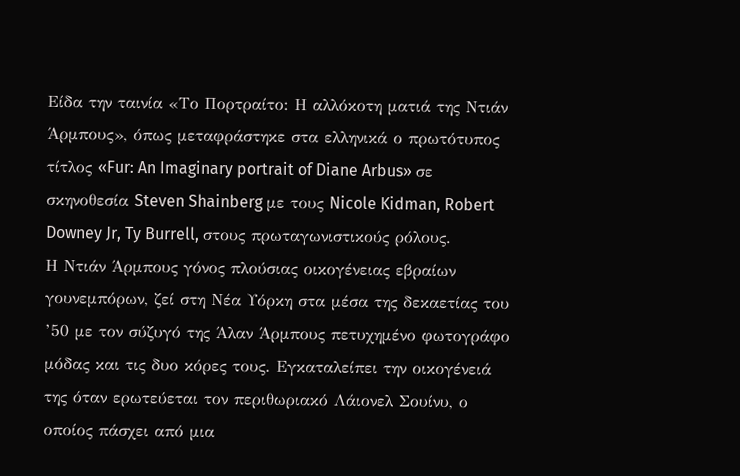Είδα την ταινία «Το Πορτραίτο: Η αλλόκοτη ματιά της Ντιάν Άρμπους», όπως μεταφράστηκε στα ελληνικά ο πρωτότυπος τίτλος «Fur: An Imaginary portrait of Diane Arbus» σε σκηνοθεσία Steven Shainberg με τους Nicole Kidman, Robert Downey Jr, Ty Burrell, στους πρωταγωνιστικούς ρόλους.
Η Ντιάν Άρμπους γόνος πλούσιας οικογένειας εβραίων γουνεμπόρων, ζεί στη Νέα Υόρκη στα μέσα της δεκαετίας του ’50 με τον σύζυγό της Άλαν Άρμπους πετυχημένο φωτογράφο μόδας και τις δυο κόρες τους. Εγκαταλείπει την οικογένειά της όταν ερωτεύεται τον περιθωριακό Λάιονελ Σουίνυ, ο οποίος πάσχει από μια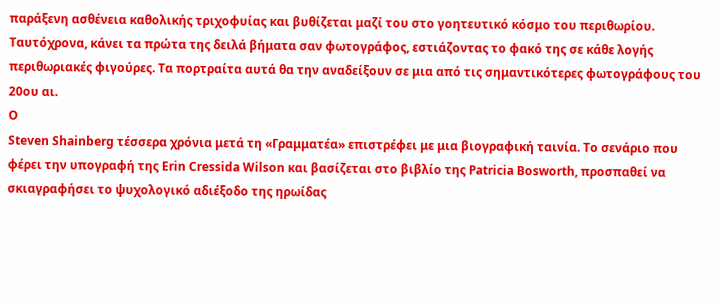παράξενη ασθένεια καθολικής τριχοφυίας και βυθίζεται μαζί του στο γοητευτικό κόσμο του περιθωρίου. Ταυτόχρονα, κάνει τα πρώτα της δειλά βήματα σαν φωτογράφος, εστιάζοντας το φακό της σε κάθε λογής περιθωριακές φιγούρες. Τα πορτραίτα αυτά θα την αναδείξουν σε μια από τις σημαντικότερες φωτογράφους του 20ου αι.
Ο
Steven Shainberg τέσσερα χρόνια μετά τη «Γραμματέα» επιστρέφει με μια βιογραφική ταινία. Το σενάριο που φέρει την υπογραφή της Erin Cressida Wilson και βασίζεται στο βιβλίο της Patricia Bosworth, προσπαθεί να σκιαγραφήσει το ψυχολογικό αδιέξοδο της ηρωίδας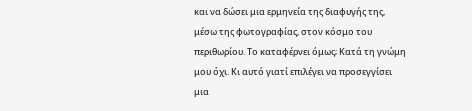και να δώσει μια ερμηνεία της διαφυγής της, μέσω της φωτογραφίας, στον κόσμο του περιθωρίου. Το καταφέρνει όμως; Κατά τη γνώμη μου όχι. Κι αυτό γιατί επιλέγει να προσεγγίσει μια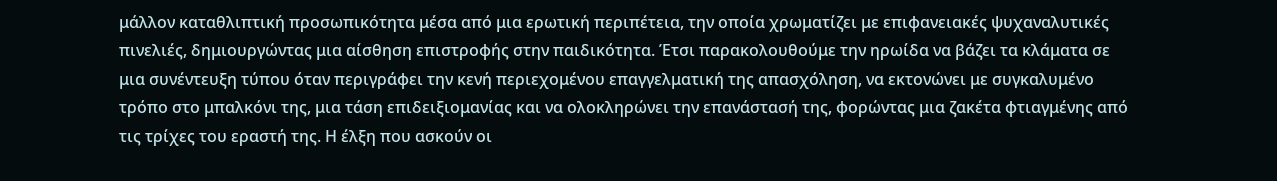μάλλον καταθλιπτική προσωπικότητα μέσα από μια ερωτική περιπέτεια, την οποία χρωματίζει με επιφανειακές ψυχαναλυτικές πινελιές, δημιουργώντας μια αίσθηση επιστροφής στην παιδικότητα. Έτσι παρακολουθούμε την ηρωίδα να βάζει τα κλάματα σε μια συνέντευξη τύπου όταν περιγράφει την κενή περιεχομένου επαγγελματική της απασχόληση, να εκτονώνει με συγκαλυμένο τρόπο στο μπαλκόνι της, μια τάση επιδειξιομανίας και να ολοκληρώνει την επανάστασή της, φορώντας μια ζακέτα φτιαγμένης από τις τρίχες του εραστή της. Η έλξη που ασκούν οι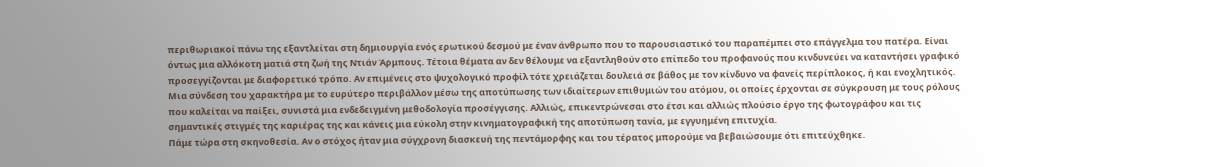περιθωριακοί πάνω της εξαντλείται στη δημιουργία ενός ερωτικού δεσμού με έναν άνθρωπο που το παρουσιαστικό του παραπέμπει στο επάγγελμα του πατέρα. Είναι όντως μια αλλόκοτη ματιά στη ζωή της Ντιάν Άρμπους. Τέτοια θέματα αν δεν θέλουμε να εξαντληθούν στο επίπεδο του προφανούς που κινδυνεύει να καταντήσει γραφικό προσεγγίζονται με διαφορετικό τρόπο. Αν επιμένεις στο ψυχολογικό προφίλ τότε χρειάζεται δουλειά σε βάθος με τον κίνδυνο να φανείς περίπλοκος, ή και ενοχλητικός. Μια σύνδεση του χαρακτήρα με το ευρύτερο περιβάλλον μέσω της αποτύπωσης των ιδιαίτερων επιθυμιών του ατόμου, οι οποίες έρχονται σε σύγκρουση με τους ρόλους που καλείται να παίξει, συνιστά μια ενδεδειγμένη μεθοδολογία προσέγγισης. Αλλιώς, επικεντρώνεσαι στο έτσι και αλλιώς πλούσιο έργο της φωτογράφου και τις σημαντικές στιγμές της καριέρας της και κάνεις μια εύκολη στην κινηματογραφική της αποτύπωση τανία, με εγγυημένη επιτυχία.
Πάμε τώρα στη σκηνοθεσία. Αν ο στόχος ήταν μια σύγχρονη διασκευή της πεντάμορφης και του τέρατος μπορούμε να βεβαιώσουμε ότι επιτεύχθηκε.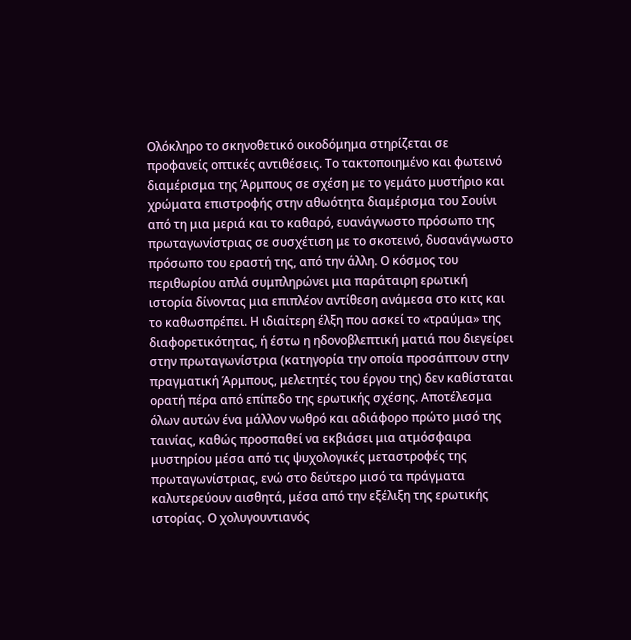Ολόκληρο το σκηνοθετικό οικοδόμημα στηρίζεται σε προφανείς οπτικές αντιθέσεις. Το τακτοποιημένο και φωτεινό διαμέρισμα της Άρμπους σε σχέση με το γεμάτο μυστήριο και χρώματα επιστροφής στην αθωότητα διαμέρισμα του Σουίνι από τη μια μεριά και το καθαρό, ευανάγνωστο πρόσωπο της πρωταγωνίστριας σε συσχέτιση με το σκοτεινό, δυσανάγνωστο πρόσωπο του εραστή της, από την άλλη. Ο κόσμος του περιθωρίου απλά συμπληρώνει μια παράταιρη ερωτική ιστορία δίνοντας μια επιπλέον αντίθεση ανάμεσα στο κιτς και το καθωσπρέπει. Η ιδιαίτερη έλξη που ασκεί το «τραύμα» της διαφορετικότητας, ή έστω η ηδονοβλεπτική ματιά που διεγείρει στην πρωταγωνίστρια (κατηγορία την οποία προσάπτουν στην πραγματική Άρμπους, μελετητές του έργου της) δεν καθίσταται ορατή πέρα από επίπεδο της ερωτικής σχέσης. Αποτέλεσμα όλων αυτών ένα μάλλον νωθρό και αδιάφορο πρώτο μισό της ταινίας, καθώς προσπαθεί να εκβιάσει μια ατμόσφαιρα μυστηρίου μέσα από τις ψυχολογικές μεταστροφές της πρωταγωνίστριας, ενώ στο δεύτερο μισό τα πράγματα καλυτερεύουν αισθητά, μέσα από την εξέλιξη της ερωτικής ιστορίας. Ο χολυγουντιανός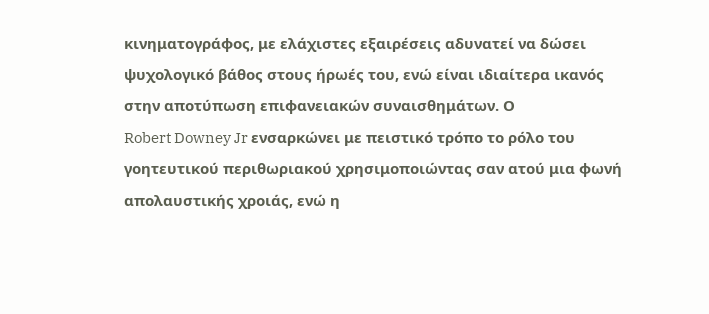κινηματογράφος, με ελάχιστες εξαιρέσεις αδυνατεί να δώσει ψυχολογικό βάθος στους ήρωές του, ενώ είναι ιδιαίτερα ικανός στην αποτύπωση επιφανειακών συναισθημάτων. Ο
Robert Downey Jr ενσαρκώνει με πειστικό τρόπο το ρόλο του γοητευτικού περιθωριακού χρησιμοποιώντας σαν ατού μια φωνή απολαυστικής χροιάς, ενώ η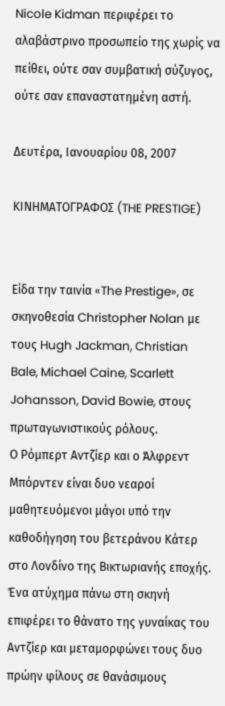Nicole Kidman περιφέρει το αλαβάστρινο προσωπείο της χωρίς να πείθει, ούτε σαν συμβατική σύζυγος, ούτε σαν επαναστατημένη αστή.

Δευτέρα, Ιανουαρίου 08, 2007

ΚΙΝΗΜΑΤΟΓΡΑΦΟΣ (THE PRESTIGE)


Είδα την ταινία «The Prestige», σε σκηνοθεσία Christopher Nolan με τους Hugh Jackman, Christian Bale, Michael Caine, Scarlett Johansson, David Bowie, στους πρωταγωνιστικούς ρόλους.
Ο Ρόμπερτ Αντζίερ και ο Άλφρεντ Μπόρντεν είναι δυο νεαροί μαθητευόμενοι μάγοι υπό την καθοδήγηση του βετεράνου Κάτερ στο Λονδίνο της Βικτωριανής εποχής. Ένα ατύχημα πάνω στη σκηνή επιφέρει το θάνατο της γυναίκας του Αντζίερ και μεταμορφώνει τους δυο πρώην φίλους σε θανάσιμους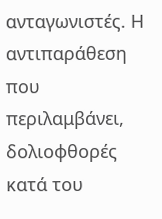ανταγωνιστές. Η αντιπαράθεση που περιλαμβάνει, δολιοφθορές κατά του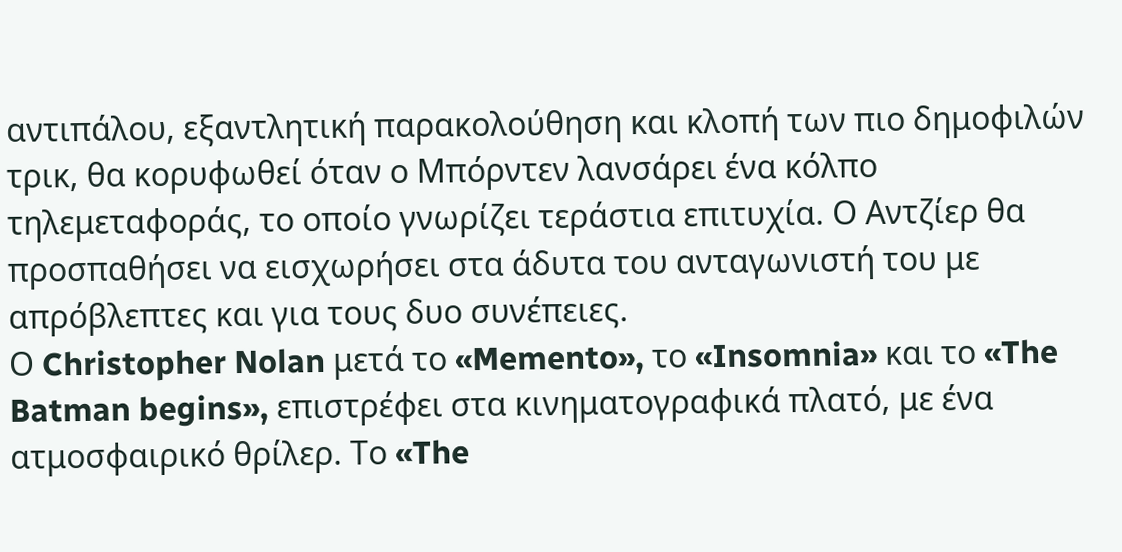αντιπάλου, εξαντλητική παρακολούθηση και κλοπή των πιο δημοφιλών τρικ, θα κορυφωθεί όταν ο Μπόρντεν λανσάρει ένα κόλπο τηλεμεταφοράς, το οποίο γνωρίζει τεράστια επιτυχία. Ο Αντζίερ θα προσπαθήσει να εισχωρήσει στα άδυτα του ανταγωνιστή του με απρόβλεπτες και για τους δυο συνέπειες.
Ο Christopher Nolan μετά το «Memento», το «Insomnia» και το «The Batman begins», επιστρέφει στα κινηματογραφικά πλατό, με ένα ατμοσφαιρικό θρίλερ. Το «The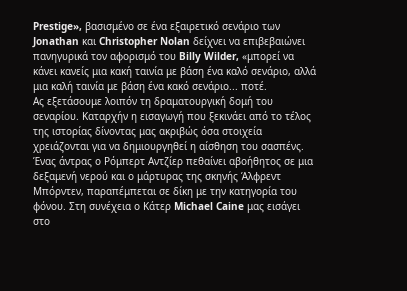Prestige», βασισμένο σε ένα εξαιρετικό σενάριο των Jonathan και Christopher Nolan δείχνει να επιβεβαιώνει πανηγυρικά τον αφορισμό του Billy Wilder, «μπορεί να κάνει κανείς μια κακή ταινία με βάση ένα καλό σενάριο, αλλά μια καλή ταινία με βάση ένα κακό σενάριο... ποτέ.
Ας εξετάσουμε λοιπόν τη δραματουργική δομή του σεναρίου. Καταρχήν η εισαγωγή που ξεκινάει από το τέλος της ιστορίας δίνοντας μας ακριβώς όσα στοιχεία χρειάζονται για να δημιουργηθεί η αίσθηση του σασπένς. Ένας άντρας ο Ρόμπερτ Αντζίερ πεθαίνει αβοήθητος σε μια δεξαμενή νερού και ο μάρτυρας της σκηνής Άλφρεντ Μπόρντεν, παραπέμπεται σε δίκη με την κατηγορία του φόνου. Στη συνέχεια ο Κάτερ Michael Caine μας εισάγει στο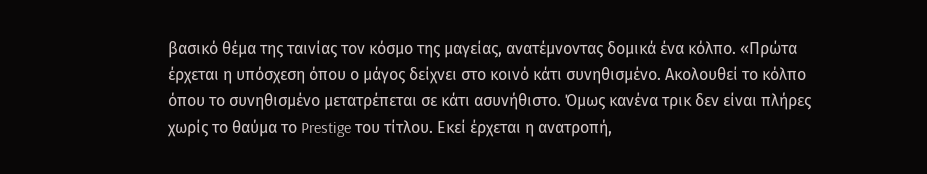βασικό θέμα της ταινίας τον κόσμο της μαγείας, ανατέμνοντας δομικά ένα κόλπο. «Πρώτα έρχεται η υπόσχεση όπου ο μάγος δείχνει στο κοινό κάτι συνηθισμένο. Ακολουθεί το κόλπο όπου το συνηθισμένο μετατρέπεται σε κάτι ασυνήθιστο. Όμως κανένα τρικ δεν είναι πλήρες χωρίς το θαύμα το Prestige του τίτλου. Εκεί έρχεται η ανατροπή,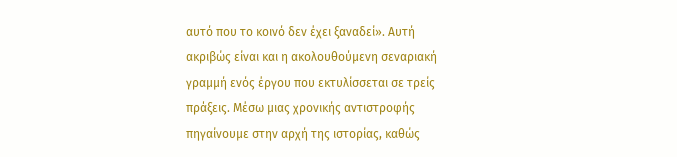αυτό που το κοινό δεν έχει ξαναδεί». Αυτή ακριβώς είναι και η ακολουθούμενη σεναριακή γραμμή ενός έργου που εκτυλίσσεται σε τρείς πράξεις. Μέσω μιας χρονικής αντιστροφής πηγαίνουμε στην αρχή της ιστορίας, καθώς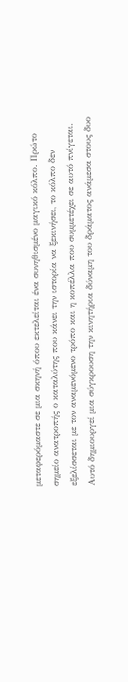μεταφερόμαστε σε μια σκηνή όπου εκτελείται ένα συνηθισμένο μαγικό κόλπο. Πρώτο σημείο ανατροπής ο καταλύτης που κάνει την ιστορία να ξεκινήσει, το κόλπο δεν εξελίσσεται με τον αναμενόμενο τρόπο και η κοπέλλα που συμμετέχει σε αυτό πνίγεται. Αυτό δημιουργεί μια σύγκρουση την κινητήρια δύναμη του δράματος ανάμεσα στους δυο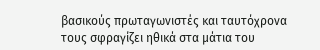βασικούς πρωταγωνιστές και ταυτόχρονα τους σφραγίζει ηθικά στα μάτια του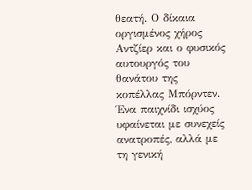θεατή. Ο δίκαια οργισμένος χήρος Αντζίερ και ο φυσικός αυτουργός του θανάτου της κοπέλλας Μπόρντεν. Ένα παιχνίδι ισχύος υφαίνεται με συνεχείς ανατροπές, αλλά με τη γενική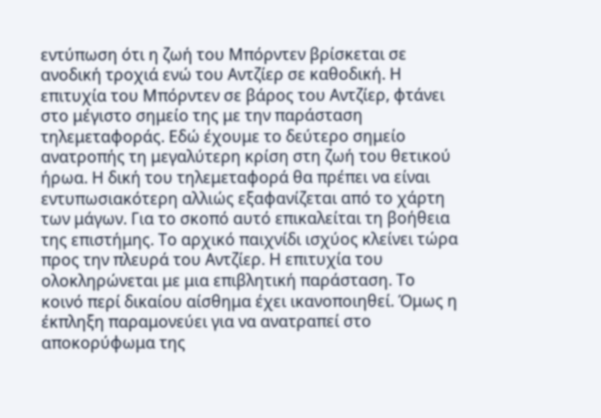εντύπωση ότι η ζωή του Μπόρντεν βρίσκεται σε ανοδική τροχιά ενώ του Αντζίερ σε καθοδική. Η επιτυχία του Μπόρντεν σε βάρος του Αντζίερ, φτάνει στο μέγιστο σημείο της με την παράσταση τηλεμεταφοράς. Εδώ έχουμε το δεύτερο σημείο ανατροπής τη μεγαλύτερη κρίση στη ζωή του θετικού ήρωα. Η δική του τηλεμεταφορά θα πρέπει να είναι εντυπωσιακότερη αλλιώς εξαφανίζεται από το χάρτη των μάγων. Για το σκοπό αυτό επικαλείται τη βοήθεια της επιστήμης. Το αρχικό παιχνίδι ισχύος κλείνει τώρα προς την πλευρά του Αντζίερ. Η επιτυχία του ολοκληρώνεται με μια επιβλητική παράσταση. Το κοινό περί δικαίου αίσθημα έχει ικανοποιηθεί. Όμως η έκπληξη παραμονεύει για να ανατραπεί στο αποκορύφωμα της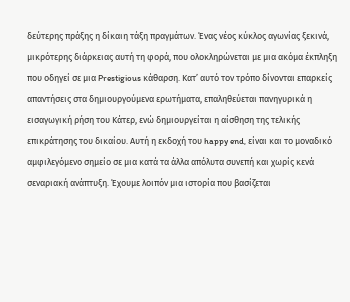δεύτερης πράξης η δίκαιη τάξη πραγμάτων. Ένας νέος κύκλος αγωνίας ξεκινά, μικρότερης διάρκειας αυτή τη φορά, που ολοκληρώνεται με μια ακόμα έκπληξη που οδηγεί σε μια Prestigious κάθαρση. Κατ’ αυτό τον τρόπο δίνονται επαρκείς απαντήσεις στα δημιουργούμενα ερωτήματα, επαληθεύεται πανηγυρικά η εισαγωγική ρήση του Κάτερ, ενώ δημιουργείται η αίσθηση της τελικής επικράτησης του δικαίου. Αυτή η εκδοχή του happy end, είναι και το μοναδικό αμφιλεγόμενο σημείο σε μια κατά τα άλλα απόλυτα συνεπή και χωρίς κενά σεναριακή ανάπτυξη. Έχουμε λοιπόν μια ιστορία που βασίζεται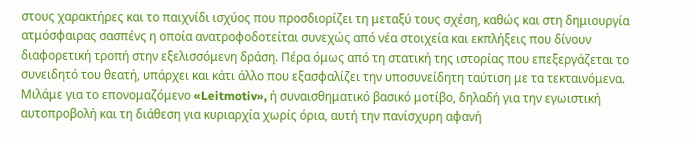στους χαρακτήρες και το παιχνίδι ισχύος που προσδιορίζει τη μεταξύ τους σχέση, καθώς και στη δημιουργία ατμόσφαιρας σασπένς η οποία ανατροφοδοτείται συνεχώς από νέα στοιχεία και εκπλήξεις που δίνουν διαφορετική τροπή στην εξελισσόμενη δράση. Πέρα όμως από τη στατική της ιστορίας που επεξεργάζεται το συνειδητό του θεατή, υπάρχει και κάτι άλλο που εξασφαλίζει την υποσυνείδητη ταύτιση με τα τεκταινόμενα. Μιλάμε για το επονομαζόμενο «Leitmotiv», ή συναισθηματικό βασικό μοτίβο, δηλαδή για την εγωιστική αυτοπροβολή και τη διάθεση για κυριαρχία χωρίς όρια, αυτή την πανίσχυρη αφανή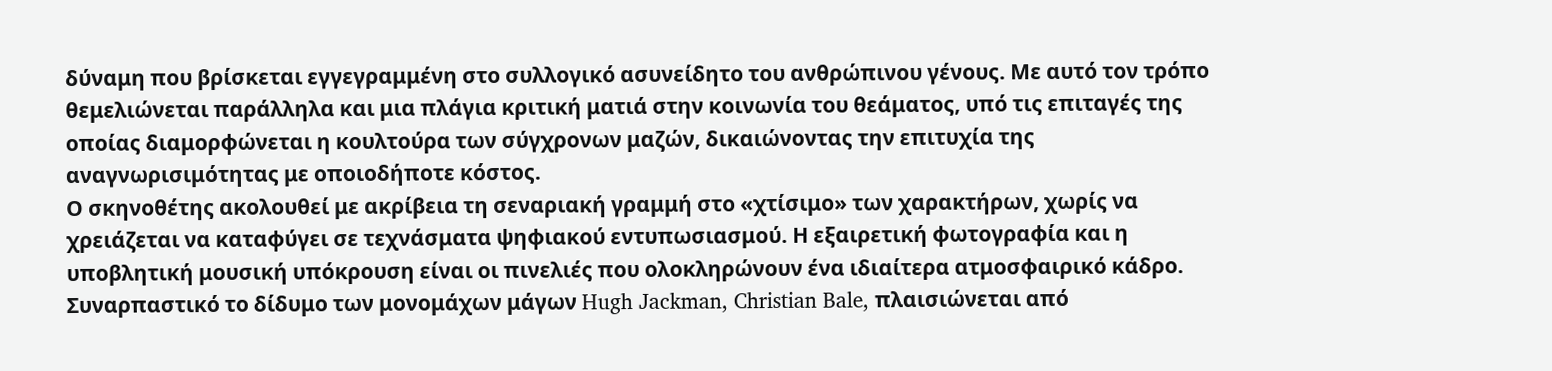δύναμη που βρίσκεται εγγεγραμμένη στο συλλογικό ασυνείδητο του ανθρώπινου γένους. Με αυτό τον τρόπο θεμελιώνεται παράλληλα και μια πλάγια κριτική ματιά στην κοινωνία του θεάματος, υπό τις επιταγές της οποίας διαμορφώνεται η κουλτούρα των σύγχρονων μαζών, δικαιώνοντας την επιτυχία της αναγνωρισιμότητας με οποιοδήποτε κόστος.
Ο σκηνοθέτης ακολουθεί με ακρίβεια τη σεναριακή γραμμή στο «χτίσιμο» των χαρακτήρων, χωρίς να χρειάζεται να καταφύγει σε τεχνάσματα ψηφιακού εντυπωσιασμού. Η εξαιρετική φωτογραφία και η υποβλητική μουσική υπόκρουση είναι οι πινελιές που ολοκληρώνουν ένα ιδιαίτερα ατμοσφαιρικό κάδρο. Συναρπαστικό το δίδυμο των μονομάχων μάγων Hugh Jackman, Christian Bale, πλαισιώνεται από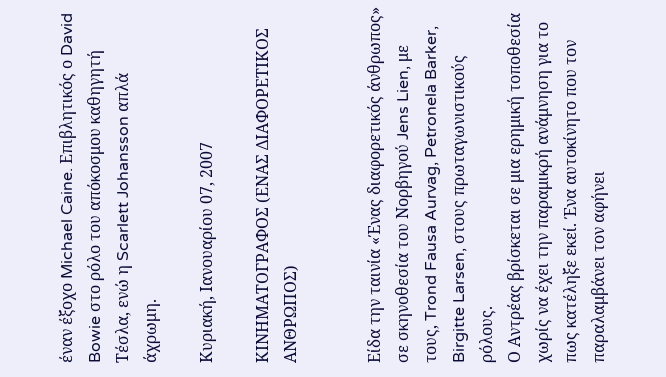έναν έξοχο Michael Caine. Επιβλητικός ο David Bowie στο ρόλο του απόκοσμου καθηγητή Τέσλα, ενώ η Scarlett Johansson απλά άχρωμη.

Κυριακή, Ιανουαρίου 07, 2007

ΚΙΝΗΜΑΤΟΓΡΑΦΟΣ (ΕΝΑΣ ΔΙΑΦΟΡΕΤΙΚΟΣ ΑΝΘΡΩΠΟΣ)


Είδα την ταινία «Ένας διαφορετικός άνθρωπος» σε σκηνοθεσία του Νορβηγού Jens Lien, με τους, Trond Fausa Aurvag, Petronela Barker, Birgitte Larsen, στους πρωταγωνιστικούς ρόλους.
Ο Αντρέας βρίσκεται σε μια ερημική τοποθεσία χωρίς να έχει την παραμικρή ανάμνηση για το πως κατέληξε εκεί. Ένα αυτοκίνητο που τον παραλαμβάνει τον αφήνει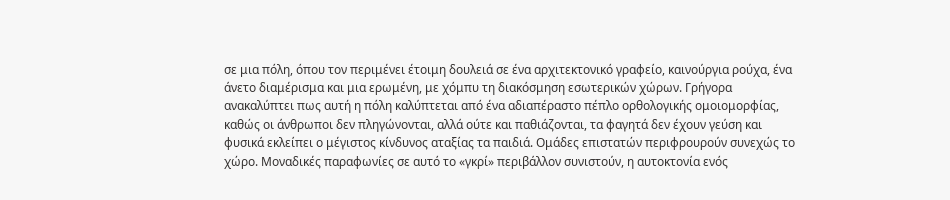σε μια πόλη, όπου τον περιμένει έτοιμη δουλειά σε ένα αρχιτεκτονικό γραφείο, καινούργια ρούχα, ένα άνετο διαμέρισμα και μια ερωμένη, με χόμπυ τη διακόσμηση εσωτερικών χώρων. Γρήγορα ανακαλύπτει πως αυτή η πόλη καλύπτεται από ένα αδιαπέραστο πέπλο ορθολογικής ομοιομορφίας, καθώς οι άνθρωποι δεν πληγώνονται, αλλά ούτε και παθιάζονται, τα φαγητά δεν έχουν γεύση και φυσικά εκλείπει ο μέγιστος κίνδυνος αταξίας τα παιδιά. Ομάδες επιστατών περιφρουρούν συνεχώς το χώρο. Μοναδικές παραφωνίες σε αυτό το «γκρί» περιβάλλον συνιστούν, η αυτοκτονία ενός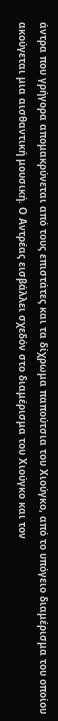άντρα που γρήγορα απομακρύνεται από τους επιστάτες και τα δίχρωμα παπούτσια του Χιούγκο, από το υπόγειο διαμέρισμα του οποίου ακούγεται μια αισθαντική μουσική. Ο Αντρέας εισβάλλει σχεδόν στο διαμέρισμα του Χιούγκο και τον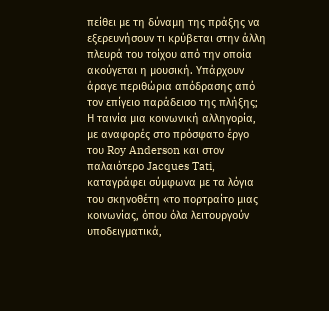πείθει με τη δύναμη της πράξης να εξερευνήσουν τι κρύβεται στην άλλη πλευρά του τοίχου από την οποία ακούγεται η μουσική. Υπάρχουν άραγε περιθώρια απόδρασης από τον επίγειο παράδεισο της πλήξης;
Η ταινία μια κοινωνική αλληγορία, με αναφορές στο πρόσφατο έργο του Roy Anderson και στον παλαιότερο Jacques Tati, καταγράφει σύμφωνα με τα λόγια του σκηνοθέτη «το πορτραίτο μιας κοινωνίας, όπου όλα λειτουργούν υποδειγματικά,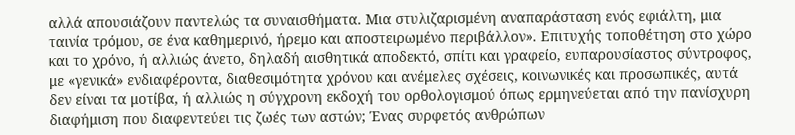αλλά απουσιάζουν παντελώς τα συναισθήματα. Μια στυλιζαρισμένη αναπαράσταση ενός εφιάλτη, μια ταινία τρόμου, σε ένα καθημερινό, ήρεμο και αποστειρωμένο περιβάλλον». Επιτυχής τοποθέτηση στο χώρο και το χρόνο, ή αλλιώς άνετο, δηλαδή αισθητικά αποδεκτό, σπίτι και γραφείο, ευπαρουσίαστος σύντροφος, με «γενικά» ενδιαφέροντα, διαθεσιμότητα χρόνου και ανέμελες σχέσεις, κοινωνικές και προσωπικές, αυτά δεν είναι τα μοτίβα, ή αλλιώς η σύγχρονη εκδοχή του ορθολογισμού όπως ερμηνεύεται από την πανίσχυρη διαφήμιση που διαφεντεύει τις ζωές των αστών; Ένας συρφετός ανθρώπων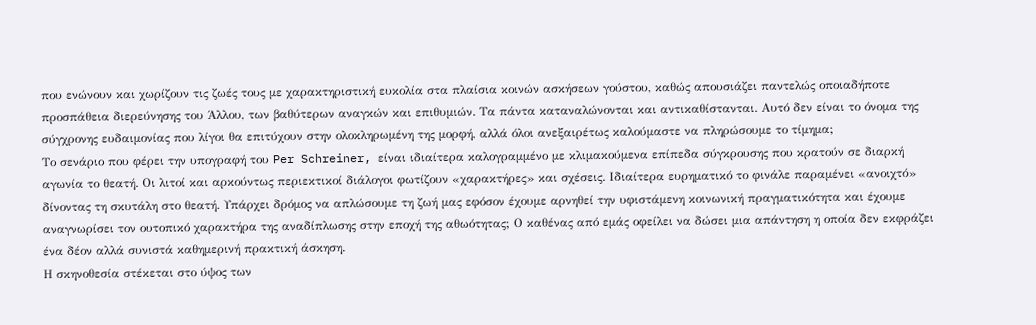που ενώνουν και χωρίζουν τις ζωές τους με χαρακτηριστική ευκολία στα πλαίσια κοινών ασκήσεων γούστου, καθώς απουσιάζει παντελώς οποιαδήποτε προσπάθεια διερεύνησης του Άλλου, των βαθύτερων αναγκών και επιθυμιών. Τα πάντα καταναλώνονται και αντικαθίστανται. Αυτό δεν είναι το όνομα της σύγχρονης ευδαιμονίας που λίγοι θα επιτύχουν στην ολοκληρωμένη της μορφή, αλλά όλοι ανεξαιρέτως καλούμαστε να πληρώσουμε το τίμημα;
Το σενάριο που φέρει την υπογραφή του Per Schreiner, είναι ιδιαίτερα καλογραμμένο με κλιμακούμενα επίπεδα σύγκρουσης που κρατούν σε διαρκή αγωνία το θεατή. Οι λιτοί και αρκούντως περιεκτικοί διάλογοι φωτίζουν «χαρακτήρες» και σχέσεις. Ιδιαίτερα ευρηματικό το φινάλε παραμένει «ανοιχτό» δίνοντας τη σκυτάλη στο θεατή. Υπάρχει δρόμος να απλώσουμε τη ζωή μας εφόσον έχουμε αρνηθεί την υφιστάμενη κοινωνική πραγματικότητα και έχουμε αναγνωρίσει τον ουτοπικό χαρακτήρα της αναδίπλωσης στην εποχή της αθωότητας; Ο καθένας από εμάς οφείλει να δώσει μια απάντηση η οποία δεν εκφράζει ένα δέον αλλά συνιστά καθημερινή πρακτική άσκηση.
Η σκηνοθεσία στέκεται στο ύψος των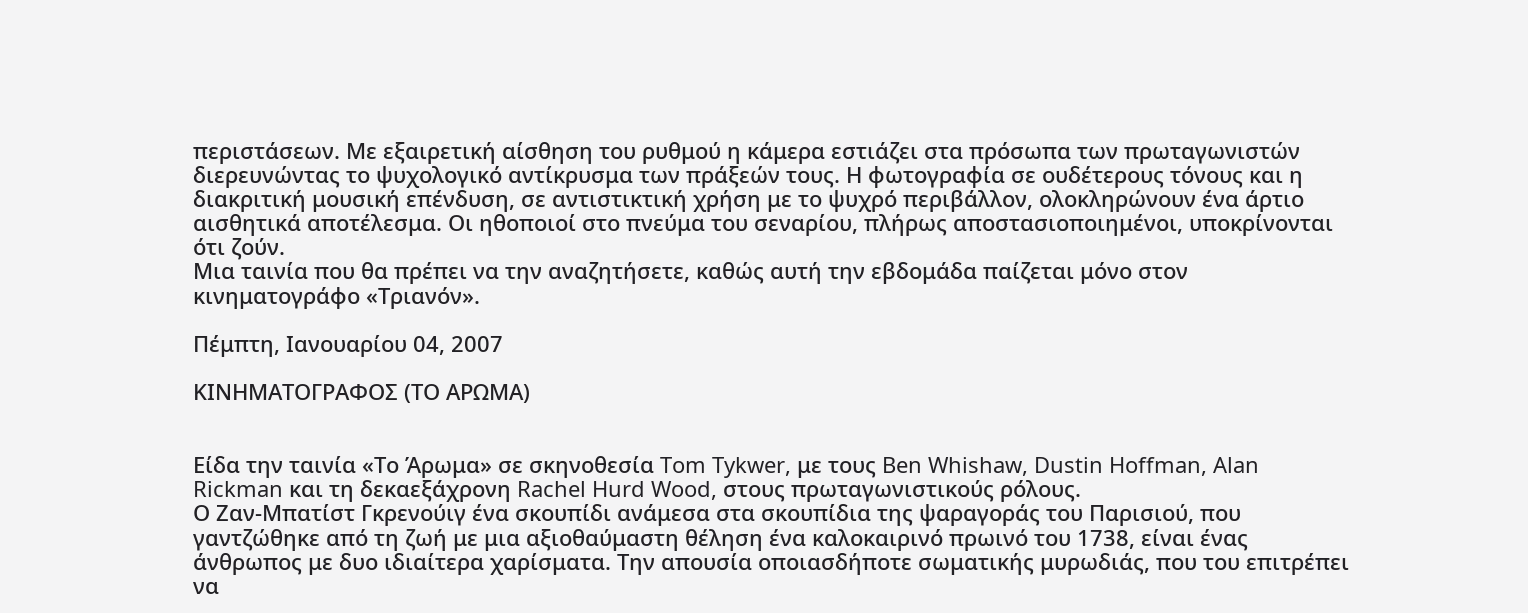περιστάσεων. Με εξαιρετική αίσθηση του ρυθμού η κάμερα εστιάζει στα πρόσωπα των πρωταγωνιστών διερευνώντας το ψυχολογικό αντίκρυσμα των πράξεών τους. Η φωτογραφία σε ουδέτερους τόνους και η διακριτική μουσική επένδυση, σε αντιστικτική χρήση με τo ψυχρό περιβάλλον, ολοκληρώνουν ένα άρτιο αισθητικά αποτέλεσμα. Οι ηθοποιοί στο πνεύμα του σεναρίου, πλήρως αποστασιοποιημένοι, υποκρίνονται ότι ζούν.
Μια ταινία που θα πρέπει να την αναζητήσετε, καθώς αυτή την εβδομάδα παίζεται μόνο στον κινηματογράφο «Τριανόν».

Πέμπτη, Ιανουαρίου 04, 2007

ΚΙΝΗΜΑΤΟΓΡΑΦΟΣ (ΤΟ ΑΡΩΜΑ)


Είδα την ταινία «Το Άρωμα» σε σκηνοθεσία Tom Tykwer, με τους Ben Whishaw, Dustin Hoffman, Alan Rickman και τη δεκαεξάχρονη Rachel Hurd Wood, στους πρωταγωνιστικούς ρόλους.
Ο Ζαν-Μπατίστ Γκρενούιγ ένα σκουπίδι ανάμεσα στα σκουπίδια της ψαραγοράς του Παρισιού, που γαντζώθηκε από τη ζωή με μια αξιοθαύμαστη θέληση ένα καλοκαιρινό πρωινό του 1738, είναι ένας άνθρωπος με δυο ιδιαίτερα χαρίσματα. Την απουσία οποιασδήποτε σωματικής μυρωδιάς, που του επιτρέπει να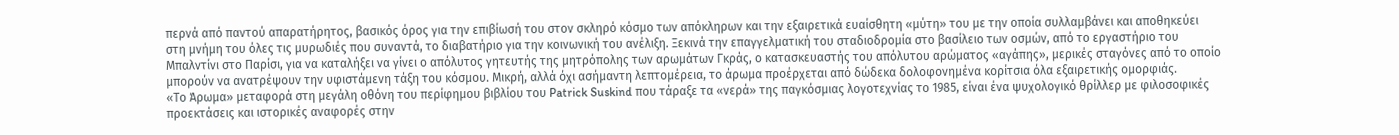περνά από παντού απαρατήρητος, βασικός όρος για την επιβίωσή του στον σκληρό κόσμο των απόκληρων και την εξαιρετικά ευαίσθητη «μύτη» του με την οποία συλλαμβάνει και αποθηκεύει στη μνήμη του όλες τις μυρωδιές που συναντά, το διαβατήριο για την κοινωνική του ανέλιξη. Ξεκινά την επαγγελματική του σταδιοδρομία στο βασίλειο των οσμών, από το εργαστήριο του Μπαλντίνι στο Παρίσι, για να καταλήξει να γίνει ο απόλυτος γητευτής της μητρόπολης των αρωμάτων Γκράς, ο κατασκευαστής του απόλυτου αρώματος «αγάπης», μερικές σταγόνες από το οποίο μπορούν να ανατρέψουν την υφιστάμενη τάξη του κόσμου. Μικρή, αλλά όχι ασήμαντη λεπτομέρεια, το άρωμα προέρχεται από δώδεκα δολοφονημένα κορίτσια όλα εξαιρετικής ομορφιάς.
«Το Άρωμα» μεταφορά στη μεγάλη οθόνη του περίφημου βιβλίου του Patrick Suskind που τάραξε τα «νερά» της παγκόσμιας λογοτεχνίας το 1985, είναι ένα ψυχολογικό θρίλλερ με φιλοσοφικές προεκτάσεις και ιστορικές αναφορές στην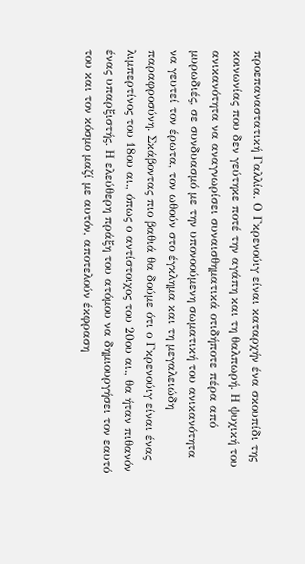προεπαναστατική Γαλλία. Ο Γκρενούιγ είναι καταρχήν ένα σκουπίδι της κοινωνίας που δεν γεύτηκε ποτέ την αγάπη και τη θαλπωρή. Η ψυχική του ανικανότητα να αναγνωρίσει συναισθηματικά οτιδήποτε πέρα από μυρωδιές, σε συνδυασμό με την υπονοούμενη σωματική του ανικανότητα να γευτεί τον έρωτα, τον ωθούν στο έγκλημα και τη μεγαλειώδη παραφροσύνη. Σκάβοντας πιο βαθιά θα δούμε ότι ο Γκρενούιγ είναι ένας λιμπερτίνος του 18ου αι., όπως ο αντίστοιχος του 20ου αι., θα ήταν πιθανόν ένας υπαρξιστής. Η ελεύθερη πράξη του ατόμου να δημιουργήσει τον εαυτό του και τον κόσμο μαζί με αυτόν, αποτελούν έκφραση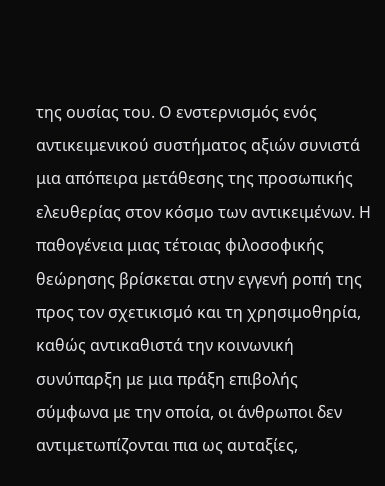της ουσίας του. Ο ενστερνισμός ενός αντικειμενικού συστήματος αξιών συνιστά μια απόπειρα μετάθεσης της προσωπικής ελευθερίας στον κόσμο των αντικειμένων. Η παθογένεια μιας τέτοιας φιλοσοφικής θεώρησης βρίσκεται στην εγγενή ροπή της προς τον σχετικισμό και τη χρησιμοθηρία, καθώς αντικαθιστά την κοινωνική συνύπαρξη με μια πράξη επιβολής σύμφωνα με την οποία, οι άνθρωποι δεν αντιμετωπίζονται πια ως αυταξίες,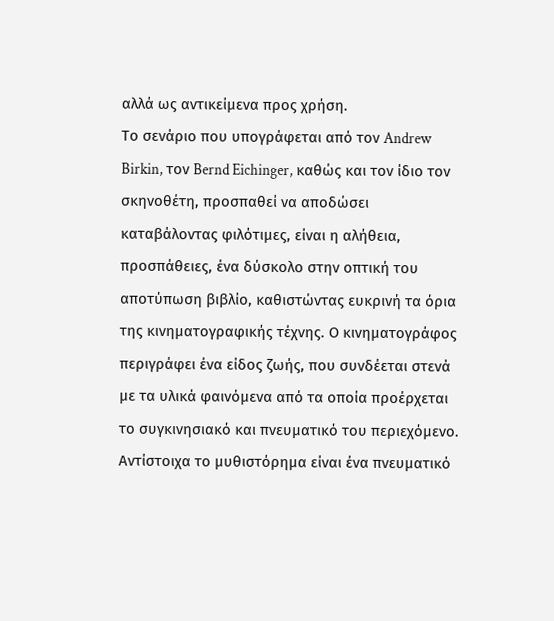αλλά ως αντικείμενα προς χρήση.
Το σενάριο που υπογράφεται από τον Andrew Birkin, τον Bernd Eichinger, καθώς και τον ίδιο τον σκηνοθέτη, προσπαθεί να αποδώσει καταβάλοντας φιλότιμες, είναι η αλήθεια, προσπάθειες, ένα δύσκολο στην οπτική του αποτύπωση βιβλίο, καθιστώντας ευκρινή τα όρια της κινηματογραφικής τέχνης. Ο κινηματογράφος περιγράφει ένα είδος ζωής, που συνδέεται στενά με τα υλικά φαινόμενα από τα οποία προέρχεται το συγκινησιακό και πνευματικό του περιεχόμενο. Αντίστοιχα το μυθιστόρημα είναι ένα πνευματικό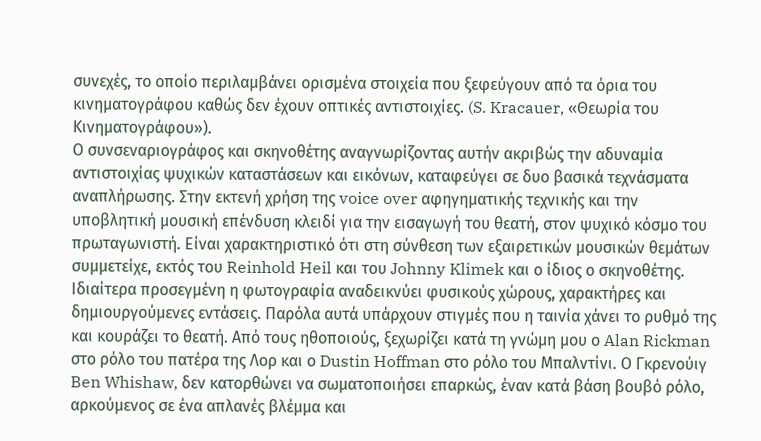συνεχές, το οποίο περιλαμβάνει ορισμένα στοιχεία που ξεφεύγουν από τα όρια του κινηματογράφου καθώς δεν έχουν οπτικές αντιστοιχίες. (S. Kracauer, «Θεωρία του Κινηματογράφου»).
Ο συνσεναριογράφος και σκηνοθέτης αναγνωρίζοντας αυτήν ακριβώς την αδυναμία αντιστοιχίας ψυχικών καταστάσεων και εικόνων, καταφεύγει σε δυο βασικά τεχνάσματα αναπλήρωσης. Στην εκτενή χρήση της voice over αφηγηματικής τεχνικής και την υποβλητική μουσική επένδυση κλειδί για την εισαγωγή του θεατή, στον ψυχικό κόσμο του πρωταγωνιστή. Είναι χαρακτηριστικό ότι στη σύνθεση των εξαιρετικών μουσικών θεμάτων συμμετείχε, εκτός του Reinhold Heil και του Johnny Klimek και ο ίδιος ο σκηνοθέτης. Ιδιαίτερα προσεγμένη η φωτογραφία αναδεικνύει φυσικούς χώρους, χαρακτήρες και δημιουργούμενες εντάσεις. Παρόλα αυτά υπάρχουν στιγμές που η ταινία χάνει το ρυθμό της και κουράζει το θεατή. Από τους ηθοποιούς, ξεχωρίζει κατά τη γνώμη μου ο Alan Rickman στο ρόλο του πατέρα της Λορ και ο Dustin Hoffman στο ρόλο του Μπαλντίνι. Ο Γκρενούιγ Ben Whishaw, δεν κατορθώνει να σωματοποιήσει επαρκώς, έναν κατά βάση βουβό ρόλο, αρκούμενος σε ένα απλανές βλέμμα και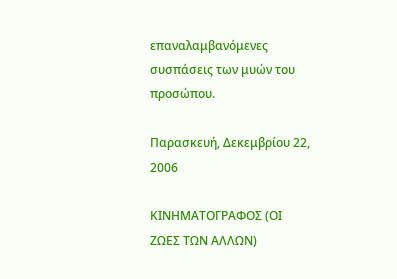επαναλαμβανόμενες συσπάσεις των μυών του προσώπου.

Παρασκευή, Δεκεμβρίου 22, 2006

ΚΙΝΗΜΑΤΟΓΡΑΦΟΣ (ΟΙ ΖΩΕΣ ΤΩΝ ΑΛΛΩΝ)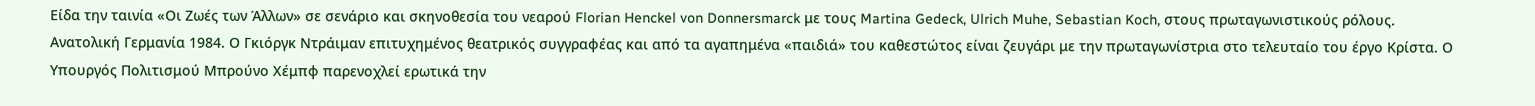Είδα την ταινία «Οι Ζωές των Άλλων» σε σενάριο και σκηνοθεσία του νεαρού Florian Henckel von Donnersmarck με τους Martina Gedeck, Ulrich Muhe, Sebastian Koch, στους πρωταγωνιστικούς ρόλους.
Ανατολική Γερμανία 1984. Ο Γκιόργκ Ντράιμαν επιτυχημένος θεατρικός συγγραφέας και από τα αγαπημένα «παιδιά» του καθεστώτος είναι ζευγάρι με την πρωταγωνίστρια στο τελευταίο του έργο Κρίστα. Ο Υπουργός Πολιτισμού Μπρούνο Χέμπφ παρενοχλεί ερωτικά την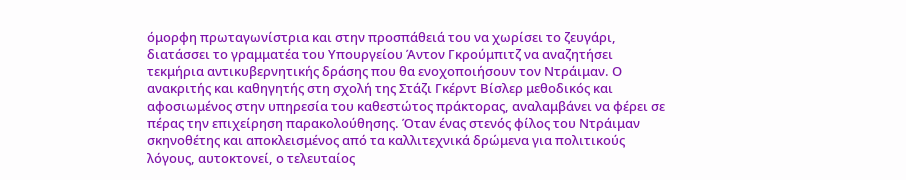όμορφη πρωταγωνίστρια και στην προσπάθειά του να χωρίσει το ζευγάρι, διατάσσει το γραμματέα του Υπουργείου Άντον Γκρούμπιτζ να αναζητήσει τεκμήρια αντικυβερνητικής δράσης που θα ενοχοποιήσουν τον Ντράιμαν. Ο ανακριτής και καθηγητής στη σχολή της Στάζι Γκέρντ Βίσλερ μεθοδικός και αφοσιωμένος στην υπηρεσία του καθεστώτος πράκτορας, αναλαμβάνει να φέρει σε πέρας την επιχείρηση παρακολούθησης. Όταν ένας στενός φίλος του Ντράιμαν σκηνοθέτης και αποκλεισμένος από τα καλλιτεχνικά δρώμενα για πολιτικούς λόγους, αυτοκτονεί, ο τελευταίος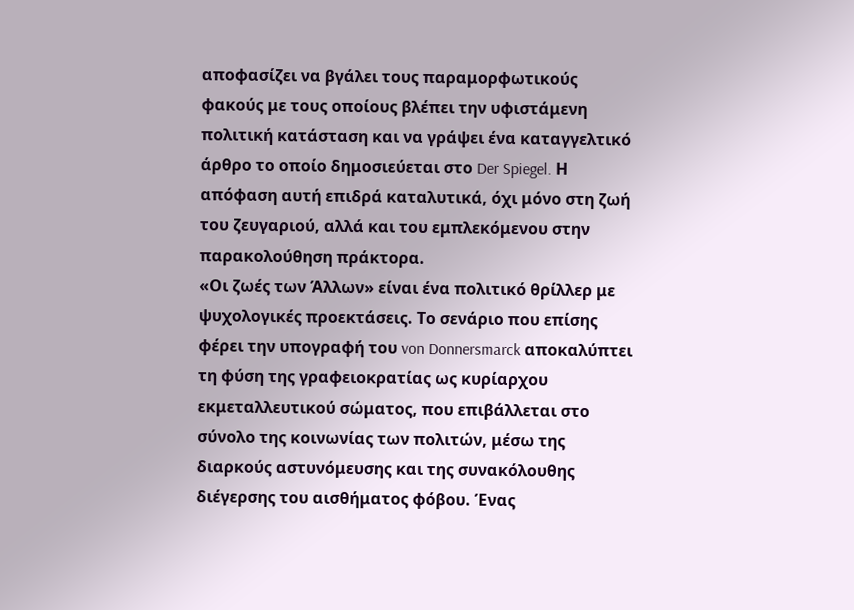αποφασίζει να βγάλει τους παραμορφωτικούς φακούς με τους οποίους βλέπει την υφιστάμενη πολιτική κατάσταση και να γράψει ένα καταγγελτικό άρθρο το οποίο δημοσιεύεται στο Der Spiegel. Η απόφαση αυτή επιδρά καταλυτικά, όχι μόνο στη ζωή του ζευγαριού, αλλά και του εμπλεκόμενου στην παρακολούθηση πράκτορα.
«Οι ζωές των Άλλων» είναι ένα πολιτικό θρίλλερ με ψυχολογικές προεκτάσεις. Το σενάριο που επίσης φέρει την υπογραφή του von Donnersmarck αποκαλύπτει τη φύση της γραφειοκρατίας ως κυρίαρχου εκμεταλλευτικού σώματος, που επιβάλλεται στο σύνολο της κοινωνίας των πολιτών, μέσω της διαρκούς αστυνόμευσης και της συνακόλουθης διέγερσης του αισθήματος φόβου. Ένας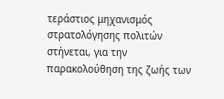τεράστιος μηχανισμός στρατολόγησης πολιτών στήνεται, για την παρακολούθηση της ζωής των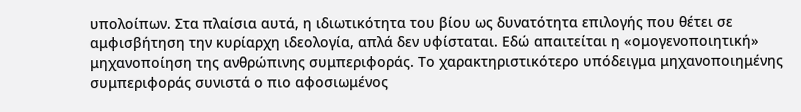υπολοίπων. Στα πλαίσια αυτά, η ιδιωτικότητα του βίου ως δυνατότητα επιλογής που θέτει σε αμφισβήτηση την κυρίαρχη ιδεολογία, απλά δεν υφίσταται. Εδώ απαιτείται η «ομογενοποιητική» μηχανοποίηση της ανθρώπινης συμπεριφοράς. Το χαρακτηριστικότερο υπόδειγμα μηχανοποιημένης συμπεριφοράς συνιστά ο πιο αφοσιωμένος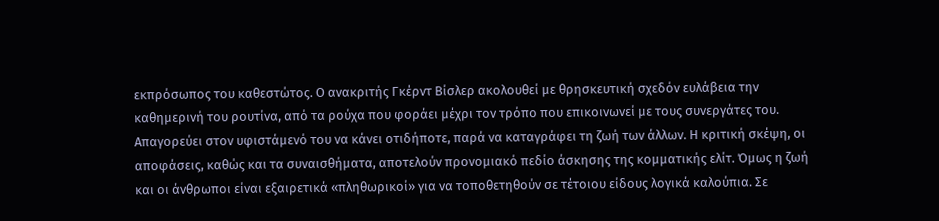εκπρόσωπος του καθεστώτος. Ο ανακριτής Γκέρντ Βίσλερ ακολουθεί με θρησκευτική σχεδόν ευλάβεια την καθημερινή του ρουτίνα, από τα ρούχα που φοράει μέχρι τον τρόπο που επικοινωνεί με τους συνεργάτες του. Απαγορεύει στον υφιστάμενό του να κάνει οτιδήποτε, παρά να καταγράφει τη ζωή των άλλων. Η κριτική σκέψη, οι αποφάσεις, καθώς και τα συναισθήματα, αποτελούν προνομιακό πεδίο άσκησης της κομματικής ελίτ. Όμως η ζωή και οι άνθρωποι είναι εξαιρετικά «πληθωρικοί» για να τοποθετηθούν σε τέτοιου είδους λογικά καλούπια. Σε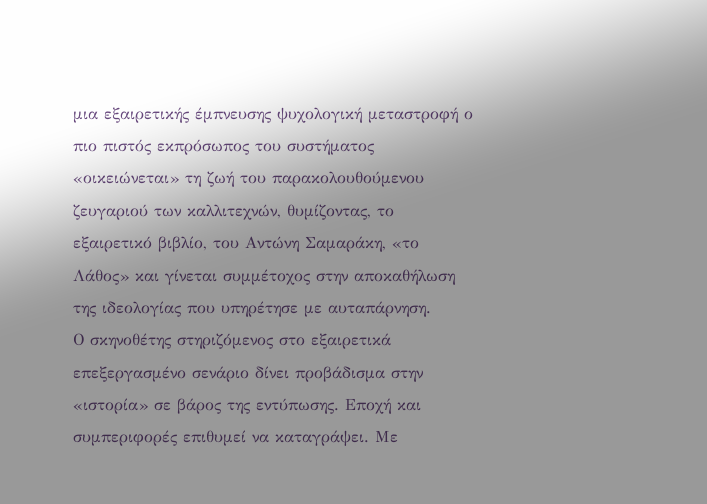μια εξαιρετικής έμπνευσης ψυχολογική μεταστροφή ο πιο πιστός εκπρόσωπος του συστήματος «οικειώνεται» τη ζωή του παρακολουθούμενου ζευγαριού των καλλιτεχνών, θυμίζοντας, το εξαιρετικό βιβλίο, του Αντώνη Σαμαράκη, «το Λάθος» και γίνεται συμμέτοχος στην αποκαθήλωση της ιδεολογίας που υπηρέτησε με αυταπάρνηση.
Ο σκηνοθέτης στηριζόμενος στο εξαιρετικά επεξεργασμένο σενάριο δίνει προβάδισμα στην «ιστορία» σε βάρος της εντύπωσης. Εποχή και συμπεριφορές επιθυμεί να καταγράψει. Με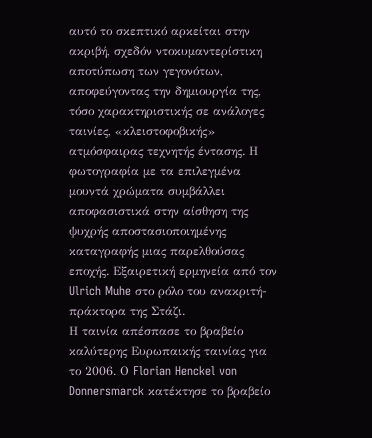αυτό το σκεπτικό αρκείται στην ακριβή, σχεδόν ντοκυμαντερίστικη αποτύπωση των γεγονότων, αποφεύγοντας την δημιουργία της, τόσο χαρακτηριστικής σε ανάλογες ταινίες, «κλειστοφοβικής» ατμόσφαιρας τεχνητής έντασης. Η φωτογραφία με τα επιλεγμένα μουντά χρώματα συμβάλλει αποφασιστικά στην αίσθηση της ψυχρής αποστασιοποιημένης καταγραφής μιας παρελθούσας εποχής. Εξαιρετική ερμηνεία από τον Ulrich Muhe στο ρόλο του ανακριτή-πράκτορα της Στάζι.
Η ταινία απέσπασε το βραβείο καλύτερης Ευρωπαικής ταινίας για το 2006. Ο Florian Henckel von Donnersmarck κατέκτησε το βραβείο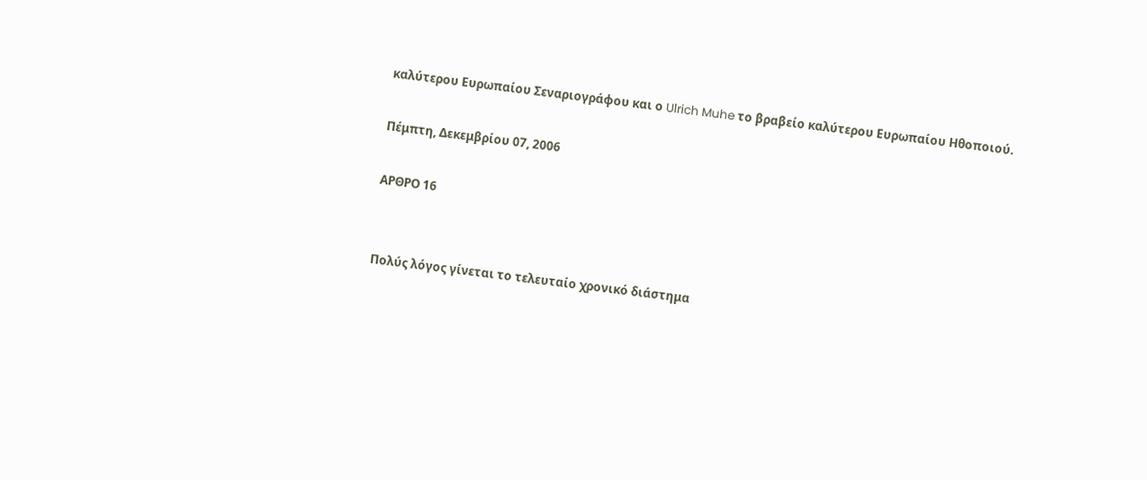καλύτερου Ευρωπαίου Σεναριογράφου και ο Ulrich Muhe το βραβείο καλύτερου Ευρωπαίου Ηθοποιού.

Πέμπτη, Δεκεμβρίου 07, 2006

ΑΡΘΡΟ 16


Πολύς λόγος γίνεται το τελευταίο χρονικό διάστημα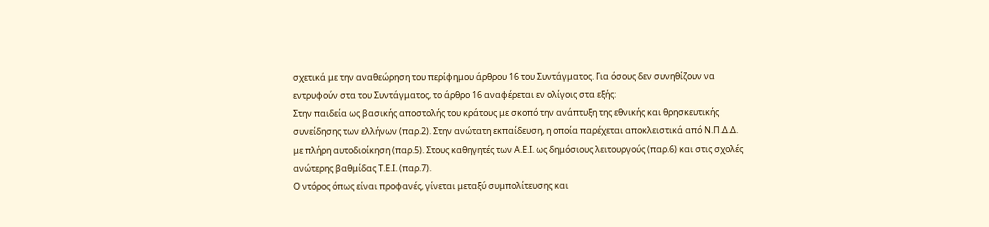σχετικά με την αναθεώρηση του περίφημου άρθρου 16 του Συντάγματος. Για όσους δεν συνηθίζουν να εντρυφούν στα του Συντάγματος, το άρθρο 16 αναφέρεται εν ολίγοις στα εξής:
Στην παιδεία ως βασικής αποστολής του κράτους με σκοπό την ανάπτυξη της εθνικής και θρησκευτικής συνείδησης των ελλήνων (παρ.2). Στην ανώτατη εκπαίδευση, η οποία παρέχεται αποκλειστικά από Ν.Π.Δ.Δ. με πλήρη αυτοδιοίκηση (παρ.5). Στους καθηγητές των Α.Ε.Ι. ως δημόσιους λειτουργούς (παρ.6) και στις σχολές ανώτερης βαθμίδας Τ.Ε.Ι. (παρ.7).
Ο ντόρος όπως είναι προφανές, γίνεται μεταξύ συμπολίτευσης και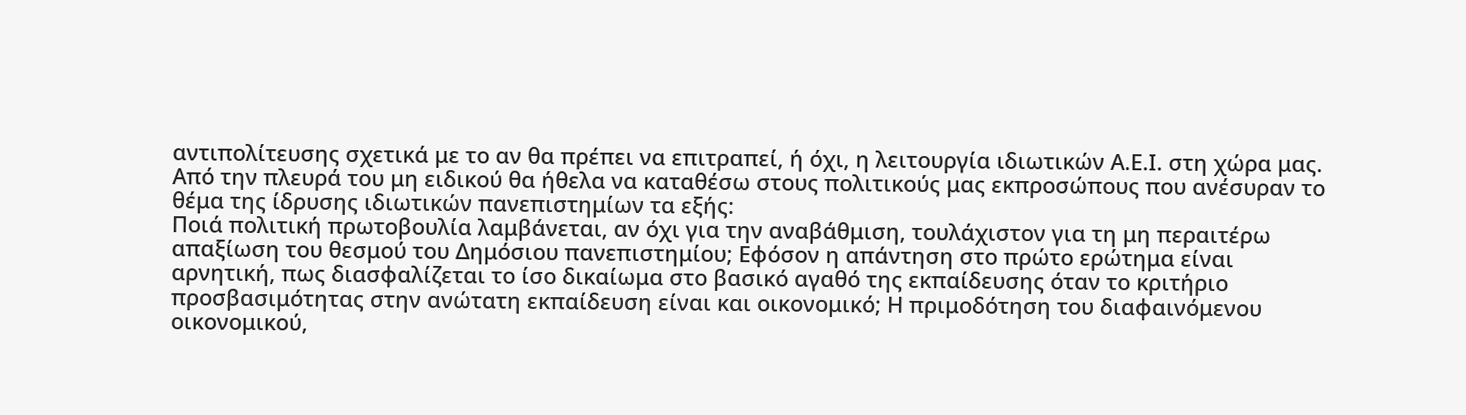αντιπολίτευσης σχετικά με το αν θα πρέπει να επιτραπεί, ή όχι, η λειτουργία ιδιωτικών Α.Ε.Ι. στη χώρα μας. Από την πλευρά του μη ειδικού θα ήθελα να καταθέσω στους πολιτικούς μας εκπροσώπους που ανέσυραν το θέμα της ίδρυσης ιδιωτικών πανεπιστημίων τα εξής:
Ποιά πολιτική πρωτοβουλία λαμβάνεται, αν όχι για την αναβάθμιση, τουλάχιστον για τη μη περαιτέρω απαξίωση του θεσμού του Δημόσιου πανεπιστημίου; Εφόσον η απάντηση στο πρώτο ερώτημα είναι αρνητική, πως διασφαλίζεται το ίσο δικαίωμα στο βασικό αγαθό της εκπαίδευσης όταν το κριτήριο προσβασιμότητας στην ανώτατη εκπαίδευση είναι και οικονομικό; Η πριμοδότηση του διαφαινόμενου οικονομικού,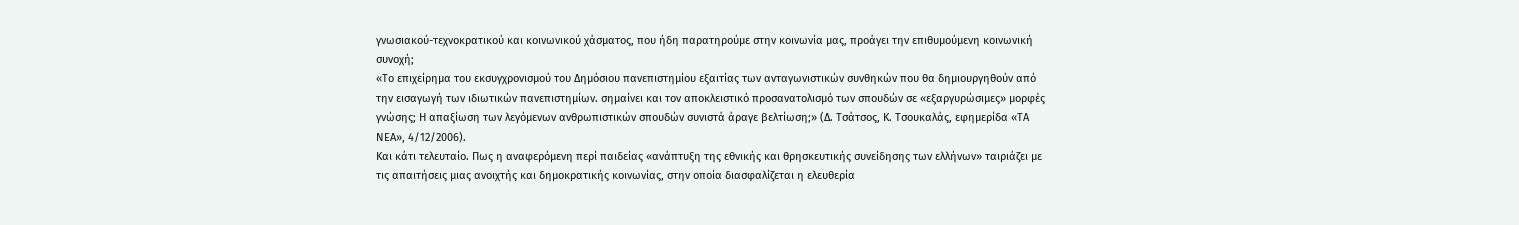γνωσιακού-τεχνοκρατικού και κοινωνικού χάσματος, που ήδη παρατηρούμε στην κοινωνία μας, προάγει την επιθυμούμενη κοινωνική συνοχή;
«Το επιχείρημα του εκσυγχρονισμού του Δημόσιου πανεπιστημίου εξαιτίας των ανταγωνιστικών συνθηκών που θα δημιουργηθούν από την εισαγωγή των ιδιωτικών πανεπιστημίων. σημαίνει και τον αποκλειστικό προσανατολισμό των σπουδών σε «εξαργυρώσιμες» μορφές γνώσης; Η απαξίωση των λεγόμενων ανθρωπιστικών σπουδών συνιστά άραγε βελτίωση;» (Δ. Τσάτσος, Κ. Τσουκαλάς, εφημερίδα «ΤΑ ΝΕΑ», 4/12/2006).
Και κάτι τελευταίο. Πως η αναφερόμενη περί παιδείας «ανάπτυξη της εθνικής και θρησκευτικής συνείδησης των ελλήνων» ταιριάζει με τις απαιτήσεις μιας ανοιχτής και δημοκρατικής κοινωνίας, στην οποία διασφαλίζεται η ελευθερία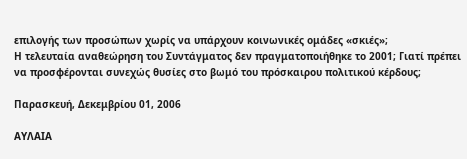επιλογής των προσώπων χωρίς να υπάρχουν κοινωνικές ομάδες «σκιές»;
Η τελευταία αναθεώρηση του Συντάγματος δεν πραγματοποιήθηκε το 2001; Γιατί πρέπει να προσφέρονται συνεχώς θυσίες στο βωμό του πρόσκαιρου πολιτικού κέρδους;

Παρασκευή, Δεκεμβρίου 01, 2006

ΑΥΛΑΙΑ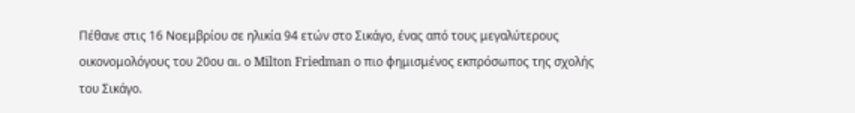Πέθανε στις 16 Νοεμβρίου σε ηλικία 94 ετών στο Σικάγο, ένας από τους μεγαλύτερους οικονομολόγους του 20ου αι. ο Milton Friedman ο πιο φημισμένος εκπρόσωπος της σχολής του Σικάγο.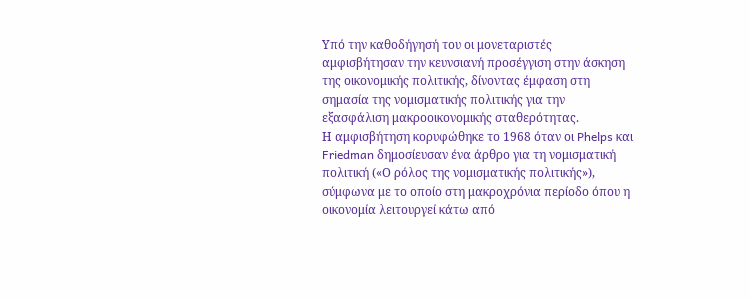Υπό την καθοδήγησή του οι μονεταριστές αμφισβήτησαν την κευνσιανή προσέγγιση στην άσκηση της οικονομικής πολιτικής, δίνοντας έμφαση στη σημασία της νομισματικής πολιτικής για την εξασφάλιση μακροοικονομικής σταθερότητας.
Η αμφισβήτηση κορυφώθηκε το 1968 όταν οι Phelps και Friedman δημοσίευσαν ένα άρθρο για τη νομισματική πολιτική («Ο ρόλος της νομισματικής πολιτικής»), σύμφωνα με το οποίο στη μακροχρόνια περίοδο όπου η οικονομία λειτουργεί κάτω από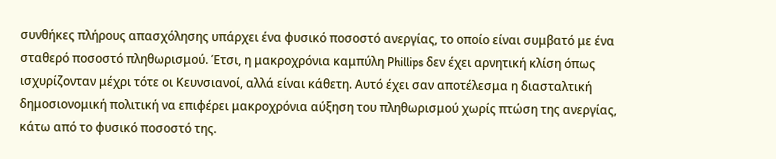συνθήκες πλήρους απασχόλησης υπάρχει ένα φυσικό ποσοστό ανεργίας, το οποίο είναι συμβατό με ένα σταθερό ποσοστό πληθωρισμού. Έτσι, η μακροχρόνια καμπύλη Phillips δεν έχει αρνητική κλίση όπως ισχυρίζονταν μέχρι τότε οι Κευνσιανοί, αλλά είναι κάθετη. Αυτό έχει σαν αποτέλεσμα η διασταλτική δημοσιονομική πολιτική να επιφέρει μακροχρόνια αύξηση του πληθωρισμού χωρίς πτώση της ανεργίας, κάτω από το φυσικό ποσοστό της.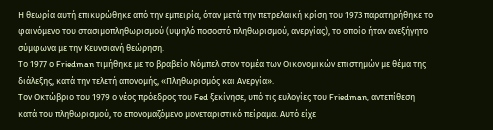Η θεωρία αυτή επικυρώθηκε από την εμπειρία, όταν μετά την πετρελαική κρίση του 1973 παρατηρήθηκε το φαινόμενο του στασιμοπληθωρισμού (υψηλό ποσοστό πληθωρισμού, ανεργίας), το οποίο ήταν ανεξήγητο σύμφωνα με την Κευνσιανή θεώρηση.
Το 1977 ο Friedman τιμήθηκε με το βραβείο Νόμπελ στον τομέα των Οικονομικών επιστημών με θέμα της διάλεξης, κατά την τελετή απονομής, «Πληθωρισμός και Ανεργία».
Τον Οκτώβριο του 1979 ο νέος πρόεδρος του Fed ξεκίνησε, υπό τις ευλογίες του Friedman, αντεπίθεση κατά του πληθωρισμού, το επονομαζόμενο μονεταριστικό πείραμα. Αυτό είχε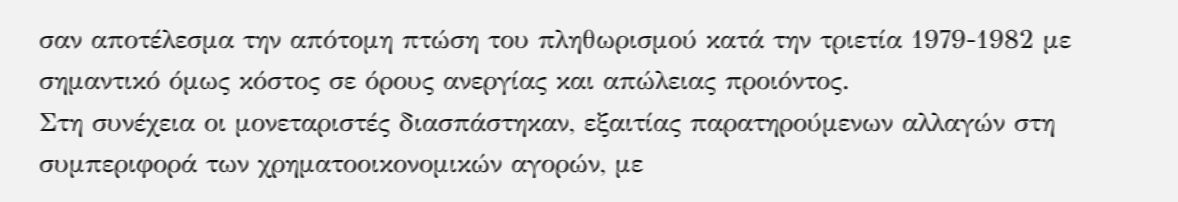σαν αποτέλεσμα την απότομη πτώση του πληθωρισμού κατά την τριετία 1979-1982 με σημαντικό όμως κόστος σε όρους ανεργίας και απώλειας προιόντος.
Στη συνέχεια οι μονεταριστές διασπάστηκαν, εξαιτίας παρατηρούμενων αλλαγών στη συμπεριφορά των χρηματοοικονομικών αγορών, με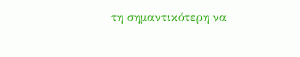τη σημαντικότερη να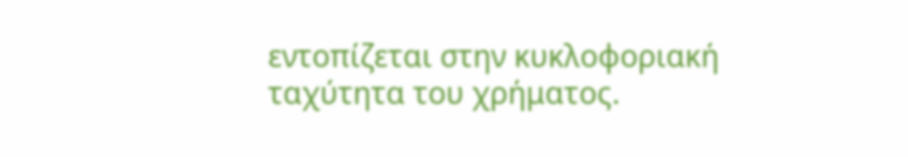εντοπίζεται στην κυκλοφοριακή ταχύτητα του χρήματος.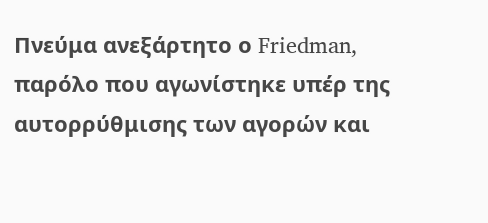Πνεύμα ανεξάρτητο ο Friedman, παρόλο που αγωνίστηκε υπέρ της αυτορρύθμισης των αγορών και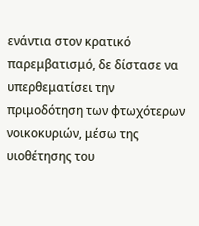ενάντια στον κρατικό παρεμβατισμό, δε δίστασε να υπερθεματίσει την πριμοδότηση των φτωχότερων νοικοκυριών, μέσω της υιοθέτησης του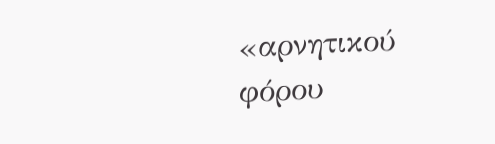«αρνητικού φόρου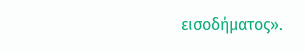εισοδήματος».